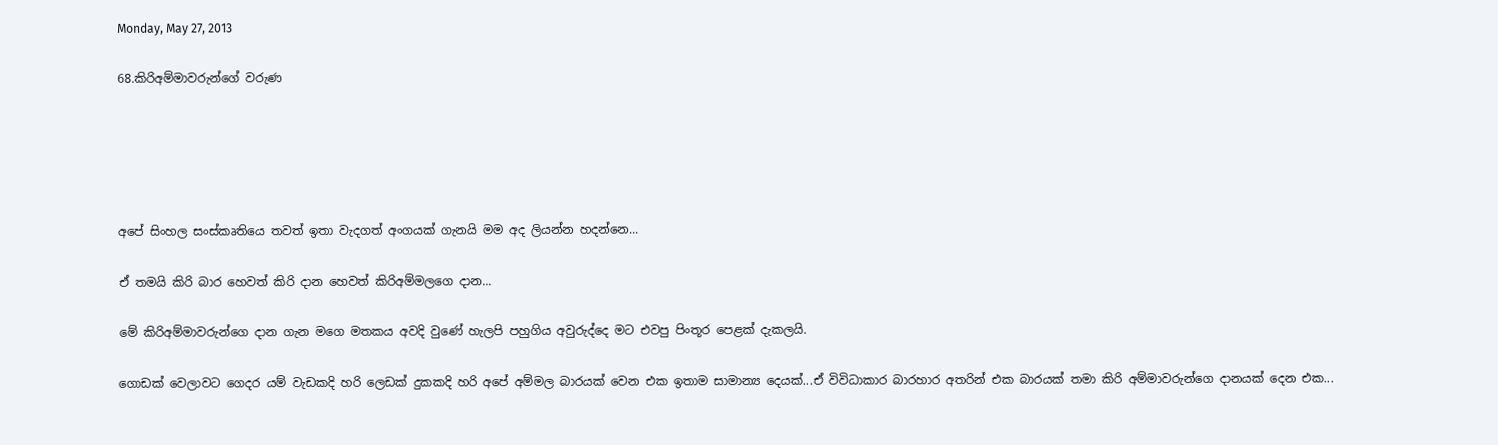Monday, May 27, 2013

68.කිරිඅම්මාවරුන්ගේ වරුණ





අපේ සිංහල සංස්කෘතියෙ තවත් ඉතා වැදගත් අංගයක් ගැනයි මම අද ලියන්න හදන්නෙ...

ඒ තමයි කිරි බාර හෙවත් කිරි දාන හෙවත් කිරිඅම්මලගෙ දාන...

මේ කිරිඅම්මාවරුන්ගෙ දාන ගැන මගෙ මතකය අවදි වුණේ හැලපි පහුගිය අවුරුද්දෙ මට එවපු පිංතූර පෙළක් දැකලයි.

ගොඩක් වෙලාවට ගෙදර යම් වැඩකදි හරි ලෙඩක් දුකකදි හරි අපේ අම්මල බාරයක් වෙන එක ඉතාම සාමාන්‍ය දෙයක්...ඒ විවිධාකාර බාරහාර අතරින් එක බාරයක් තමා කිරි අම්මාවරුන්ගෙ දානයක් දෙන එක...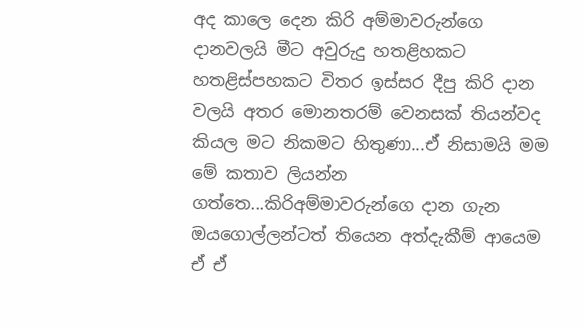අද කාලෙ දෙන කිරි අම්මාවරුන්ගෙ දානවලයි මීට අවුරුදු හතළිහකට හතළිස්පහකට විතර ඉස්සර දීපු කිරි දාන වලයි අතර මොනතරම් වෙනසක් තියන්වද කියල මට නිකමට හිතුණා...ඒ නිසාමයි මම මේ කතාව ලියන්න ගත්තෙ...කිරිඅම්මාවරුන්ගෙ දාන ගැන ඔයගොල්ලන්ටත් තියෙන අත්දැකීම් ආයෙම ඒ ඒ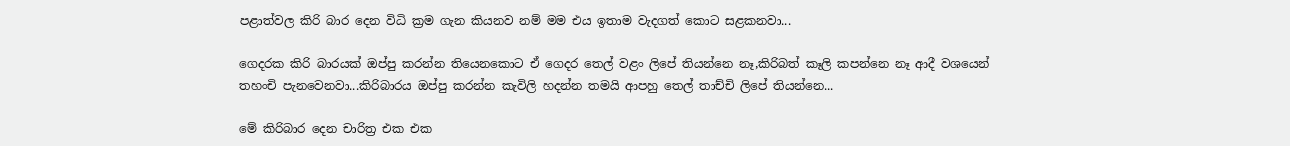පළාත්වල කිරි බාර දෙන විධි ක්‍රම ගැන කියනව නම් මම එය ඉතාම වැදගත් කොට සළකනවා...

ගෙදරක කිරි බාරයක් ඔප්පු කරන්න තියෙනකොට ඒ ගෙදර තෙල් වළං ලිපේ තියන්නෙ නෑ,කිරිබත් කෑලි කපන්නෙ නෑ ආදී වශයෙන් තහංචි පැනවෙනවා...කිරිබාරය ඔප්පු කරන්න කැවිලි හදන්න තමයි ආපහු තෙල් තාච්චි ලිපේ තියන්නෙ...

මේ කිරිබාර දෙන චාරිත්‍ර එක එක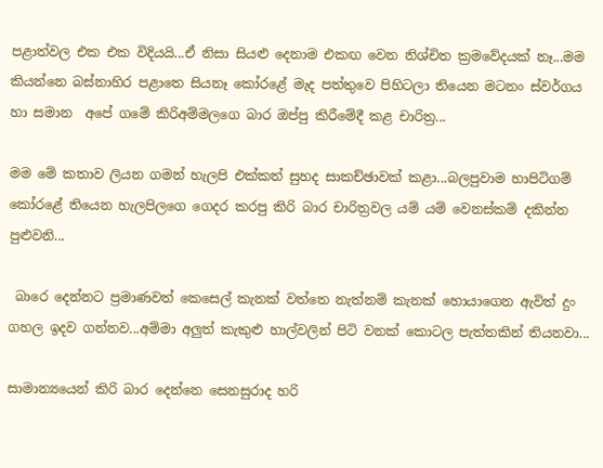පළාත්වල එක එක විදියයි...ඒ නිසා සියළු දෙනාම එකඟ වෙන නිශ්චිත ක්‍රමවේදයක් නෑ...මම කියන්නෙ බස්නාහිර පළාතෙ සියනෑ කෝරළේ මැද පත්තුවෙ පිහිටලා තියෙන මටනං ස්වර්ගය හා සමාන  අපේ ගමේ කිරිඅම්මලගෙ බාර ඔප්පු කිරීමේදී කළ චාරිත්‍ර...

මම මේ කතාව ලියන ගමන් හැලපි එක්කත් සුහද සාකච්ඡාවක් කළා...බලපුවාම හාපිටිගම් කෝරළේ තියෙන හැලපිලගෙ ගෙදර කරපු කිරි බාර චාරිත්‍රවල යම් යම් වෙනස්කම් දකින්න පුළුවනි...

 බාරෙ දෙන්නට ප්‍රමාණවත් කෙසෙල් කැනක් වත්තෙ නැත්නම් කැනක් හොයාගෙන ඇවිත් දුං ගහල ඉදව ගන්නව...අම්මා අලුත් කැකුළු හාල්වලින් පිටි වනක් කොටල පැත්තකින් තියනවා...

සාමාන්‍යයෙන් කිරි බාර දෙන්නෙ සෙනසුරාද හරි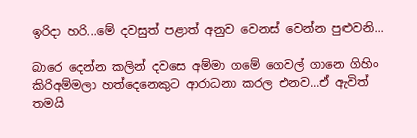ඉරිදා හරි...මේ දවසුත් පළාත් අනුව වෙනස් වෙන්න පුළුවනි...

බාරෙ දෙන්න කලින් දවසෙ අම්මා ගමේ ගෙවල් ගානෙ ගිහිං කිරිඅම්මලා හත්දෙනෙකුට ආරාධනා කරල එනව...ඒ ඇවිත් තමයි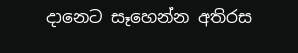දානෙට සෑහෙන්න අතිරස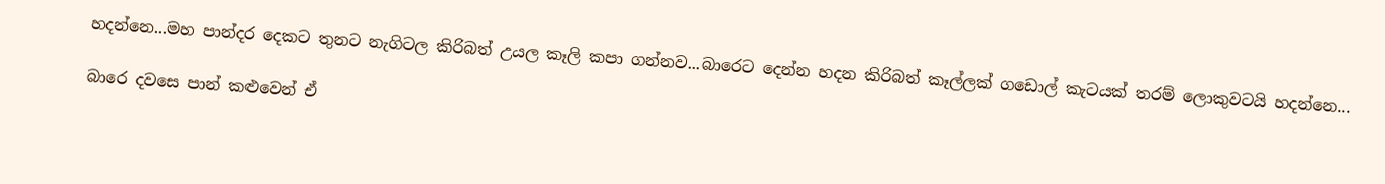හදන්නෙ...මහ පාන්දර දෙකට තුනට නැගිටල කිරිබත් උයල කෑලි කපා ගන්නව...බාරෙට දෙන්න හදන කිරිබත් කෑල්ලක් ගඩොල් කැටයක් තරම් ලොකුවටයි හදන්නෙ...

බාරෙ දවසෙ පාන් කළුවෙන් ඒ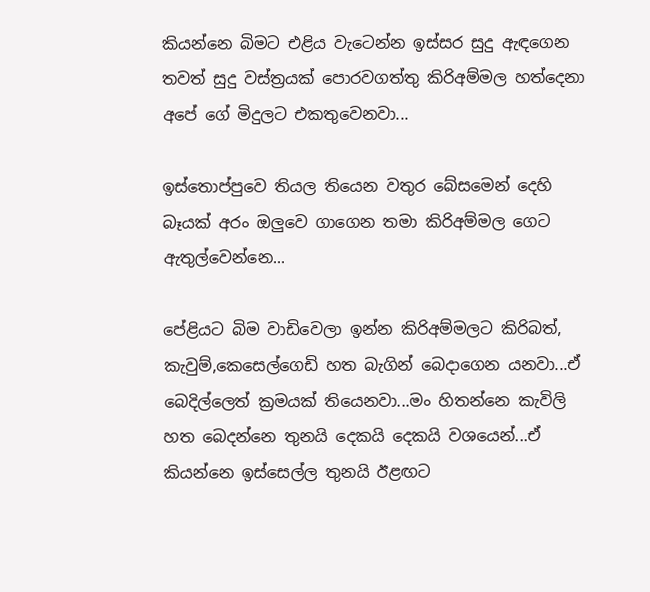කියන්නෙ බිමට එළිය වැටෙන්න ඉස්සර සුදු ඇඳගෙන තවත් සුදු වස්ත්‍රයක් පොරවගත්තු කිරිඅම්මල හත්දෙනා අපේ ගේ මිදුලට එකතුවෙනවා...

ඉස්තොප්පුවෙ තියල තියෙන වතුර බේසමෙන් දෙහි බෑයක් අරං ඔලුවෙ ගාගෙන තමා කිරිඅම්මල ගෙට ඇතුල්වෙන්නෙ...

පේළියට බිම වාඩිවෙලා ඉන්න කිරිඅම්මලට කිරිබත්, කැවුම්,කෙසෙල්ගෙඩි හත බැගින් බෙදාගෙන යනවා...ඒ බෙදිල්ලෙත් ක්‍රමයක් තියෙනවා...මං හිතන්නෙ කැවිලි හත බෙදන්නෙ තුනයි දෙකයි දෙකයි වශයෙන්...ඒ කියන්නෙ ඉස්සෙල්ල තුනයි ඊළඟට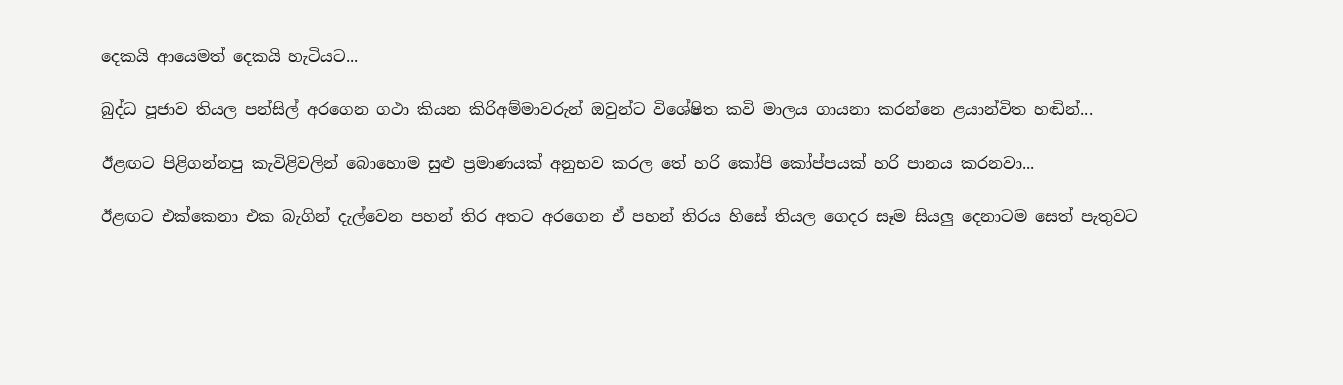දෙකයි ආයෙමත් දෙකයි හැටියට...

බුද්ධ පූජාව තියල පන්සිල් අරගෙන ගථා කියන කිරිඅම්මාවරුන් ඔවුන්ට විශේෂිත කවි මාලය ගායනා කරන්නෙ ළයාන්විත හඬින්...

ඊළඟට පිළිගන්නපු කැවිළිවලින් බොහොම සුළු ප්‍රමාණයක් අනුභව කරල තේ හරි කෝපි කෝප්පයක් හරි පානය කරනවා...

ඊළඟට එක්කෙනා එක බැගින් දැල්වෙන පහන් තිර අතට අරගෙන ඒ පහන් තිරය හිසේ තියල ගෙදර සෑම සියලු දෙනාටම සෙත් පැතුවට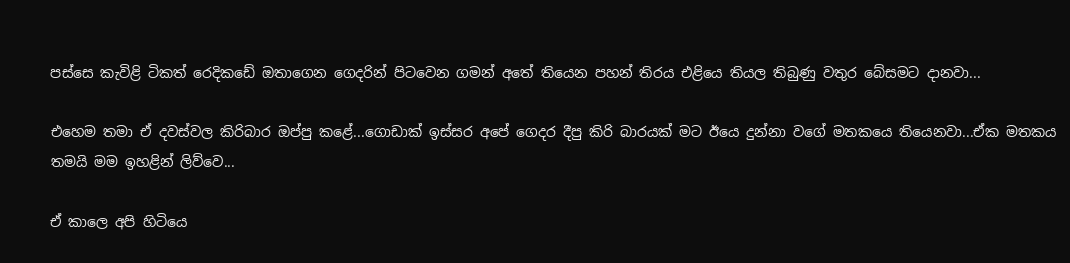පස්සෙ කැවිළි ටිකත් රෙදිකඩේ ඔතාගෙන ගෙදරින් පිටවෙන ගමන් අතේ තියෙන පහන් තිරය එළියෙ තියල තිබුණු වතුර බේසමට දානවා...

එහෙම තමා ඒ දවස්වල කිරිබාර ඔප්පු කළේ...ගොඩාක් ඉස්සර අපේ ගෙදර දීපු කිරි බාරයක් මට ඊයෙ දුන්නා වගේ මතකයෙ තියෙනවා...ඒක මතකය තමයි මම ඉහළින් ලිව්වෙ...

ඒ කාලෙ අපි හිටියෙ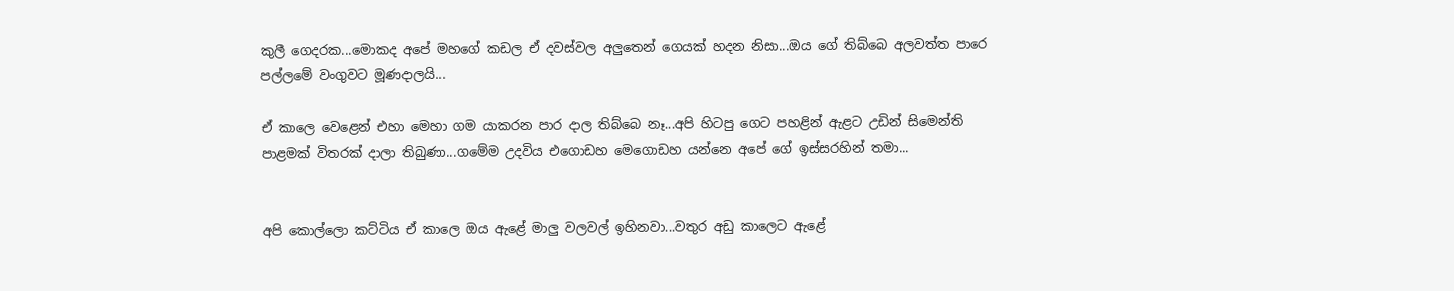කුලී ගෙදරක...මොකද අපේ මහගේ කඩල ඒ දවස්වල අලුතෙන් ගෙයක් හදන නිසා...ඔය ගේ තිබ්බෙ අලවත්ත පාරෙ පල්ලමේ වංගුවට මූණදාලයි...

ඒ කාලෙ වෙළෙන් එහා මෙහා ගම යාකරන පාර දාල තිබ්බෙ නෑ...අපි හිටපු ගෙට පහළින් ඇළට උඩින් සිමෙන්ති පාළමක් විතරක් දාලා තිබුණා...ගමේම උදවිය එගොඩහ මෙගොඩහ යන්නෙ අපේ ගේ ඉස්සරහින් තමා...


අපි කොල්ලො කට්ටිය ඒ කාලෙ ඔය ඇළේ මාලු වලවල් ඉහිනවා...වතුර අඩු කාලෙට ඇළේ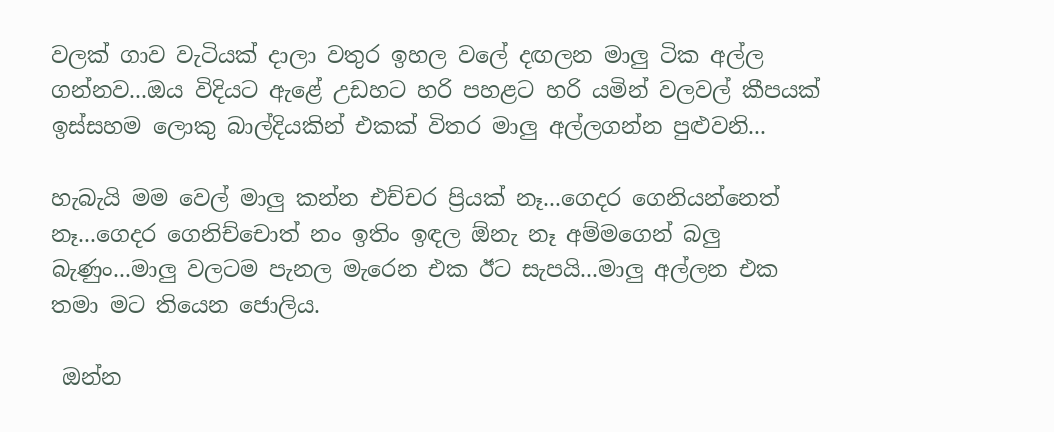වලක් ගාව වැටියක් දාලා වතුර ඉහල වලේ දඟලන මාලු ටික අල්ල ගන්නව...ඔය විදියට ඇළේ උඩහට හරි පහළට හරි යමින් වලවල් කීපයක් ඉස්සහම ලොකු බාල්දියකින් එකක් විතර මාලු අල්ලගන්න පුළුවනි...

හැබැයි මම වෙල් මාලු කන්න එච්චර ප්‍රියක් නෑ...ගෙදර ගෙනියන්නෙත් නෑ...ගෙදර ගෙනිච්චොත් නං ඉතිං ඉඳල ඕනැ නෑ අම්මගෙන් බලු බැණුං...මාලු වලටම පැනල මැරෙන එක ඊට සැපයි...මාලු අල්ලන එක තමා මට තියෙන ජොලිය.

 ඔන්න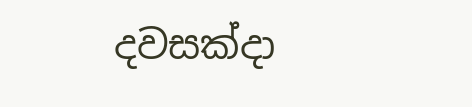දවසක්දා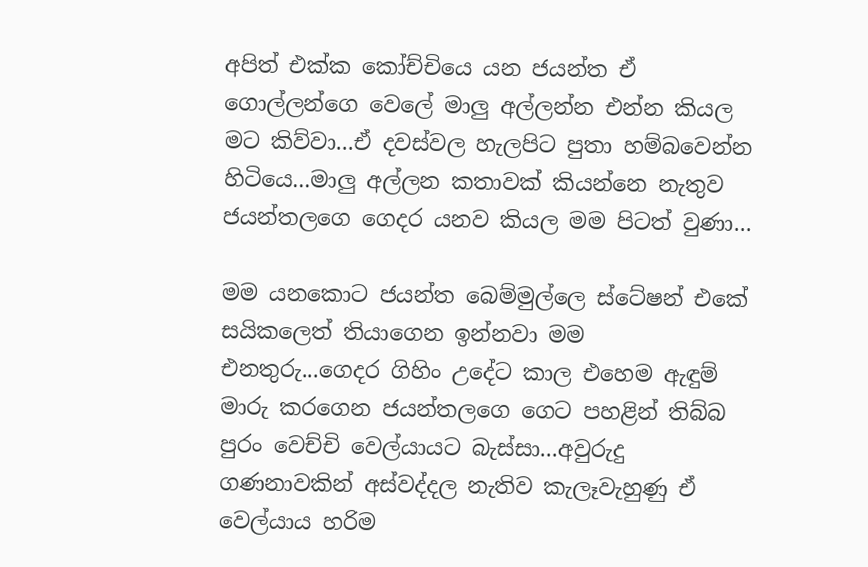අපිත් එක්ක කෝච්චියෙ යන ජයන්ත ඒ ගොල්ලන්ගෙ වෙලේ මාලු අල්ලන්න එන්න කියල මට කිව්වා...ඒ දවස්වල හැලපිට පුතා හම්බවෙන්න හිටියෙ...මාලු අල්ලන කතාවක් කියන්නෙ නැතුව ජයන්තලගෙ ගෙදර යනව කියල මම පිටත් වුණා...

මම යනකොට ජයන්ත බෙම්මුල්ලෙ ස්ටේෂන් එකේ සයිකලෙත් තියාගෙන ඉන්නවා මම එනතුරු...ගෙදර ගිහිං උදේට කාල එහෙම ඇඳුම් මාරු කරගෙන ජයන්තලගෙ ගෙට පහළින් තිබ්බ පුරං වෙච්චි වෙල්යායට බැස්සා...අවුරුදු ගණනාවකින් අස්වද්දල නැතිව කැලෑවැහුණු ඒ වෙල්යාය හරිම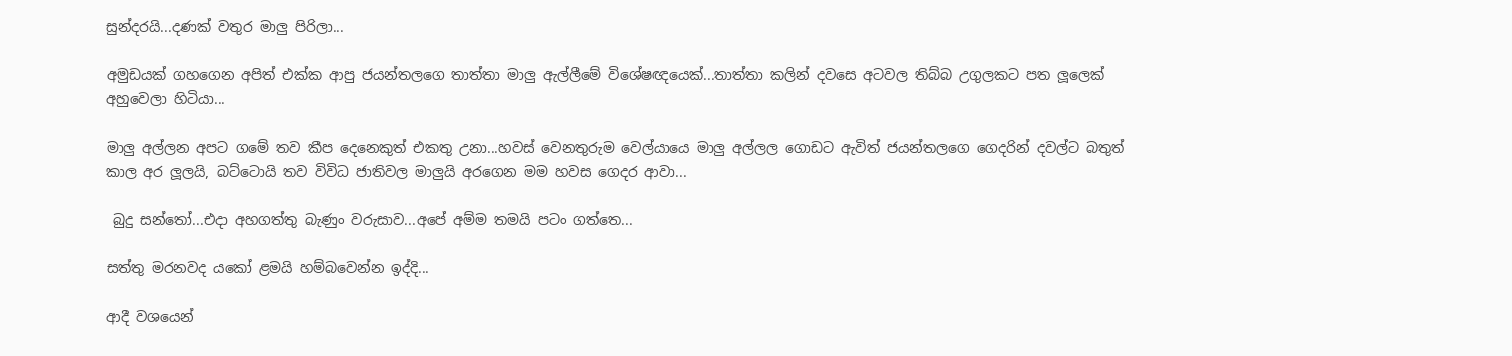සුන්දරයි...දණක් වතුර මාලු පිරිලා...

අමුඩයක් ගහගෙන අපිත් එක්ක ආපු ජයන්තලගෙ තාත්තා මාලු ඇල්ලීමේ විශේෂඥයෙක්...තාත්තා කලින් දවසෙ අටවල තිබ්බ උගුලකට පත ලූලෙක් අහුවෙලා හිටියා...

මාලු අල්ලන අපට ගමේ තව කීප දෙනෙකුත් එකතු උනා...හවස් වෙනතුරුම වෙල්යායෙ මාලු අල්ලල ගොඩට ඇවිත් ජයන්තලගෙ ගෙදරින් දවල්ට බතුත් කාල අර ලූලයි, බට්ටොයි තව විවිධ ජාතිවල මාලුයි අරගෙන මම හවස ගෙදර ආවා...

 බුදු සන්තෝ...එදා අහගත්තු බැණුං වරුසාව...අපේ අම්ම තමයි පටං ගත්තෙ...

සත්තු මරනවද යකෝ ළමයි හම්බවෙන්න ඉද්දි...

ආදී වශයෙන්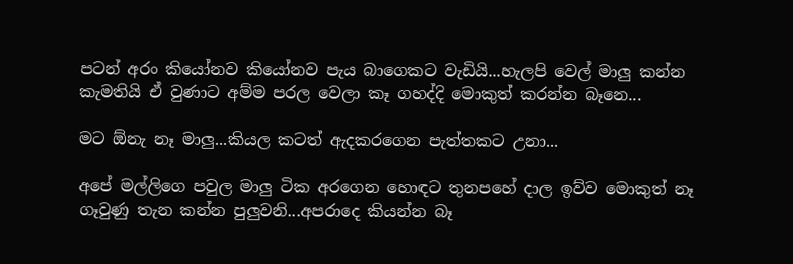පටන් අරං කියෝනව කියෝනව පැය බාගෙකට වැඩියි...හැලපි වෙල් මාලු කන්න කැමතියි ඒ වුණාට අම්ම පරල වෙලා කෑ ගහද්දි මොකුත් කරන්න බෑනෙ...

මට ඕනැ නෑ මාලු...කියල කටත් ඇදකරගෙන පැත්තකට උනා...

අපේ මල්ලිගෙ පවුල මාලු ටික අරගෙන හොඳට තුනපහේ දාල ඉව්ව මොකුත් නෑ ගෑවුණු තැන කන්න පුලුවනි...අපරාදෙ කියන්න බෑ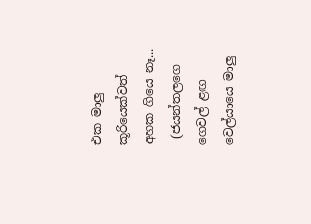එක මාලු කූරියෙක්වත් අහක ගියෙ නෑ...
 (ජයන්තලගෙ ගෙවල් ළඟ වෙල්යායෙ මාලු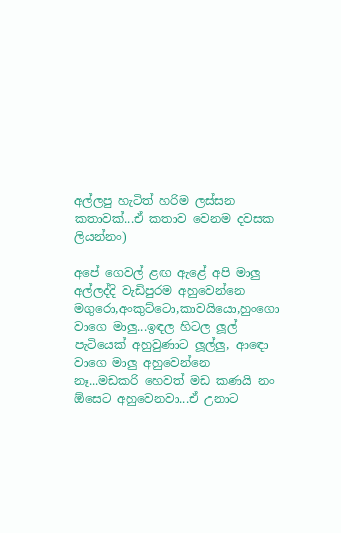අල්ලපු හැටිත් හරිම ලස්සන කතාවක්...ඒ කතාව වෙනම දවසක ලියන්නං)

අපේ ගෙවල් ළඟ ඇළේ අපි මාලු අල්ලද්දි වැඩිපුරම අහුවෙන්නෙ මගුරො,අංකුට්ටො,කාවයියො,හුංගො වාගෙ මාලු...ඉඳල හිටල ලූල් පැටියෙක් අහුවුණාට ලූල්ලු, ආඳො වාගෙ මාලු අහුවෙන්නෙ නෑ...මඩකරි හෙවත් මඩ කණයි නං ඕසෙට අහුවෙනවා...ඒ උනාට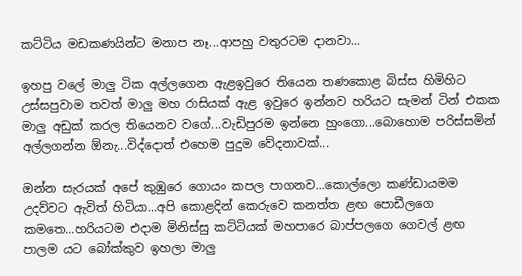කට්ටිය මඩකණයින්ට මනාප නෑ...ආපහු වතුරටම දානවා...

ඉහපු වලේ මාලු ටික අල්ලගෙන ඇළඉවුරෙ තියෙන තණකොළ බිස්ස හිමිහිට උස්සපුවාම තවත් මාලු මහ රාසියක් ඇළ ඉවුරෙ ඉන්නව හරියට සැමන් ටින් එකක මාලු අඩුක් කරල තියෙනව වගේ...වැඩිපුරම ඉන්නෙ හුංගො...බොහොම පරිස්සමින් අල්ලගන්න ඕනැ...විද්දොත් එහෙම පුදුම වේදනාවක්...

ඔන්න සැරයක් අපේ කුඹුරෙ ගොයං කපල පාගනව...කොල්ලො කණ්ඩායමම උදව්වට ඇවිත් හිටියා...අපි කොළදින් කෙරුවෙ කනත්ත ළඟ පොඩීලගෙ කමතෙ...හරියටම එදාම මිනිස්සු කට්ටියක් මහපාරෙ බාප්පලගෙ ගෙවල් ළඟ පාලම යට බෝක්කුව ඉහලා මාලු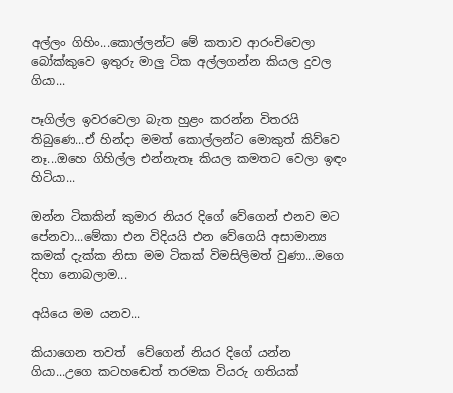අල්ලං ගිහිං...කොල්ලන්ට මේ කතාව ආරංචිවෙලා බෝක්කුවෙ ඉතුරු මාලු ටික අල්ලගන්න කියල දුවල ගියා...

පෑගිල්ල ඉවරවෙලා බැත හුළං කරන්න විතරයි තිබුණෙ...ඒ හින්දා මමත් කොල්ලන්ට මොකුත් කිව්වෙ නෑ...ඔහෙ ගිහිල්ල එන්නැතෑ කියල කමතට වෙලා ඉඳං හිටියා...

ඔන්න ටිකකින් කුමාර නියර දිගේ වේගෙන් එනව මට පේනවා...මේකා එන විදියයි එන වේගෙයි අසාමාන්‍ය කමක් දැක්ක නිසා මම ටිකක් විමසිලිමත් වුණා...මගෙ දිහා නොබලාම...

අයියෙ මම යනව...

කියාගෙන තවත්  වේගෙන් නියර දිගේ යන්න ගියා...උගෙ කටහඬෙත් තරමක වියරු ගතියක්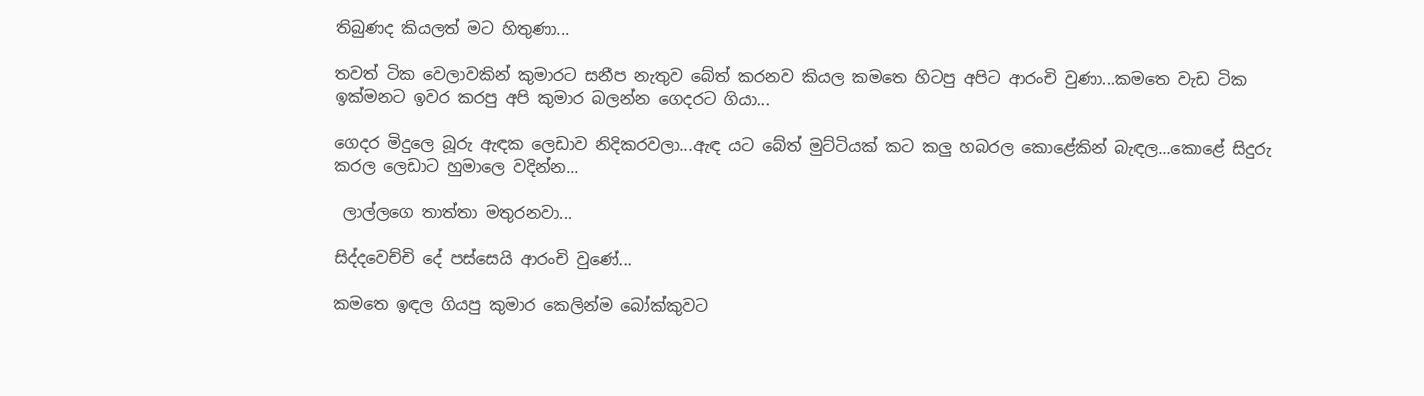තිබුණද කියලත් මට හිතුණා...

තවත් ටික වෙලාවකින් කුමාරට සනීප නැතුව බේත් කරනව කියල කමතෙ හිටපු අපිට ආරංචි වුණා...කමතෙ වැඩ ටික ඉක්මනට ඉවර කරපු අපි කුමාර බලන්න ගෙදරට ගියා...

ගෙදර මිදුලෙ බූරු ඇඳක ලෙඩාව නිදිකරවලා...ඇඳ යට බේත් මුට්ටියක් කට කලු හබරල කොළේකින් බැඳල...කොළේ සිදුරු කරල ලෙඩාට හුමාලෙ වදින්න...

 ලාල්ලගෙ තාත්තා මතුරනවා...

සිද්දවෙච්චි දේ පස්සෙයි ආරංචි වුණේ...

කමතෙ ඉඳල ගියපු කුමාර කෙලින්ම බෝක්කුවට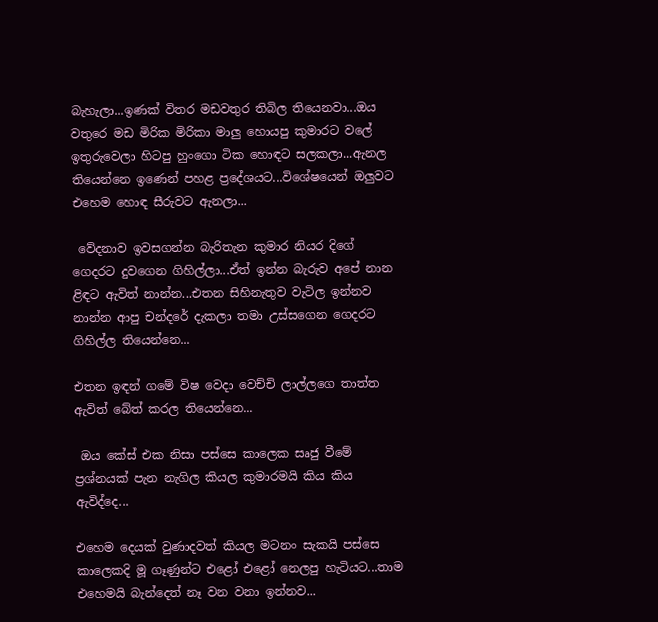බැහැලා...ඉණක් විතර මඩවතුර තිබිල තියෙනවා...ඔය වතුරෙ මඩ මිරික මිරිකා මාලු හොයපු කුමාරට වලේ ඉතුරුවෙලා හිටපු හුංගො ටික හොඳට සලකලා...ඇනල තියෙන්නෙ ඉණෙන් පහළ ප්‍රදේශයට...විශේෂයෙන් ඔලුවට එහෙම හොඳ සීරුවට ඇනලා...

 වේදනාව ඉවසගන්න බැරිතැන කුමාර නියර දිගේ ගෙදරට දුවගෙන ගිහිල්ලා...ඒත් ඉන්න බැරුව අපේ නාන ළිඳට ඇවිත් නාන්න...එතන සිහිනැතුව වැටිල ඉන්නව නාන්න ආපු චන්දරේ දැකලා තමා උස්සගෙන ගෙදරට ගිහිල්ල තියෙන්නෙ...

එතන ඉඳන් ගමේ විෂ වෙදා වෙච්චි ලාල්ලගෙ තාත්ත ඇවිත් බේත් කරල තියෙන්නෙ...

 ඔය කේස් එක නිසා පස්සෙ කාලෙක සෘජු වීමේ ප්‍රශ්නයක් පැන නැගිල කියල කුමාරමයි කිය කිය ඇවිද්දෙ...

එහෙම දෙයක් වුණාදවත් කියල මටනං සැකයි පස්සෙ කාලෙකදි මූ ගෑණුන්ට එළෝ එළෝ නෙලපු හැටියට...තාම එහෙමයි බැන්දෙත් නෑ වන වනා ඉන්නව...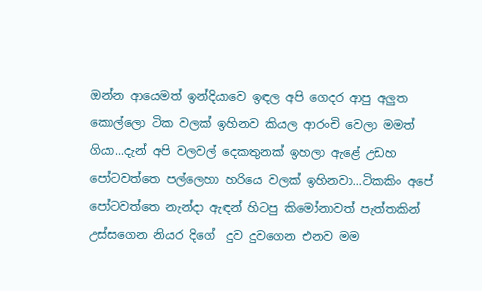ඔන්න ආයෙමත් ඉන්දියාවෙ ඉඳල අපි ගෙදර ආපු අලුත කොල්ලො ටික වලක් ඉහිනව කියල ආරංචි වෙලා මමත් ගියා...දැන් අපි වලවල් දෙකතුනක් ඉහලා ඇළේ උඩහ පෝටවත්තෙ පල්ලෙහා හරියෙ වලක් ඉහිනවා...ටිකකිං අපේ පෝටවත්තෙ නැන්දා ඇඳන් හිටපු කිමෝනාවත් පැත්තකින් උස්සගෙන නියර දිගේ  දුව දුවගෙන එනව මම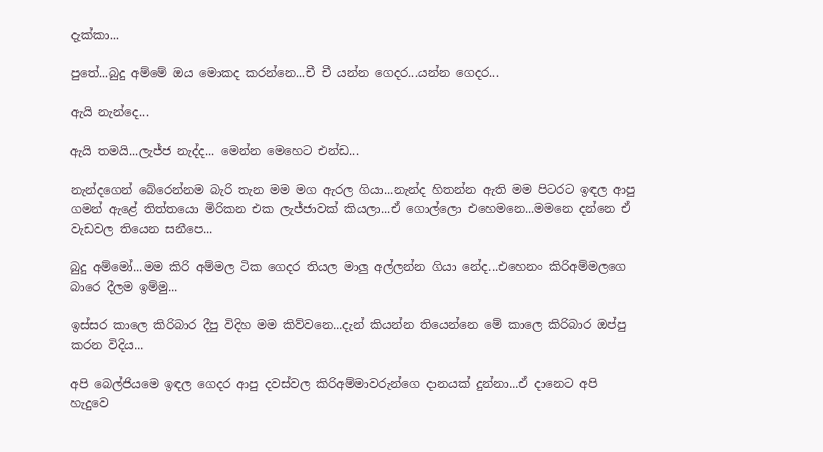දැක්කා...

පුතේ...බුදු අම්මේ ඔය මොකද කරන්නෙ...චී චී යන්න ගෙදර...යන්න ගෙදර...

ඇයි නැන්දෙ...

ඇයි තමයි...ලැජ්ජ නැද්ද... මෙන්න මෙහෙට එන්ඩ...

නැන්දගෙන් බේරෙන්නම බැරි තැන මම මග ඇරල ගියා...නැන්ද හිතන්න ඇති මම පිටරට ඉඳල ආපු ගමන් ඇළේ තිත්තයො මිරිකන එක ලැජ්ජාවක් කියලා...ඒ ගොල්ලො එහෙමනෙ...මමනෙ දන්නෙ ඒ වැඩවල තියෙන සනීපෙ...

බුදු අම්මෝ...මම කිරි අම්මල ටික ගෙදර තියල මාලු අල්ලන්න ගියා නේද...එහෙනං කිරිඅම්මලගෙ බාරෙ දීලම ඉම්මු...

ඉස්සර කාලෙ කිරිබාර දීපු විදිහ මම කිව්වනෙ...දැන් කියන්න තියෙන්නෙ මේ කාලෙ කිරිබාර ඔප්පු කරන විදිය...

අපි බෙල්ජියමෙ ඉඳල ගෙදර ආපු දවස්වල කිරිඅම්මාවරුන්ගෙ දානයක් දුන්නා...ඒ දානෙට අපි හැදුවෙ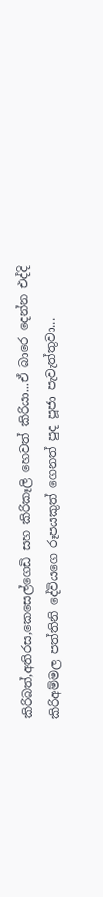කිරිබත්,අතිරස,කෙසෙල්ගෙඩි සහ කිරිකෑලි හෙවත් කිරියා...ඒ බාරෙ දෙන්න එද්දි කිරිඅම්මල පත්තිනි දේවියගෙ රූපයකුත් ගෙනත් පුද පූජා පැවැත්තුවා...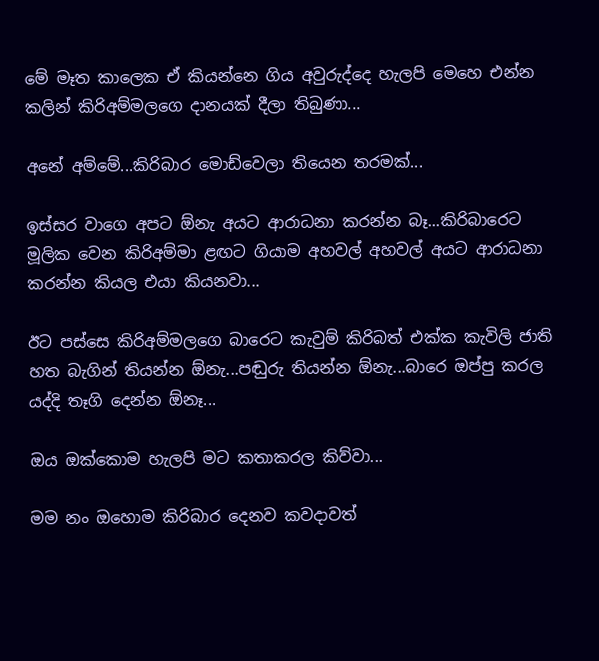මේ මෑත කාලෙක ඒ කියන්නෙ ගිය අවුරුද්දෙ හැලපි මෙහෙ එන්න කලින් කිරිඅම්මලගෙ දානයක් දීලා තිබුණා...

අනේ අම්මේ...කිරිබාර මොඩ්වෙලා තියෙන තරමක්...

ඉස්සර වාගෙ අපට ඕනැ අයට ආරාධනා කරන්න බෑ...කිරිබාරෙට මූලික වෙන කිරිඅම්මා ළඟට ගියාම අහවල් අහවල් අයට ආරාධනා කරන්න කියල එයා කියනවා...

ඊට පස්සෙ කිරිඅම්මලගෙ බාරෙට කැවුම් කිරිබත් එක්ක කැවිලි ජාති හත බැගින් තියන්න ඕනැ...පඬුරු තියන්න ඕනැ...බාරෙ ඔප්පු කරල යද්දි තෑගි දෙන්න ඕනෑ...

ඔය ඔක්කොම හැලපි මට කතාකරල කිව්වා...

මම නං ඔහොම කිරිබාර දෙනව කවදාවත්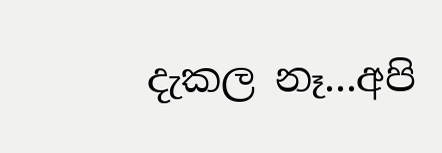දැකල නෑ...අපි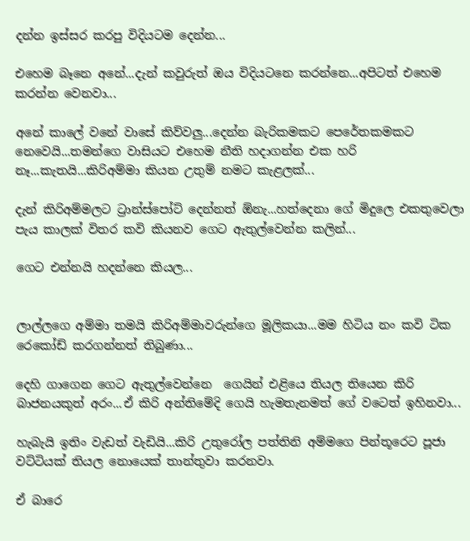දන්න ඉස්සර කරපු විදියටම දෙන්න...

එහෙම බෑනෙ අනේ...දැන් කවුරුත් ඔය විදියටනෙ කරන්නෙ...අපිටත් එහෙම කරන්න වෙනවා...

අනේ කාලේ වනේ වාසේ කිව්වලු...දෙන්න බැරිකමකට පෙරේතකමකට නෙවෙයි...තමන්ගෙ වාසියට එහෙම නීති හදාගන්න එක හරි නෑ...කැතයි...කිරිඅම්මා කියන උතුම් නමට කැළලක්...

දැන් කිරිඅම්මලට ට්‍රාන්ස්පෝට් දෙන්නත් ඕනැ...හත්දෙනා ගේ මිදුලෙ එකතුවෙලා පැය කාලක් විතර කවි කියනව ගෙට ඇතුල්වෙන්න කලින්...

ගෙට එන්නයි හදන්නෙ කියල...


ලාල්ලගෙ අම්මා තමයි කිරිඅම්මාවරුන්ගෙ මූලිකයා...මම හිටිය නං කවි ටික රෙකෝඩ් කරගන්නත් තිබුණා...

දෙහි ගාගෙන ගෙට ඇතුල්වෙන්නෙ  ගෙයින් එළියෙ තියල තියෙන කිරි බාජනයකුත් අරං...ඒ කිරි අන්තිමේදි ගෙයි හැමතැනමත් ගේ වටෙත් ඉහිනවා...

හැබැයි ඉතිං වැඩත් වැඩියි...කිරි උතුරෝල පත්තිනි අම්මගෙ පින්තූරෙට පූජා වට්ටියක් තියල නොයෙක් තාන්තුවා කරනවා.

ඒ බාරෙ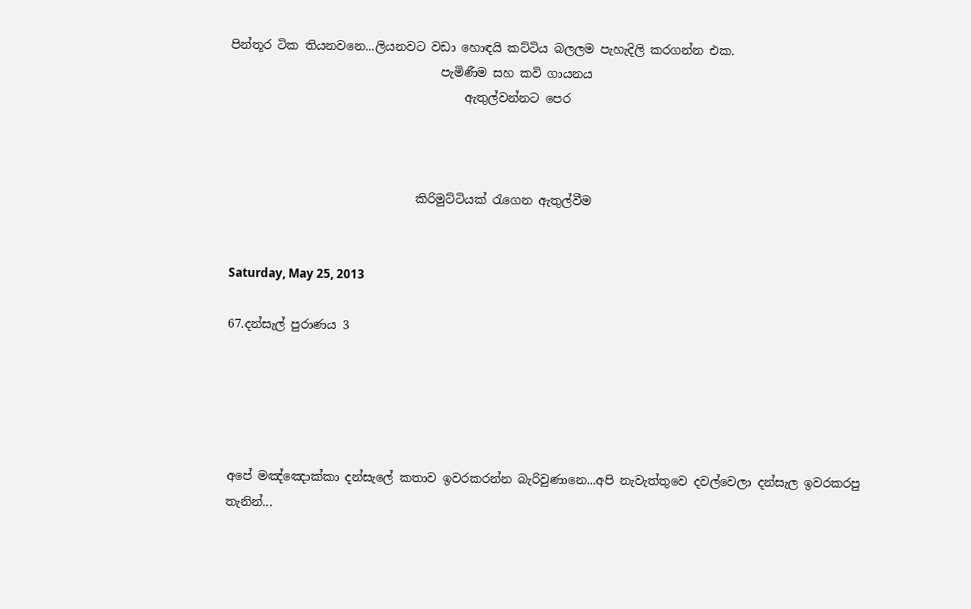පින්තූර ටික තියනවනෙ...ලියනවට වඩා හොඳයි කට්ටිය බලලම පැහැදිලි කරගන්න එක.
                                   පැමිණීම සහ කවි ගායනය
                                       ඇතුල්වන්නට පෙර



                               කිරිමුට්ටියක් රැගෙන ඇතුල්වීම


Saturday, May 25, 2013

67.දන්සැල් පුරාණය 3





අපේ මඤ්ඤොක්කා දන්සැලේ කතාව ඉවරකරන්න බැරිවුණානෙ...අපි නැවැත්තුවෙ දවල්වෙලා දන්සැල ඉවරකරපු තැනින්...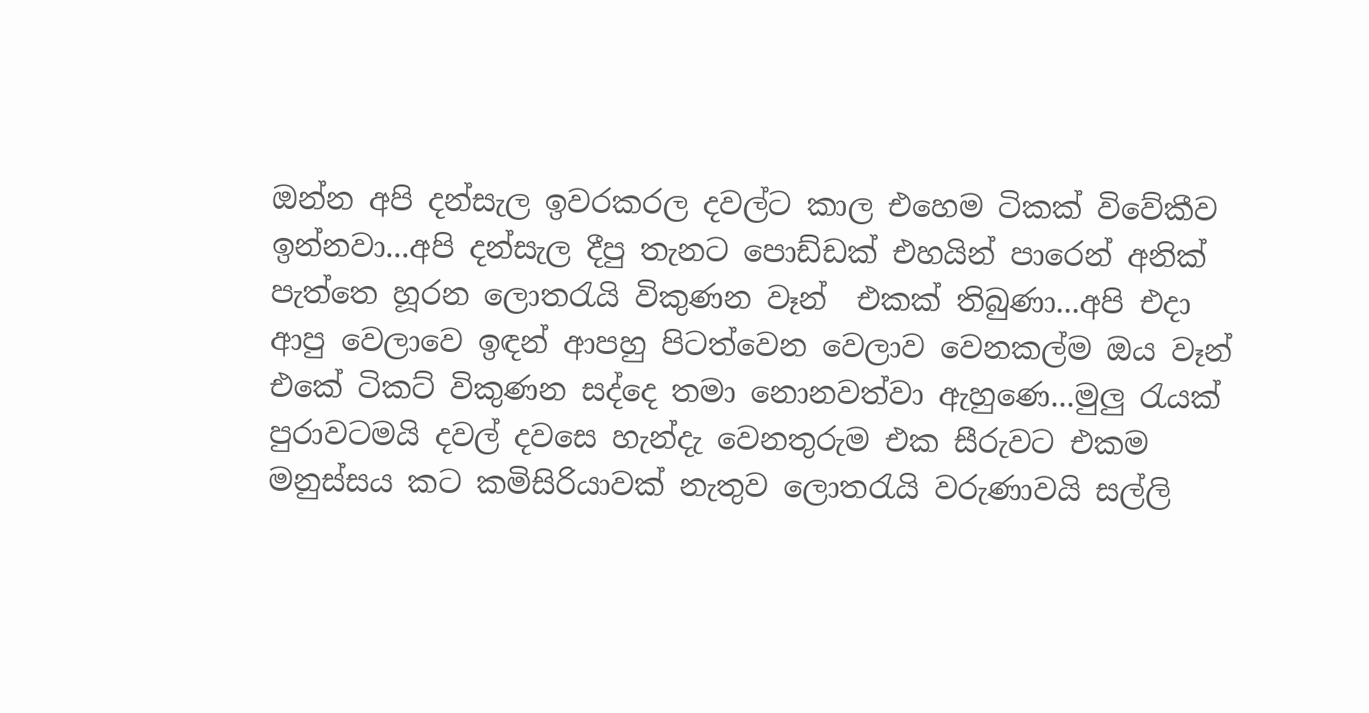ඔන්න අපි දන්සැල ඉවරකරල දවල්ට කාල එහෙම ටිකක් විවේකීව ඉන්නවා...අපි දන්සැල දීපු තැනට පොඩ්ඩක් එහයින් පාරෙන් අනික් පැත්තෙ හූරන ලොතරැයි විකුණන වෑන්  එකක් තිබුණා...අපි එදා ආපු වෙලාවෙ ඉඳන් ආපහු පිටත්වෙන වෙලාව වෙනකල්ම ඔය වෑන් එකේ ටිකට් විකුණන සද්දෙ තමා නොනවත්වා ඇහුණෙ...මුලු රැයක් පුරාවටමයි දවල් දවසෙ හැන්දැ වෙනතුරුම එක සීරුවට එකම මනුස්සය කට කමිසිරියාවක් නැතුව ලොතරැයි වරුණාවයි සල්ලි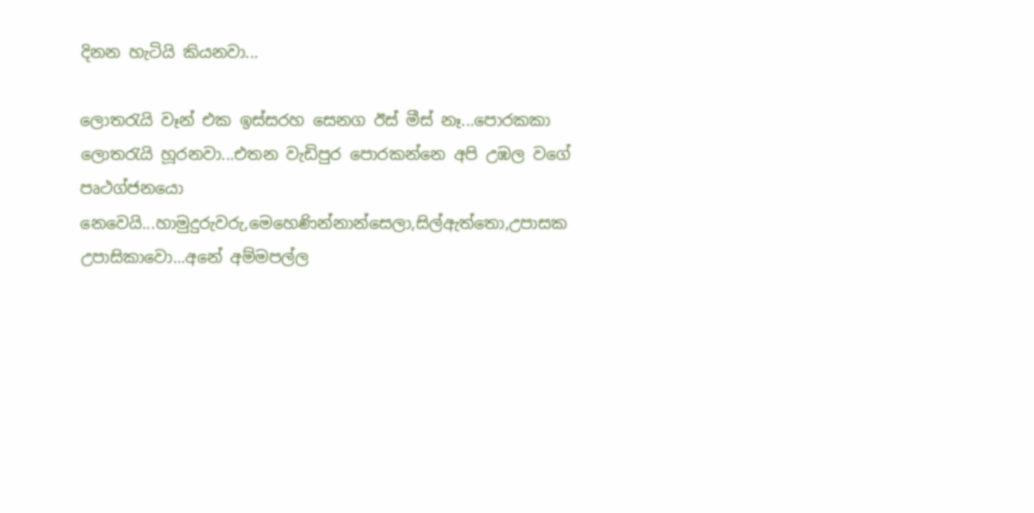දිනන හැටියි කියනවා...

ලොතරැයි වෑන් එක ඉස්සරහ සෙනග ඊස් මීස් නෑ...පොරකකා ලොතරැයි හූරනවා...එතන වැඩිපුර පොරකන්නෙ අපි උඹල වගේ පෘථග්ජනයො නෙවෙයි...හාමුදුරුවරු,මෙහෙණින්නාන්සෙලා,සිල්ඇත්තො,උපාසක උපාසිකාවො...අනේ අම්මපල්ල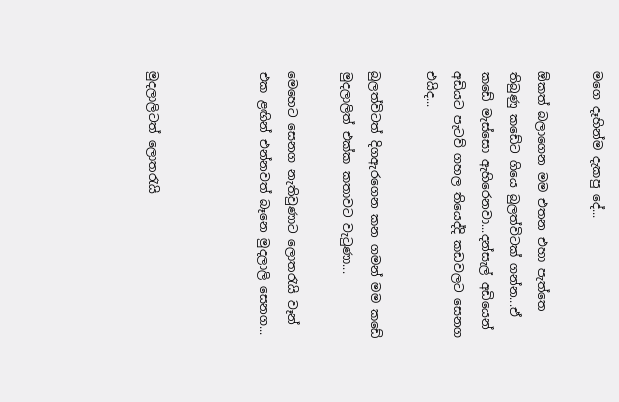මගෙ දෑහින්ම දැකපු දේ...

ඕකත් බලාගෙන මම එතන එහා පැත්තෙ තිබුණු කඩේට ගියෙ බුලත්විටක් ගන්න...ඒ කඩේ මැස්සො ඇහිරෙනවා...දන්සැල් අඩියෙන් අඩියට පැටව් ගහල තියෙද්දි කඩවලට සෙනග එයිද...

බුලත්විටත් දිගඇරගෙන කන ගමන් මම කඩේ මුදලාලිත් එක්ක කතාවට වැටුණා...

මෙහෙට සෙනග නැතිවුණාට ලොතරැයි වෑන් එක ළඟින් එන්නවත් බෑනෙ මුදලාලි සෙනග...



මුදලාලිටත් ලොතරැයි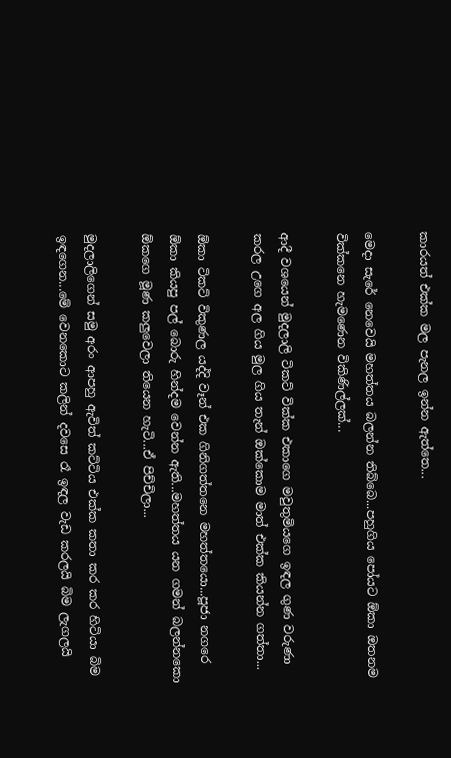කාරයත් එක්ක මල පැනල ඉන්න ඇත්තෙ...

මෙදා සැරේ නෙවෙයි මහත්තය බලන්න තිබ්බෙ...පහුගිය පෝයට ඕකා ඔතනම වික්කනෙ හැමණෙන විකිණිල්ලක්...

ආදී වශයෙන් මුදලාලි ටිකට් වික්ක එකාගෙ මවුතුමියගෙ ඉඳල ගුණ වරුණා කරල උගෙ අල ගිය මුල ගිය තැන් ඔක්කොම මාත් එක්ක කියන්න ගත්තා...

ඕකා ටිකට් විකුණල යද්දි වෑන් එක ගිනිගත්තනෙ මහත්තයො...පූජා නගරෙ ඕකා කියපු පල් බොරු හින්දම වෙන්න ඇති...මහත්තය යන ගමන් බලන්නකො ඕකගෙ මූණ කලුවෙලා තියෙන හැටි...ඒ පිච්චිලා...

මුදලාලිගෙන් සමු අරං ආපහු ඇවිත් කට්ටිය එක්ක කතා කර කර හිටියා බිම ඉඳගෙන...මේ වෙනකොට කලින් දවසෙ රෑ ඉඳල වැඩ කරලයි බිම ලැගලයි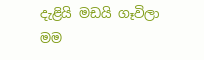දැළියි මඩයි ගෑවිලා මම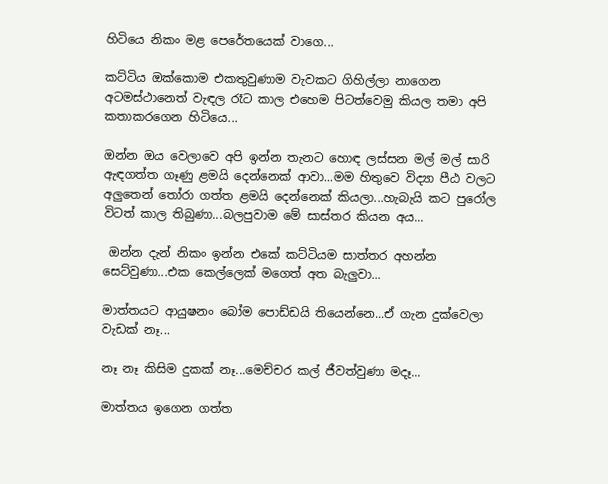හිටියෙ නිකං මළ පෙරේතයෙක් වාගෙ...

කට්ටිය ඔක්කොම එකතුවුණාම වැවකට ගිහිල්ලා නාගෙන අටමස්ථානෙත් වැඳල රෑට කාල එහෙම පිටත්වෙමු කියල තමා අපි කතාකරගෙන හිටියෙ...

ඔන්න ඔය වෙලාවෙ අපි ඉන්න තැනට හොඳ ලස්සන මල් මල් සාරි ඇඳගත්ත ගෑණු ළමයි දෙන්නෙක් ආවා...මම හිතුවෙ විද්‍යා පීඨ වලට අලුතෙන් තෝරා ගත්ත ළමයි දෙන්නෙක් කියලා...හැබැයි කට පුරෝල විටත් කාල තිබුණා...බලපුවාම මේ සාස්තර කියන අය...

 ඔන්න දැන් නිකං ඉන්න එකේ කට්ටියම සාත්තර අහන්න සෙට්වුණා...එක කෙල්ලෙක් මගෙත් අත බැලුවා...

මාත්තයට ආයුෂනං බෝම පොඩ්ඩයි තියෙන්නෙ...ඒ ගැන දුක්වෙලා වැඩක් නෑ...

නෑ නෑ කිසිම දුකක් නෑ...මෙච්චර කල් ජීවත්වුණා මදෑ...

මාත්තය ඉගෙන ගත්ත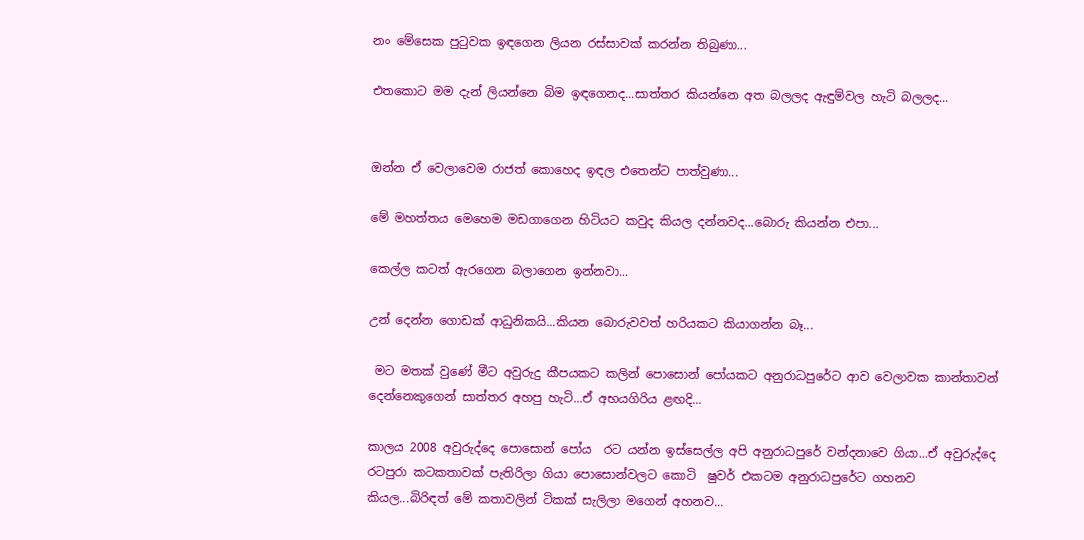නං මේසෙක පුටුවක ඉඳගෙන ලියන රස්සාවක් කරන්න තිබුණා...

එතකොට මම දැන් ලියන්නෙ බිම ඉඳගෙනද...සාත්තර කියන්නෙ අත බලලද ඇඳුම්වල හැටි බලලද...


ඔන්න ඒ වෙලාවෙම රාජත් කොහෙද ඉඳල එතෙන්ට පාත්වුණා...

මේ මහත්තය මෙහෙම මඩගාගෙන හිටියට කවුද කියල දන්නවද...බොරු කියන්න එපා...

කෙල්ල කටත් ඇරගෙන බලාගෙන ඉන්නවා...

උන් දෙන්න ගොඩක් ආධුනිකයි...කියන බොරුවවත් හරියකට කියාගන්න බෑ...

 මට මතක් වුණේ මීට අවුරුදු කීපයකට කලින් පොසොන් පෝයකට අනුරාධපුරේට ආව වෙලාවක කාන්තාවන් දෙන්නෙකුගෙන් සාත්තර අහපු හැටි...ඒ අභයගිරිය ළඟදි...

කාලය 2008 අවුරුද්දෙ පොසොන් පෝය  රට යන්න ඉස්සෙල්ල අපි අනුරාධපුරේ වන්දනාවෙ ගියා...ඒ අවුරුද්දෙ රටපුරා කටකතාවක් පැතිරිලා ගියා පොසොන්වලට කොටි  ෂුවර් එකටම අනුරාධපුරේට ගහනව කියල...බිරිඳත් මේ කතාවලින් ටිකක් සැලිලා මගෙන් අහනව...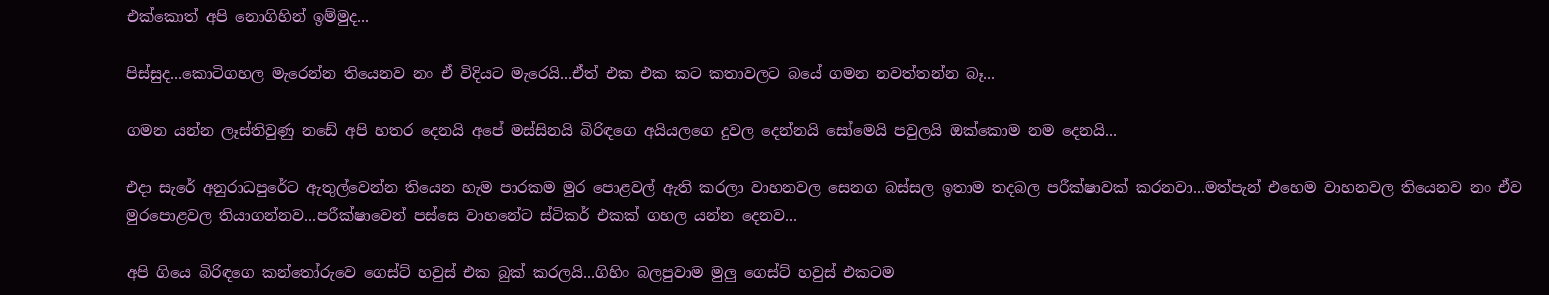එක්කොත් අපි නොගිහින් ඉම්මුද...

පිස්සුද...කොටිගහල මැරෙන්න තියෙනව නං ඒ විදියට මැරෙයි...ඒත් එක එක කට කතාවලට බයේ ගමන නවත්තන්න බෑ...

ගමන යන්න ලෑස්තිවුණු නඩේ අපි හතර දෙනයි අපේ මස්සිනයි බිරිඳගෙ අයියලගෙ දුවල දෙන්නයි සෝමෙයි පවුලයි ඔක්කොම නම දෙනයි...

එදා සැරේ අනුරාධපුරේට ඇතුල්වෙන්න තියෙන හැම පාරකම මුර පොළවල් ඇති කරලා වාහනවල සෙනග බස්සල ඉතාම තදබල පරීක්ෂාවක් කරනවා...මත්පැන් එහෙම වාහනවල තියෙනව නං ඒව මුරපොළවල තියාගන්නව...පරීක්ෂාවෙන් පස්සෙ වාහනේට ස්ටිකර් එකක් ගහල යන්න දෙනව...

අපි ගියෙ බිරිඳගෙ කන්තෝරුවෙ ගෙස්ට් හවුස් එක බුක් කරලයි...ගිහිං බලපුවාම මුලු ගෙස්ට් හවුස් එකටම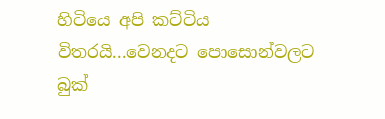හිටියෙ අපි කට්ටිය විතරයි...වෙනදට පොසොන්වලට බුක්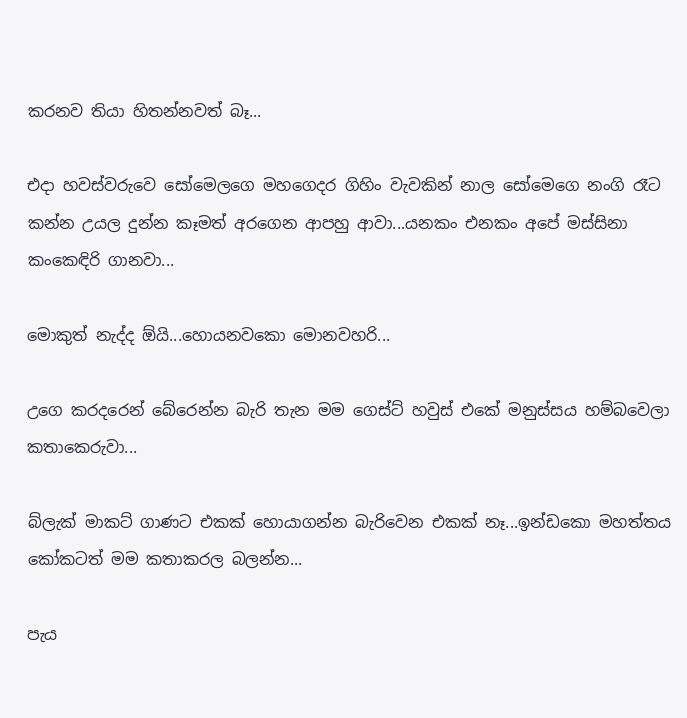කරනව තියා හිතන්නවත් බෑ...

එදා හවස්වරුවෙ සෝමෙලගෙ මහගෙදර ගිහිං වැවකින් නාල සෝමෙගෙ නංගි රෑට කන්න උයල දුන්න කෑමත් අරගෙන ආපහු ආවා...යනකං එනකං අපේ මස්සිනා කංකෙඳිරි ගානවා...

මොකුත් නැද්ද ඕයි...හොයනවකො මොනවහරි...

උගෙ කරදරෙන් බේරෙන්න බැරි තැන මම ගෙස්ට් හවුස් එකේ මනුස්සය හම්බවෙලා කතාකෙරුවා...

බ්ලැක් මාකට් ගාණට එකක් හොයාගන්න බැරිවෙන එකක් නෑ...ඉන්ඩකො මහත්තය කෝකටත් මම කතාකරල බලන්න...

පැය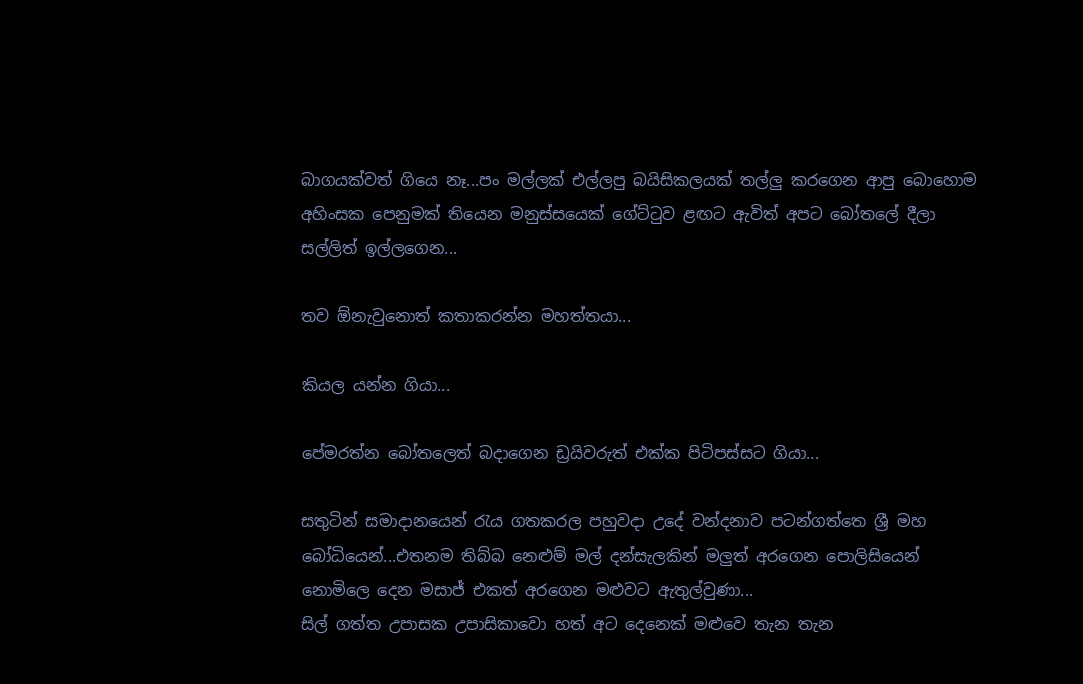බාගයක්වත් ගියෙ නෑ...පං මල්ලක් එල්ලපු බයිසිකලයක් තල්ලු කරගෙන ආපු බොහොම අහිංසක පෙනුමක් තියෙන මනුස්සයෙක් ගේට්ටුව ළඟට ඇවිත් අපට බෝතලේ දීලා සල්ලිත් ඉල්ලගෙන...

තව ඕනැවුනොත් කතාකරන්න මහත්තයා...

කියල යන්න ගියා...

පේමරත්න බෝතලෙත් බදාගෙන ඩ්‍රයිවරුත් එක්ක පිටිපස්සට ගියා...

සතුටින් සමාදානයෙන් රැය ගතකරල පහුවදා උදේ වන්දනාව පටන්ගත්තෙ ශ්‍රී මහ බෝධියෙන්...එතනම තිබ්බ නෙළුම් මල් දන්සැලකින් මලුත් අරගෙන පොලිසියෙන් නොමිලෙ දෙන මසාජ් එකත් අරගෙන මළුවට ඇතුල්වුණා...
සිල් ගත්ත උපාසක උපාසිකාවො හත් අට දෙනෙක් මළුවෙ තැන තැන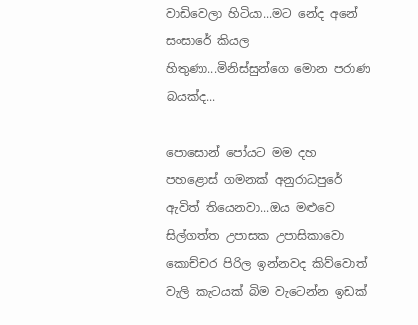වාඩිවෙලා හිටියා...මට නේද අනේ සංසාරේ කියල හිතුණා...මිනිස්සුන්ගෙ මොන පරාණ බයක්ද...

පොසොන් පෝයට මම දහ පහළොස් ගමනක් අනුරාධපුරේ ඇවිත් තියෙනවා...ඔය මළුවෙ සිල්ගත්ත උපාසක උපාසිකාවො කොච්චර පිරිල ඉන්නවද කිව්වොත් වැලි කැටයක් බිම වැටෙන්න ඉඩක්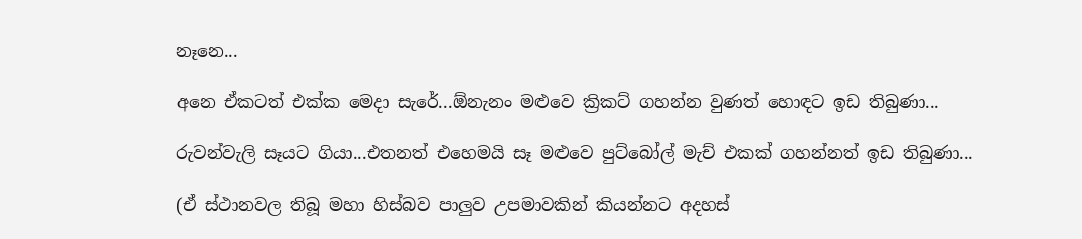නෑනෙ...

අනෙ ඒකටත් එක්ක මෙදා සැරේ...ඕනැනං මළුවෙ ක්‍රිකට් ගහන්න වුණත් හොඳට ඉඩ තිබුණා...

රුවන්වැලි සෑයට ගියා...එතනත් එහෙමයි සෑ මළුවෙ පුට්බෝල් මැච් එකක් ගහන්නත් ඉඩ තිබුණා...

(ඒ ස්ථානවල තිබූ මහා හිස්බව පාලුව උපමාවකින් කියන්නට අදහස්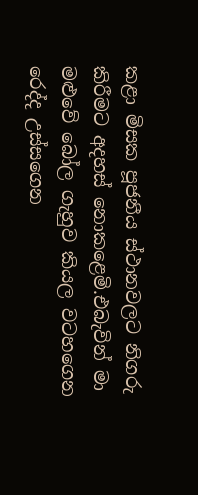කළා මිසක පූජනීය ස්ථානවලට නිගරු කිරීමට අදහස් නොකළෙමි.එබැවින් මා මළුවේ බෝල ගැහුව කියල වටහගෙන රෙද්ද උස්සගෙන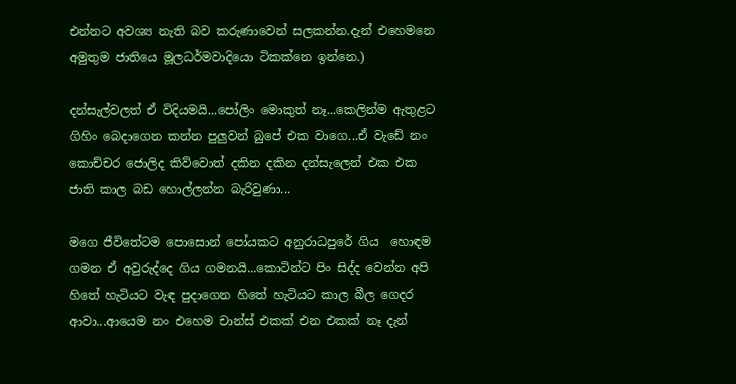එන්නට අවශ්‍ය නැති බව කරුණාවෙන් සලකන්න.දැන් එහෙමනෙ අමුතුම ජාතියෙ මූලධර්මවාදියො ටිකක්නෙ ඉන්නෙ.)

දන්සැල්වලත් ඒ විදියමයි...පෝලිං මොකුත් නෑ...කෙලින්ම ඇතුළට ගිහිං බෙදාගෙන කන්න පුලුවන් බුපේ එක වාගෙ...ඒ වැඩේ නං කොච්චර ජොලිද කිව්වොත් දකින දකින දන්සැලෙන් එක එක ජාති කාල බඩ හොල්ලන්න බැරිවුණා...

මගෙ ජීවිතේටම පොසොන් පෝයකට අනුරාධපුරේ ගිය  හොඳම ගමන ඒ අවුරුද්දෙ ගිය ගමනයි...කොටින්ට පිං සිද්ද වෙන්න අපි හිතේ හැටියට වැඳ පුදාගෙන හිතේ හැටියට කාල බීල ගෙදර ආවා...ආයෙම නං එහෙම චාන්ස් එකක් එන එකක් නෑ දැන්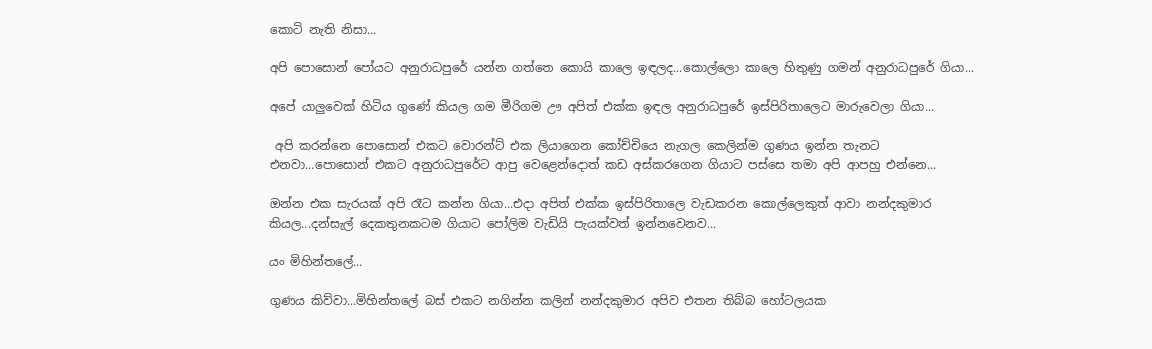කොටි නැති නිසා...

අපි පොසොන් පෝයට අනුරාධපුරේ යන්න ගත්තෙ කොයි කාලෙ ඉඳලද...කොල්ලො කාලෙ හිතුණු ගමන් අනුරාධපුරේ ගියා...

අපේ යාලුවෙක් හිටිය ගුණේ කියල ගම මීරිගම ඌ අපිත් එක්ක ඉඳල අනුරාධපුරේ ඉස්පිරිතාලෙට මාරුවෙලා ගියා...

 අපි කරන්නෙ පොසොන් එකට වොරන්ට් එක ලියාගෙන කෝච්චියෙ නැගල කෙලින්ම ගුණය ඉන්න තැනට එනවා...පොසොන් එකට අනුරාධපුරේට ආපු වෙළෙන්දොත් කඩ අස්කරගෙන ගියාට පස්සෙ තමා අපි ආපහු එන්නෙ...

ඔන්න එක සැරයක් අපි රෑට කන්න ගියා...එදා අපිත් එක්ක ඉස්පිරිතාලෙ වැඩකරන කොල්ලෙකුත් ආවා නන්දකුමාර කියල...දන්සැල් දෙකතුනකටම ගියාට පෝලිම වැඩියි පැයක්වත් ඉන්නවෙනව...

යං මිහින්තලේ...

ගුණය කිව්වා...මිහින්තලේ බස් එකට නගින්න කලින් නන්දකුමාර අපිව එතන තිබ්බ හෝටලයක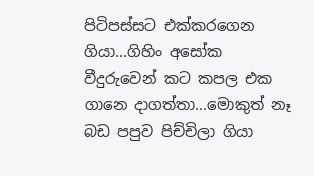පිටිපස්සට එක්කරගෙන ගියා...ගිහිං අසෝක වීදුරුවෙන් කට කපල එක ගානෙ දාගත්තා...මොකුත් නෑ බඩ පපුව පිච්චිලා ගියා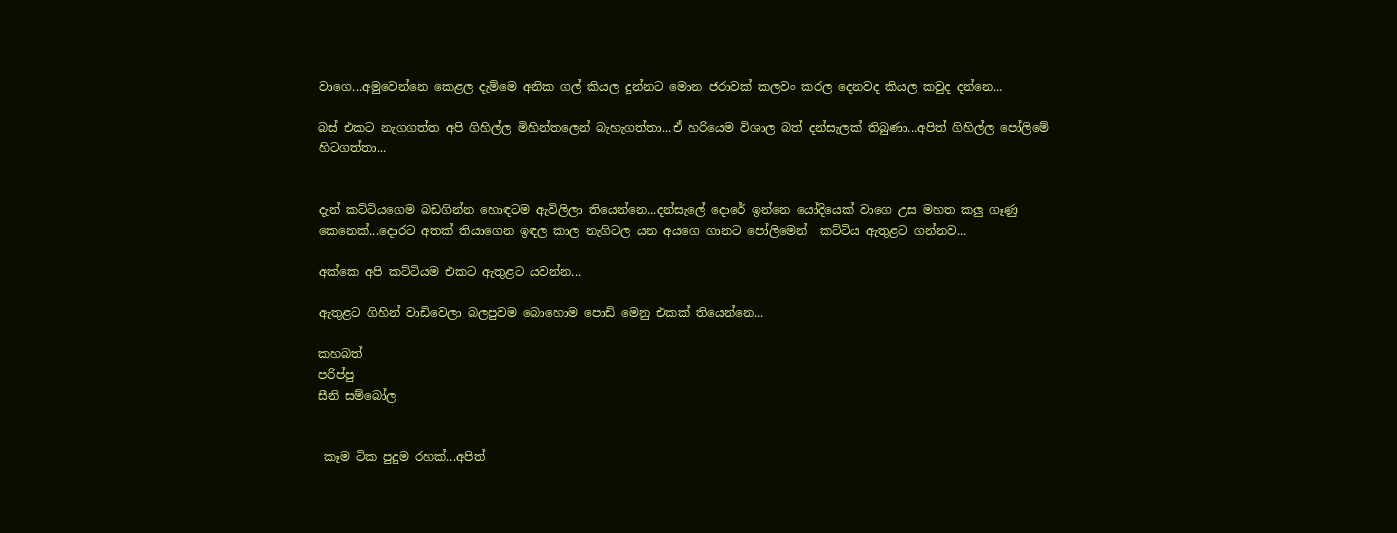වාගෙ...අමුවෙන්නෙ කෙළල දැම්මෙ අනික ගල් කියල දුන්නට මොන ජරාවක් කලවං කරල දෙනවද කියල කවුද දන්නෙ...

බස් එකට නැගගත්ත අපි ගිහිල්ල මිහින්තලෙන් බැහැගත්තා...ඒ හරියෙම විශාල බත් දන්සැලක් තිබුණා...අපිත් ගිහිල්ල පෝලිමේ හිටගත්තා...


දැන් කට්ටියගෙම බඩගින්න හොඳටම ඇවිලිලා තියෙන්නෙ...දන්සැලේ දොරේ ඉන්නෙ යෝදියෙක් වාගෙ උස මහත කලු ගෑණු කෙනෙක්...දොරට අතක් තියාගෙන ඉඳල කාල නැගිටල යන අයගෙ ගානට පෝලිමෙන්  කට්ටිය ඇතුළට ගන්නව...

අක්කෙ අපි කට්ටියම එකට ඇතුළට යවන්න...

ඇතුළට ගිහින් වාඩිවෙලා බලපුවම බොහොම පොඩි මෙනු එකක් තියෙන්නෙ...

කහබත්
පරිප්පු
සීනි සම්බෝල


 කෑම ටික පුදුම රහක්...අපිත්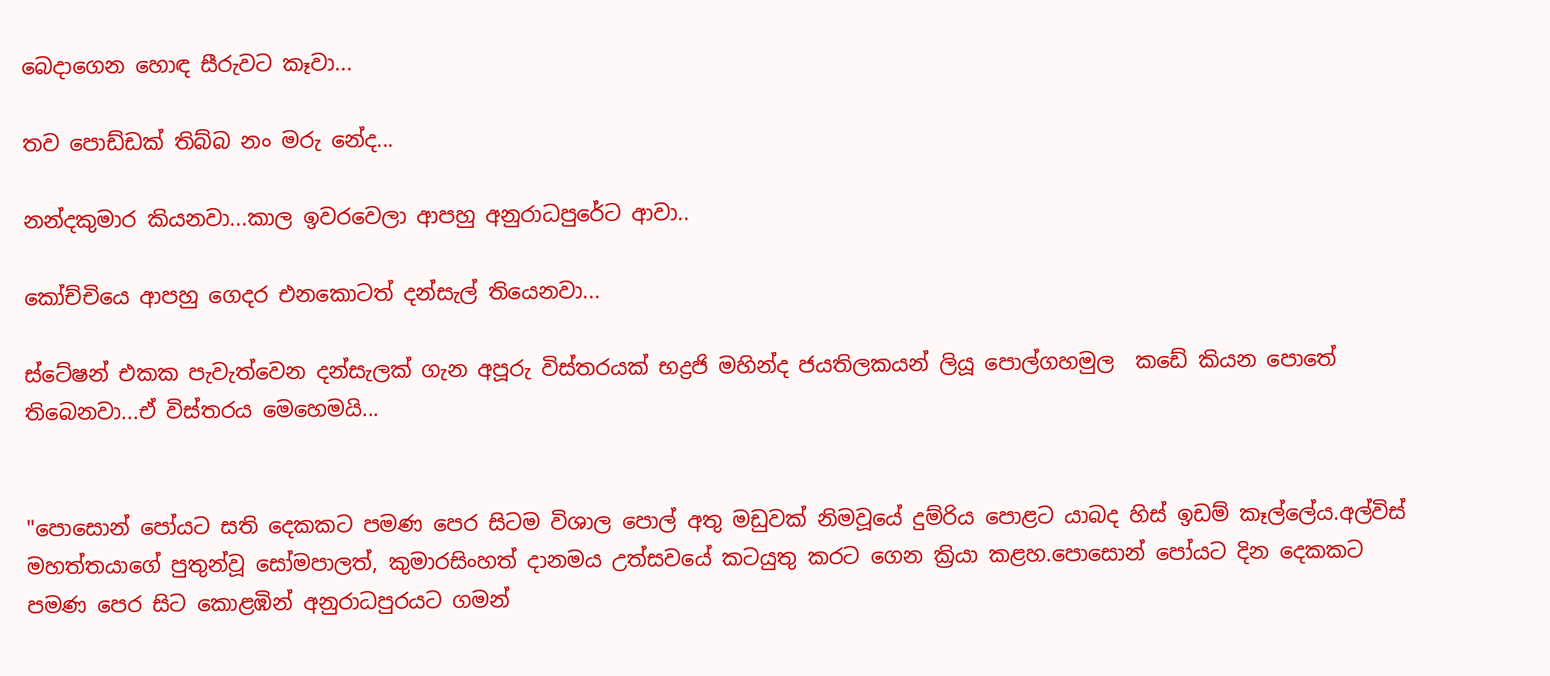බෙදාගෙන හොඳ සීරුවට කෑවා...

තව පොඩ්ඩක් තිබ්බ නං මරු නේද...

නන්දකුමාර කියනවා...කාල ඉවරවෙලා ආපහු අනුරාධපුරේට ආවා..

කෝච්චියෙ ආපහු ගෙදර එනකොටත් දන්සැල් තියෙනවා...

ස්ටේෂන් එකක පැවැත්වෙන දන්සැලක් ගැන අපූරු විස්තරයක් භද්‍රජි මහින්ද ජයතිලකයන් ලියූ පොල්ගහමුල  කඩේ කියන පොතේ තිබෙනවා...ඒ විස්තරය මෙහෙමයි...


"පොසොන් පෝයට සති දෙකකට පමණ පෙර සිටම විශාල පොල් අතු මඩුවක් නිමවූයේ දුම්රිය පොළට යාබද හිස් ඉඩම් කෑල්ලේය.අල්විස් මහත්තයාගේ පුතුන්වූ සෝමපාලත්, කුමාරසිංහත් දානමය උත්සවයේ කටයුතු කරට ගෙන ක්‍රියා කළහ.පොසොන් පෝයට දින දෙකකට පමණ පෙර සිට කොළඹින් අනුරාධපුරයට ගමන්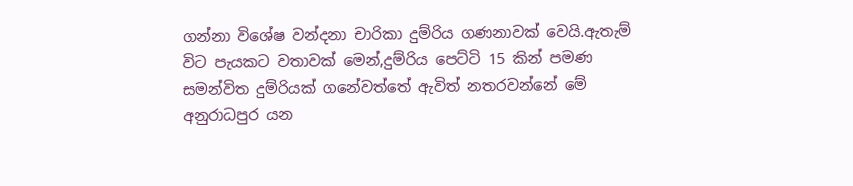ගන්නා විශේෂ වන්දනා චාරිකා දුම්රිය ගණනාවක් වෙයි.ඇතැම් විට පැයකට වතාවක් මෙන්,දුම්රිය පෙට්ටි 15 කින් පමණ සමන්විත දුම්රියක් ගනේවත්තේ ඇවිත් නතරවන්නේ මේ අනුරාධපුර යන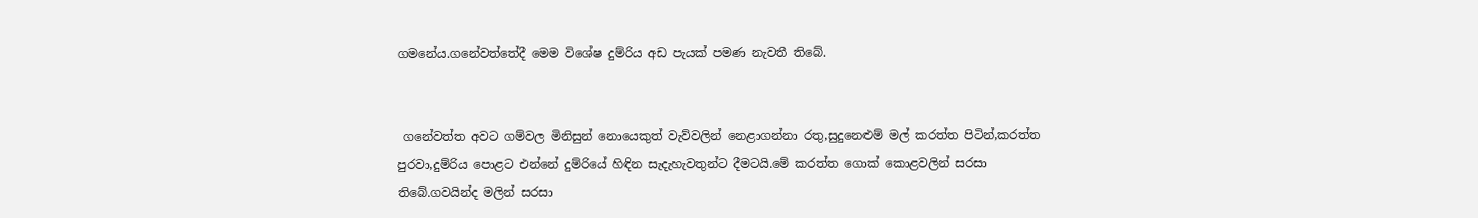ගමනේය.ගනේවත්තේදී මෙම විශේෂ දුම්රිය අඩ පැයක් පමණ නැවතී තිබේ.


 ගනේවත්ත අවට ගම්වල මිනිසුන් නොයෙකුත් වැව්වලින් නෙළාගන්නා රතු,සුදුනෙළුම් මල් කරත්ත පිටින්,කරත්ත පුරවා,දුම්රිය පොළට එන්නේ දුම්රියේ හිඳින සැදැහැවතුන්ට දීමටයි.මේ කරත්ත ගොක් කොළවලින් සරසා තිබේ.ගවයින්ද මලින් සරසා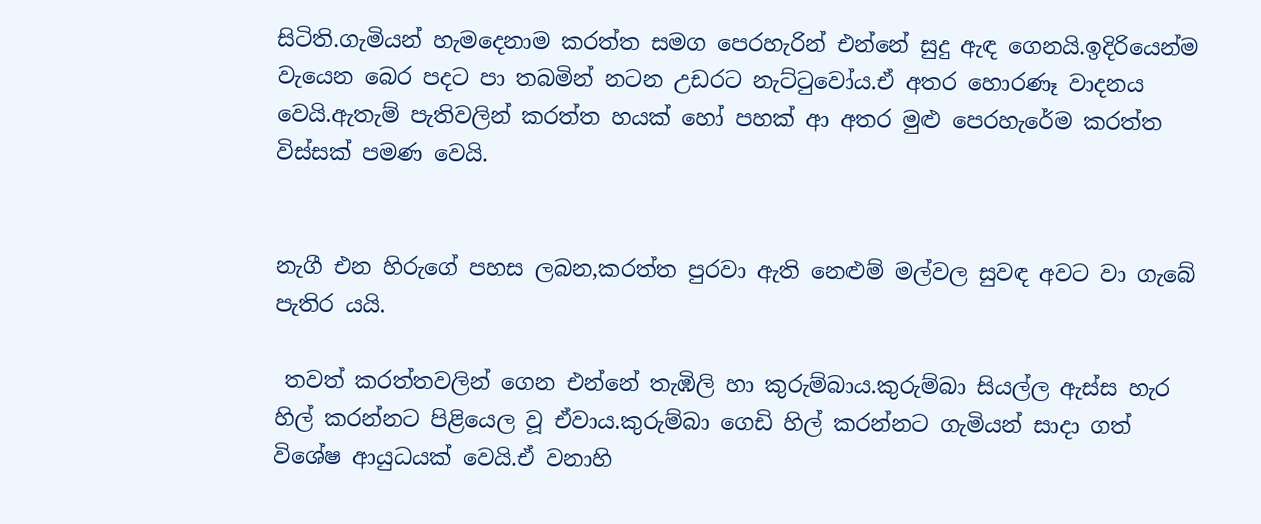සිටිති.ගැමියන් හැමදෙනාම කරත්ත සමග පෙරහැරින් එන්නේ සුදු ඇඳ ගෙනයි.ඉදිරියෙන්ම වැයෙන බෙර පදට පා තබමින් නටන උඩරට නැට්ටුවෝය.ඒ අතර හොරණෑ වාදනය වෙයි.ඇතැම් පැතිවලින් කරත්ත හයක් හෝ පහක් ආ අතර මුළු පෙරහැරේම කරත්ත විස්සක් පමණ වෙයි.


නැගී එන හිරුගේ පහස ලබන,කරත්ත පුරවා ඇති නෙළුම් මල්වල සුවඳ අවට වා ගැබේ පැතිර යයි.

 තවත් කරත්තවලින් ගෙන එන්නේ තැඹිලි හා කුරුම්බාය.කුරුම්බා සියල්ල ඇස්ස හැර හිල් කරන්නට පිළියෙල වූ ඒවාය.කුරුම්බා ගෙඩි හිල් කරන්නට ගැමියන් සාදා ගත් විශේෂ ආයුධයක් වෙයි.ඒ වනාහි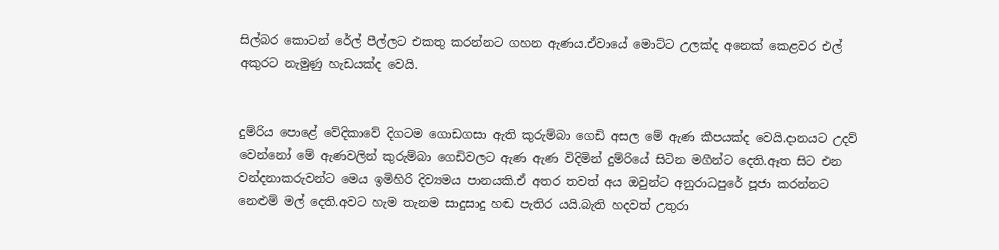සිල්බර කොටන් රේල් පීල්ලට එකතු කරන්නට ගහන ඇණය.ඒවායේ මොට්ට උලක්ද අනෙක් කෙළවර එල් අකුරට නැමුණු හැඩයක්ද වෙයි.


දුම්රිය පොළේ වේදිකාවේ දිගටම ගොඩගසා ඇති කුරුම්බා ගෙඩි අසල මේ ඇණ කීපයක්ද වෙයි.දානයට උදව් වෙන්නෝ මේ ඇණවලින් කුරුම්බා ගෙඩිවලට ඇණ ඇණ විදිමින් දුම්රියේ සිටින මගීන්ට දෙති.ඈත සිට එන වන්දනාකරුවන්ට මෙය ඉමිහිරි දිව්‍යමය පානයකි.ඒ අතර තවත් අය ඔවුන්ට අනුරාධපුරේ පූජා කරන්නට නෙළුම් මල් දෙති.අවට හැම තැනම සාදුසාදු හඬ පැතිර යයි.බැති හදවත් උතුරා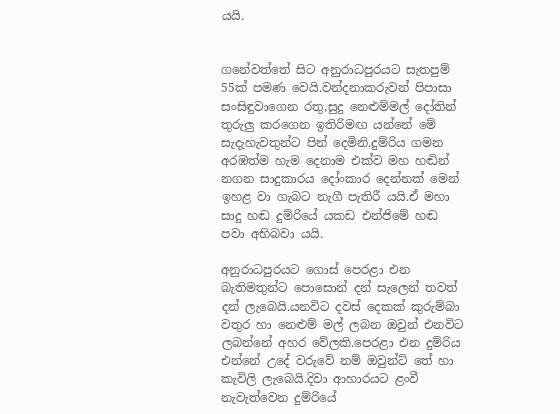යයි.


ගනේවත්තේ සිට අනුරාධපුරයට සැතපුම් 55ක් පමණ වෙයි.වන්දනාකරුවන් පිපාසා සංසිඳුවාගෙන රතු,සුදු නෙළුම්මල් දෝතින් තුරුලු කරගෙන ඉතිරිමඟ යන්නේ මේ සැදැහැවතුන්ට පින් දෙමිනි.දුම්රිය ගමන අරඹත්ම හැම දෙනාම එක්ව මහ හඬින් නගන සාදුකාරය දෝංකාර දෙන්නක් මෙන් ඉහළ වා ගැබට නැගී පැතිරී යයි.ඒ මහා සාදු හඬ දුම්රියේ යකඩ එන්ජිමේ හඬ පවා අභිබවා යයි.

අනුරාධපුරයට ගොස් පෙරළා එන බැතිමතුන්ට පොසොන් දන් සැලෙන් තවත් දන් ලැබෙයි.යනවිට දවස් දෙකක් කුරුම්බා වතුර හා නෙළුම් මල් ලබන ඔවුන් එනවිට ලබන්නේ අහර වේලකි.පෙරළා එන දුම්රිය එන්නේ උදේ වරුවේ නම් ඔවුන්ට් තේ හා කැවිලි ලැබෙයි.දිවා ආහාරයට ළංවී නැවැත්වෙන දුම්රියේ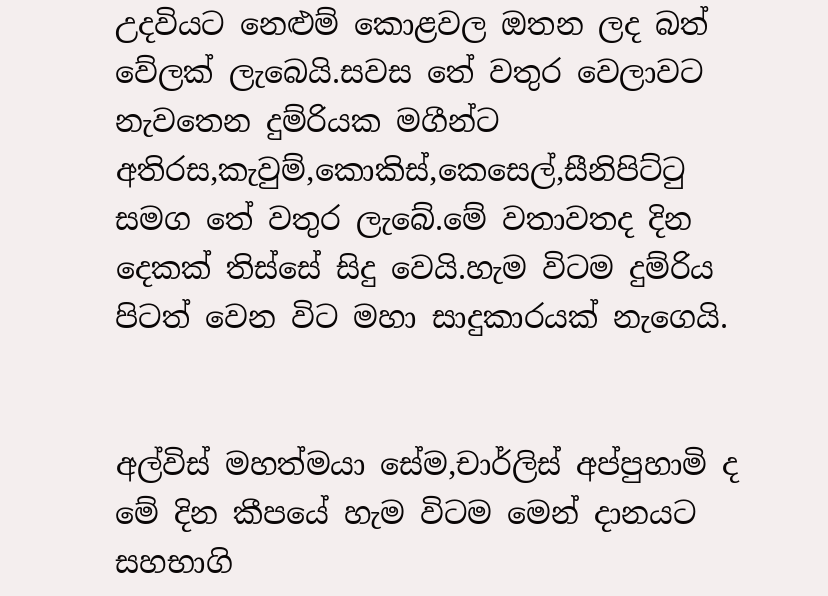උදවියට නෙළුම් කොළවල ඔතන ලද බත් වේලක් ලැබෙයි.සවස තේ වතුර වෙලාවට නැවතෙන දුම්රියක මගීන්ට අතිරස,කැවුම්,කොකිස්,කෙසෙල්,සීනිපිට්ටු සමග තේ වතුර ලැබේ.මේ වතාවතද දින දෙකක් තිස්සේ සිදු වෙයි.හැම විටම දුම්රිය පිටත් වෙන විට මහා සාදුකාරයක් නැගෙයි.


අල්විස් මහත්මයා සේම,චාර්ලිස් අප්පුහාමි ද මේ දින කීපයේ හැම විටම මෙන් දානයට සහභාගි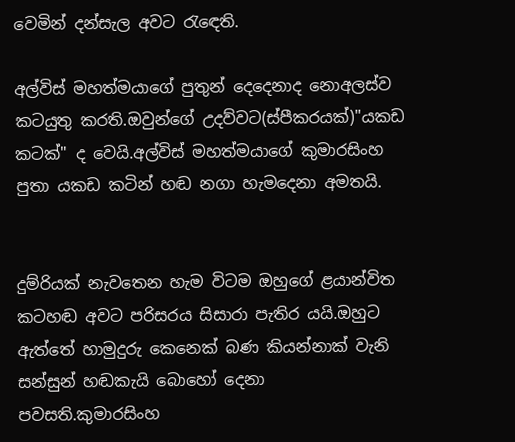වෙමින් දන්සැල අවට රැඳෙති.

අල්විස් මහත්මයාගේ පුතුන් දෙදෙනාද නොඅලස්ව කටයුතු කරති.ඔවුන්ගේ උදව්වට(ස්පීකරයක්)"යකඩ කටක්" ද වෙයි.අල්විස් මහත්මයාගේ කුමාරසිංහ පුතා යකඩ කටින් හඬ නගා හැමදෙනා අමතයි.


දුම්රියක් නැවතෙන හැම විටම ඔහුගේ ළයාන්විත කටහඬ අවට පරිසරය සිසාරා පැතිර යයි.ඔහුට ඇත්තේ හාමුදුරු කෙනෙක් බණ කියන්නාක් වැනි සන්සුන් හඬකැයි බොහෝ දෙනා පවසති.කුමාරසිංහ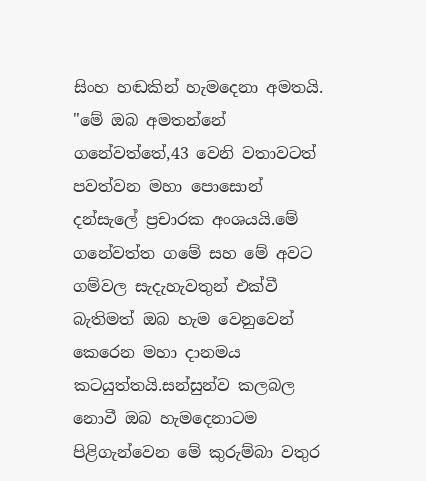සිංහ හඬකින් හැමදෙනා අමතයි.
"මේ ඔබ අමතන්නේ ගනේවත්තේ,43 වෙනි වතාවටත් පවත්වන මහා පොසොන් දන්සැලේ ප්‍රචාරක අංශයයි.මේ ගනේවත්ත ගමේ සහ මේ අවට ගම්වල සැදැහැවතුන් එක්වී බැතිමත් ඔබ හැම වෙනුවෙන් කෙරෙන මහා දානමය කටයුත්තයි.සන්සුන්ව කලබල නොවී ඔබ හැමදෙනාටම පිළිගැන්වෙන මේ කුරුම්බා වතුර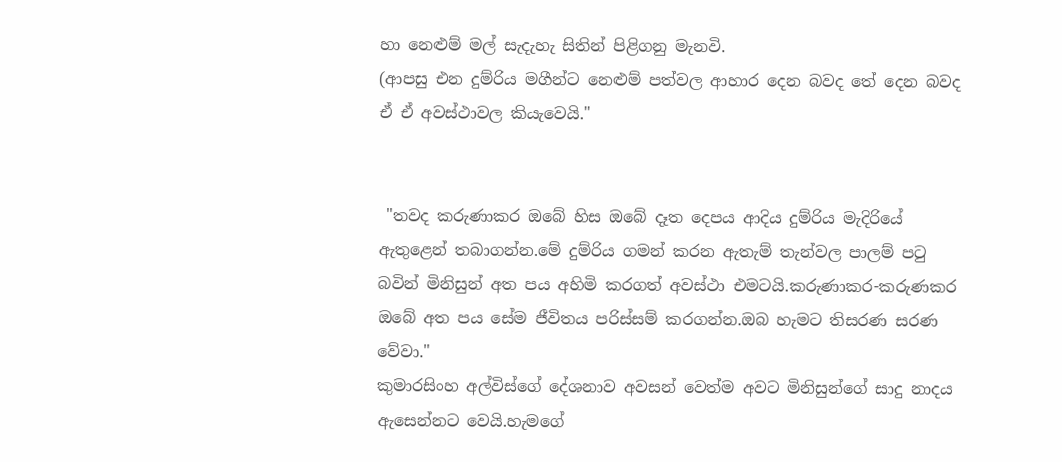හා නෙළුම් මල් සැදැහැ සිතින් පිළිගනු මැනවි.
(ආපසු එන දුම්රිය මගීන්ට නෙළුම් පත්වල ආහාර දෙන බවද තේ දෙන බවද ඒ ඒ අවස්ථාවල කියැවෙයි."


 "තවද කරුණාකර ඔබේ හිස ඔබේ දෑත දෙපය ආදිය දුම්රිය මැදිරියේ ඇතුළෙන් තබාගන්න.මේ දුම්රිය ගමන් කරන ඇතැම් තැන්වල පාලම් පටු බවින් මිනිසුන් අත පය අහිමි කරගත් අවස්ථා එමටයි.කරුණාකර-කරුණකර ඔබේ අත පය සේම ජීවිතය පරිස්සම් කරගන්න.ඔබ හැමට තිසරණ සරණ වේවා."
කුමාරසිංහ අල්විස්ගේ දේශනාව අවසන් වෙත්ම අවට මිනිසුන්ගේ සාදු නාදය ඇසෙන්නට වෙයි.හැමගේ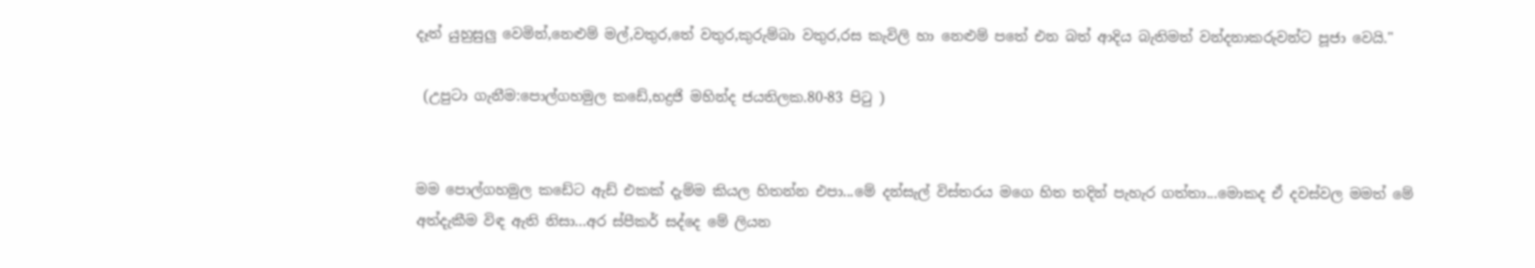දෑත් යුහුසුලු වෙමින්,නෙළුම් මල්,වතුර,තේ වතුර,කුරුම්බා වතුර,රස කැවිලි හා නෙළුම් පතේ එන බත් ආදිය බැතිමත් වන්දනාකරුවන්ට පූජා වෙයි."

 (උපුටා ගැනීම:පොල්ගහමුල කඩේ,භද්‍රජි මහින්ද ජයතිලක.80-83 පිටු )


මම පොල්ගහමුල කඩේට ඇඩ් එකක් දැම්ම කියල හිතන්න එපා...මේ දන්සැල් විස්තරය මගෙ හිත තදින් පැහැර ගත්තා...මොකද ඒ දවස්වල මමත් මේ අත්දැකීම විඳ ඇති නිසා...අර ස්පීකර් සද්දෙ මේ ලියන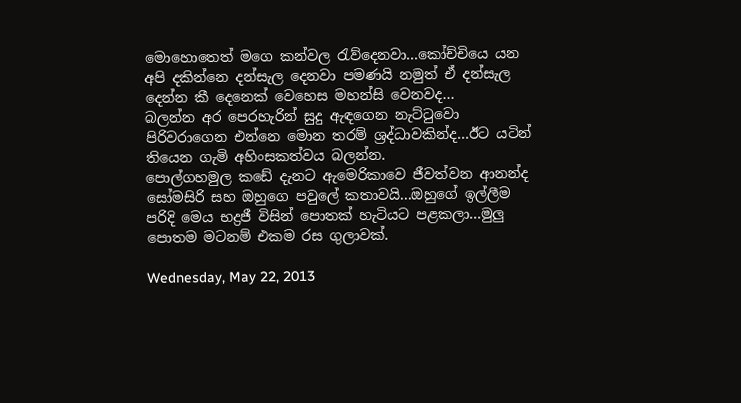මොහොතෙත් මගෙ කන්වල රැව්දෙනවා...කෝච්චියෙ යන අපි දකින්නෙ දන්සැල දෙනවා පමණයි නමුත් ඒ දන්සැල දෙන්න කී දෙනෙක් වෙහෙස මහන්සි වෙනවද...
බලන්න අර පෙරහැරින් සුදු ඇඳගෙන නැට්ටුවො පිරිවරාගෙන එන්නෙ මොන තරම් ශ්‍රද්ධාවකින්ද...ඊට යටින් තියෙන ගැමි අහිංසකත්වය බලන්න.
පොල්ගහමුල කඩේ දැනට ඇමෙරිකාවෙ ජීවත්වන ආනන්ද සෝමසිරි සහ ඔහුගෙ පවුලේ කතාවයි...ඔහුගේ ඉල්ලීම පරිදි මෙය භද්‍රජී විසින් පොතක් හැටියට පළකලා...මුලු පොතම මටනම් එකම රස ගුලාවක්.

Wednesday, May 22, 2013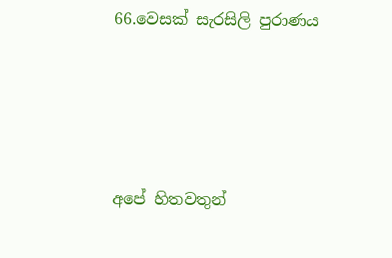66.වෙසක් සැරසිලි පුරාණය





අපේ හිතවතුන්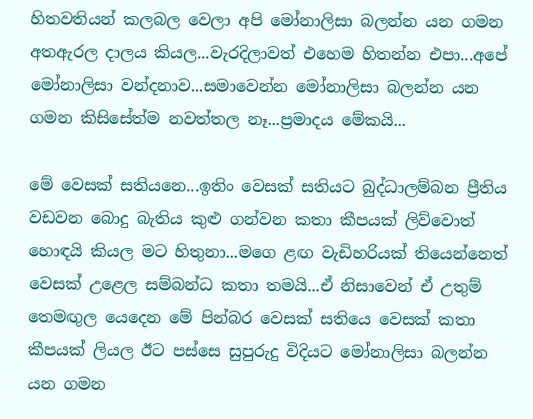හිතවතියන් කලබල වෙලා අපි මෝනාලිසා බලන්න යන ගමන අතඇරල දාලය කියල...වැරදිලාවත් එහෙම හිතන්න එපා...අපේ මෝනාලිසා වන්දනාව...සමාවෙන්න මෝනාලිසා බලන්න යන ගමන කිසිසේත්ම නවත්තල නෑ...ප්‍රමාදය මේකයි...

මේ වෙසක් සතියනෙ...ඉතිං වෙසක් සතියට බුද්ධාලම්බන ප්‍රීතිය වඩවන බොදු බැතිය කුළු ගන්වන කතා කීපයක් ලිව්වොත් හොඳයි කියල මට හිතුනා...මගෙ ළඟ වැඩිහරියක් තියෙන්නෙත් වෙසක් උළෙල සම්බන්ධ කතා තමයි...ඒ නිසාවෙන් ඒ උතුම් තෙමඟුල යෙදෙන මේ පින්බර වෙසක් සතියෙ වෙසක් කතා කීපයක් ලියල ඊට පස්සෙ සුපුරුදු විදියට මෝනාලිසා බලන්න යන ගමන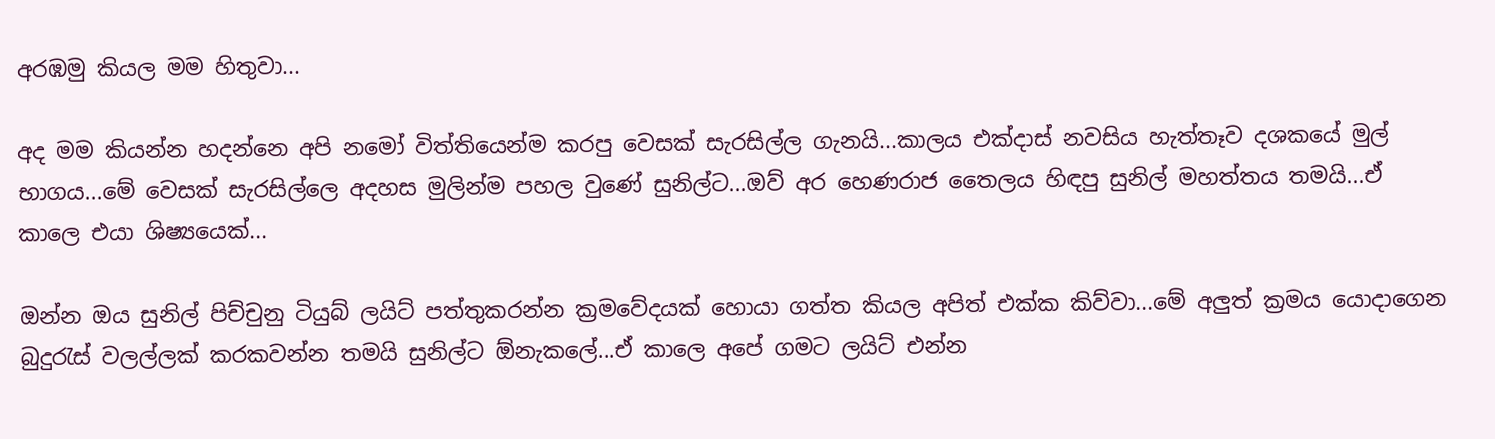අරඹමු කියල මම හිතුවා...

අද මම කියන්න හදන්නෙ අපි නමෝ විත්තියෙන්ම කරපු වෙසක් සැරසිල්ල ගැනයි...කාලය එක්දාස් නවසිය හැත්තෑව දශකයේ මුල් භාගය...මේ වෙසක් සැරසිල්ලෙ අදහස මුලින්ම පහල වුණේ සුනිල්ට...ඔව් අර හෙණරාජ තෛලය හිඳපු සුනිල් මහත්තය තමයි...ඒ කාලෙ එයා ශිෂ්‍යයෙක්...

ඔන්න ඔය සුනිල් පිච්චුනු ටියුබ් ලයිට් පත්තුකරන්න ක්‍රමවේදයක් හොයා ගත්ත කියල අපිත් එක්ක කිව්වා...මේ අලුත් ක්‍රමය යොදාගෙන බුදුරැස් වලල්ලක් කරකවන්න තමයි සුනිල්ට ඕනැකලේ...ඒ කාලෙ අපේ ගමට ලයිට් එන්න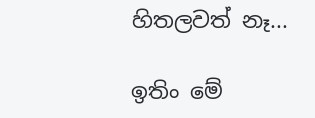හිතලවත් නෑ...

ඉතිං මේ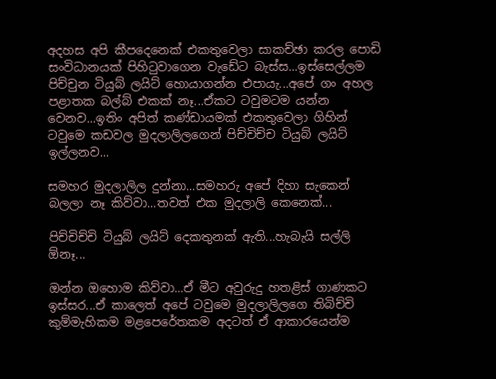අදහස අපි කීපදෙනෙක් එකතුවෙලා සාකච්ඡා කරල පොඩි සංවිධානයක් පිහිටුවාගෙන වැඩේට බැස්ස...ඉස්සෙල්ලම පිච්චුන ටියුබ් ලයිට් හොයාගන්න එපායැ...අපේ ගං අහල පළාතක බල්බ් එකක් නෑ...ඒකට ටවුමටම යන්න වෙනව...ඉතිං අපිත් කණ්ඩායමක් එකතුවෙලා ගිහින් ටවුමෙ කඩවල මුදලාලිලගෙන් පිච්චිච්ච ටියුබ් ලයිට් ඉල්ලනව...

සමහර මුදලාලිල දුන්නා...සමහරු අපේ දිහා සැකෙන් බලලා නෑ කිව්වා...තවත් එක මුදලාලි කෙනෙක්...

පිච්චිච්චි ටියුබ් ලයිට් දෙකතුනක් ඇති...හැබැයි සල්ලි ඕනෑ...

ඔන්න ඔහොම කිව්වා...ඒ මීට අවුරුදු හතළිස් ගාණකට ඉස්සර...ඒ කාලෙත් අපේ ටවුමෙ මුදලාලිලගෙ තිබිච්චි කුම්මැහිකම මළපෙරේතකම අදටත් ඒ ආකාරයෙන්ම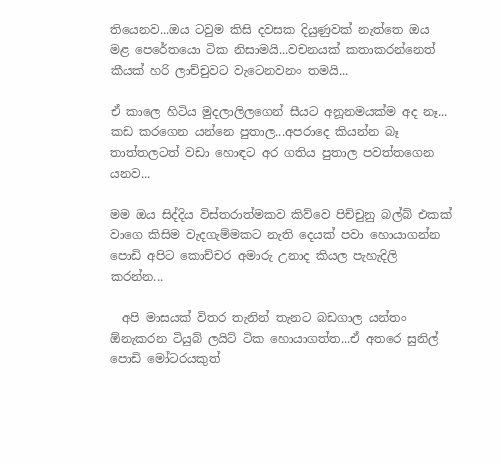තියෙනව...ඔය ටවුම කිසි දවසක දියුණුවක් නැත්තෙ ඔය මළ පෙරේතයො ටික නිසාමයි...වචනයක් කතාකරන්නෙත් කීයක් හරි ලාච්චුවට වැටෙනවනං තමයි...

ඒ කාලෙ හිටිය මුදලාලිලගෙන් සීයට අනූනමයක්ම අද නෑ... කඩ කරගෙන යන්නෙ පුතාල...අපරාදෙ කියන්න බෑ තාත්තලටත් වඩා හොඳට අර ගතිය පුතාල පවත්තගෙන යනව...

මම ඔය සිද්දිය විස්තරාත්මකව කිව්වෙ පිච්චුනු බල්බ් එකක් වාගෙ කිසිම වැදගැම්මකට නැති දෙයක් පවා හොයාගන්න පොඩි අපිට කොච්චර අමාරු උනාද කියල පැහැදිලි කරන්න...

  අපි මාසයක් විතර තැනින් තැනට බඩගාල යන්තං ඕනැකරන ටියුබ් ලයිට් ටික හොයාගත්ත...ඒ අතරෙ සුනිල් පොඩි මෝටරයකුත්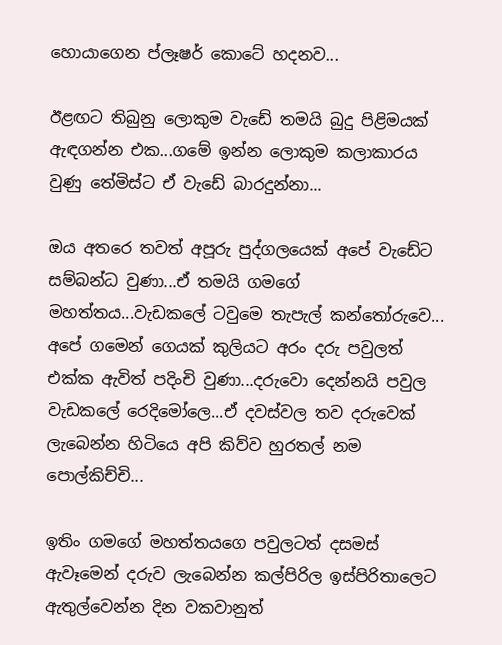හොයාගෙන ප්ලෑෂර් කොටේ හදනව...

ඊළඟට තිබුනු ලොකුම වැඩේ තමයි බුදු පිළිමයක් ඇඳගන්න එක...ගමේ ඉන්න ලොකුම කලාකාරය වුණු තේමිස්ට ඒ වැඩේ බාරදුන්නා...

ඔය අතරෙ තවත් අපූරු පුද්ගලයෙක් අපේ වැඩේට සම්බන්ධ වුණා...ඒ තමයි ගමගේ මහත්තය...වැඩකලේ ටවුමෙ තැපැල් කන්තෝරුවෙ... අපේ ගමෙන් ගෙයක් කුලියට අරං දරු පවුලත් එක්ක ඇවිත් පදිංචි වුණා...දරුවො දෙන්නයි පවුල වැඩකලේ රෙදිමෝලෙ...ඒ දවස්වල තව දරුවෙක් ලැබෙන්න හිටියෙ අපි කිව්ව හුරතල් නම පොල්කිච්චි...

ඉතිං ගමගේ මහත්තයගෙ පවුලටත් දසමස් ඇවෑමෙන් දරුව ලැබෙන්න කල්පිරිල ඉස්පිරිතාලෙට ඇතුල්වෙන්න දින වකවානුත්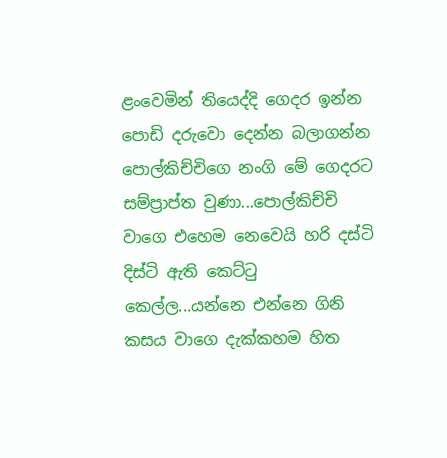ළංවෙමින් තියෙද්දි ගෙදර ඉන්න පොඩි දරුවො දෙන්න බලාගන්න පොල්කිච්චිගෙ නංගි මේ ගෙදරට සම්ප්‍රාප්ත වුණා...පොල්කිච්චි වාගෙ එහෙම නෙවෙයි හරි දස්ටි දිස්ටි ඇති කෙට්ටු කෙල්ල...යන්නෙ එන්නෙ ගිනි කසය වාගෙ දැක්කහම හිත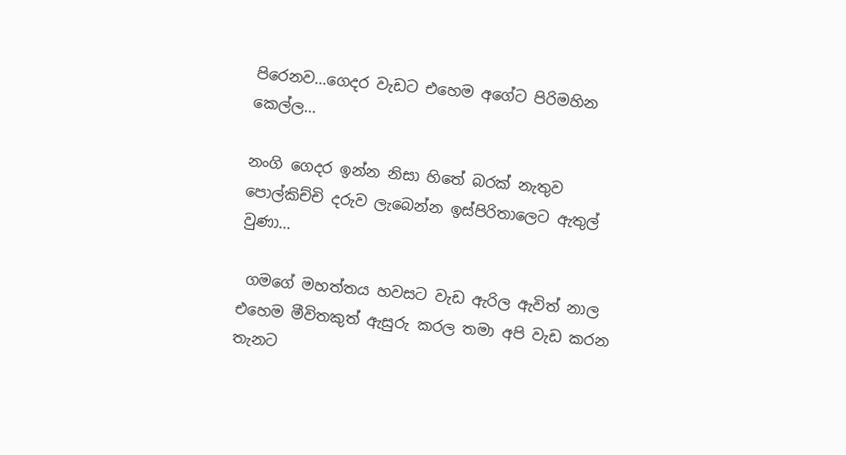පිරෙනව...ගෙදර වැඩට එහෙම අගේට පිරිමහින කෙල්ල...

නංගි ගෙදර ඉන්න නිසා හිතේ බරක් නැතුව පොල්කිච්චි දරුව ලැබෙන්න ඉස්පිරිතාලෙට ඇතුල් වුණා...

 ගමගේ මහත්තය හවසට වැඩ ඇරිල ඇවිත් නාල එහෙම මීවිතකුත් ඇසුරු කරල තමා අපි වැඩ කරන තැනට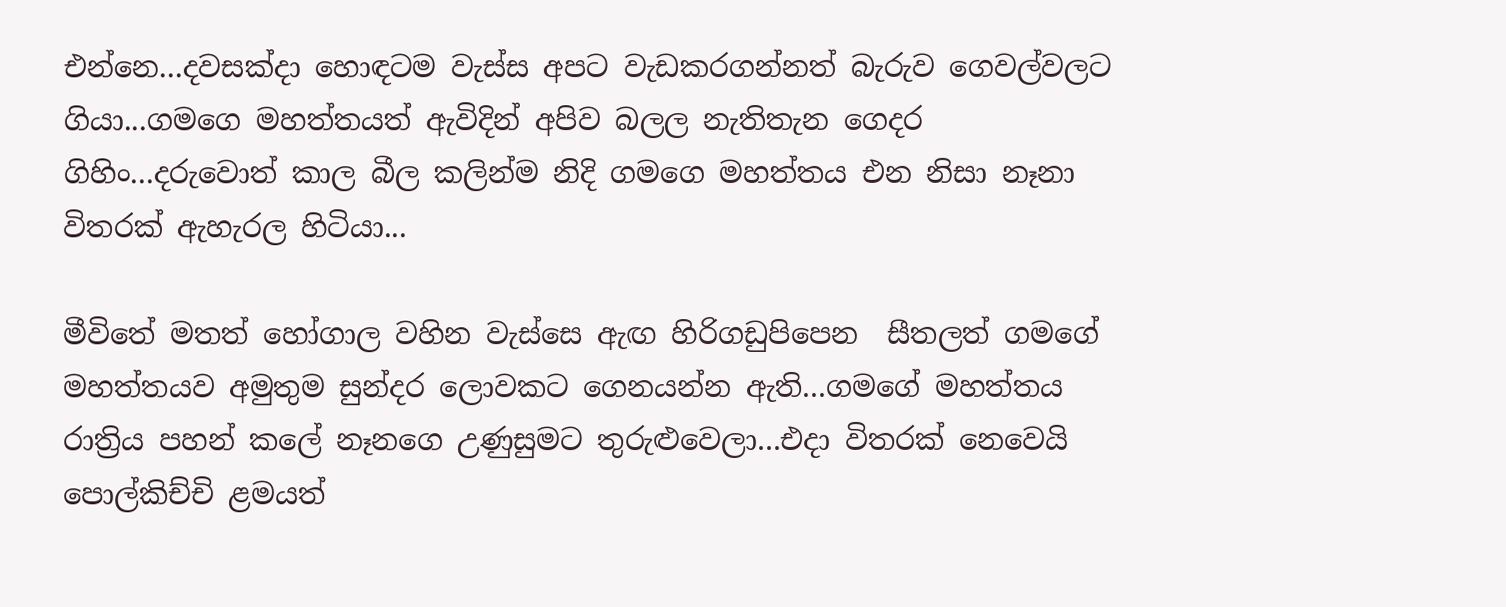එන්නෙ...දවසක්දා හොඳටම වැස්ස අපට වැඩකරගන්නත් බැරුව ගෙවල්වලට ගියා...ගමගෙ මහත්තයත් ඇවිදින් අපිව බලල නැතිතැන ගෙදර ගිහිං...දරුවොත් කාල බීල කලින්ම නිදි ගමගෙ මහත්තය එන නිසා නෑනා විතරක් ඇහැරල හිටියා...

මීවිතේ මතත් හෝගාල වහින වැස්සෙ ඇඟ හිරිගඩුපිපෙන  සීතලත් ගමගේ මහත්තයව අමුතුම සුන්දර ලොවකට ගෙනයන්න ඇති...ගමගේ මහත්තය රාත්‍රිය පහන් කලේ නෑනගෙ උණුසුමට තුරුළුවෙලා...එදා විතරක් නෙවෙයි පොල්කිච්චි ළමයත්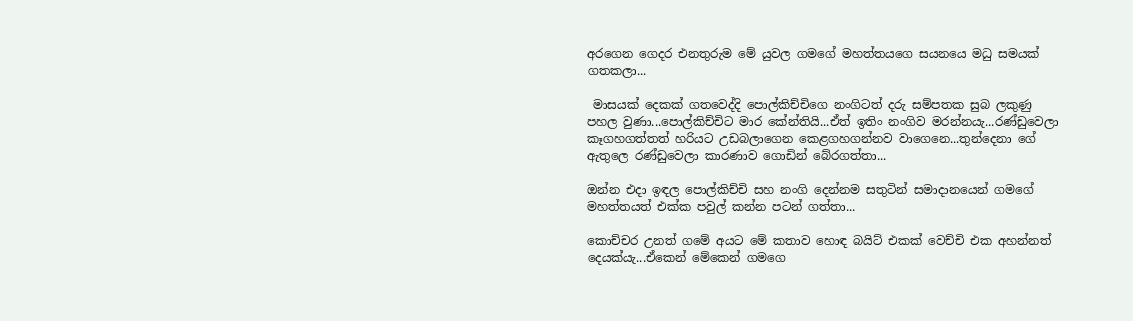අරගෙන ගෙදර එනතුරුම මේ යුවල ගමගේ මහත්තයගෙ සයනයෙ මධු සමයක් ගතකලා...

 මාසයක් දෙකක් ගතවෙද්දි පොල්කිච්චිගෙ නංගිටත් දරු සම්පතක සුබ ලකුණු පහල වුණා...පොල්කිච්චිට මාර කේන්තියි...ඒත් ඉතිං නංගිව මරන්නයැ...රණ්ඩුවෙලා කෑගහගත්තත් හරියට උඩබලාගෙන කෙළගහගන්නව වාගෙනෙ...තුන්දෙනා ගේ ඇතුලෙ රණ්ඩුවෙලා කාරණාව ගොඩින් බේරගත්තා...

ඔන්න එදා ඉඳල පොල්කිච්චි සහ නංගි දෙන්නම සතුටින් සමාදානයෙන් ගමගේ මහත්තයත් එක්ක පවුල් කන්න පටන් ගත්තා...

කොච්චර උනත් ගමේ අයට මේ කතාව හොඳ බයිට් එකක් වෙච්චි එක අහන්නත් දෙයක්යැ...ඒකෙන් මේකෙන් ගමගෙ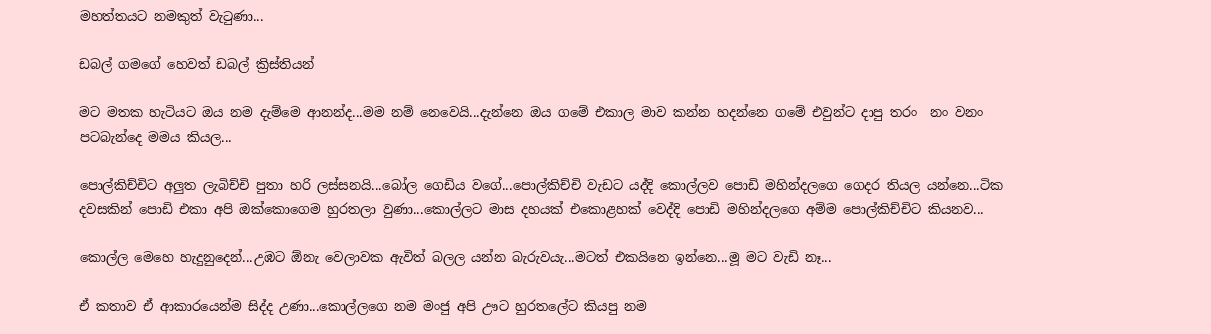මහත්තයට නමකුත් වැටුණා...

ඩබල් ගමගේ හෙවත් ඩබල් ක්‍රිස්තියන්

මට මතක හැටියට ඔය නම දැම්මෙ ආනන්ද...මම නම් නෙවෙයි...දැන්නෙ ඔය ගමේ එකාල මාව කන්න හදන්නෙ ගමේ එවුන්ට දාපු තරං  නං වනං පටබැන්දෙ මමය කියල...

පොල්කිච්චිට අලුත ලැබිච්චි පුතා හරි ලස්සනයි...බෝල ගෙඩිය වගේ...පොල්කිච්චි වැඩට යද්දි කොල්ලව පොඩි මහින්දලගෙ ගෙදර තියල යන්නෙ...ටික දවසකින් පොඩි එකා අපි ඔක්කොගෙම හුරතලා වුණා...කොල්ලට මාස දහයක් එකොළහක් වෙද්දි පොඩි මහින්දලගෙ අම්ම පොල්කිච්චිට කියනව...

කොල්ල මෙහෙ හැදුනුදෙන්...උඹට ඕනැ වෙලාවක ඇවිත් බලල යන්න බැරුවයැ...මටත් එකයිනෙ ඉන්නෙ...මූ මට වැඩි නෑ...

ඒ කතාව ඒ ආකාරයෙන්ම සිද්ද උණා...කොල්ලගෙ නම මංජු අපි ඌට හුරතලේට කියපු නම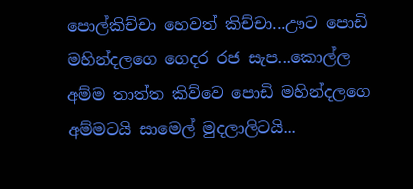පොල්කිච්චා හෙවත් කිච්චා...ඌට පොඩි මහින්දලගෙ ගෙදර රජ සැප...කොල්ල අම්ම තාත්ත කිව්වෙ පොඩි මහින්දලගෙ අම්මටයි සාමෙල් මුදලාලිටයි...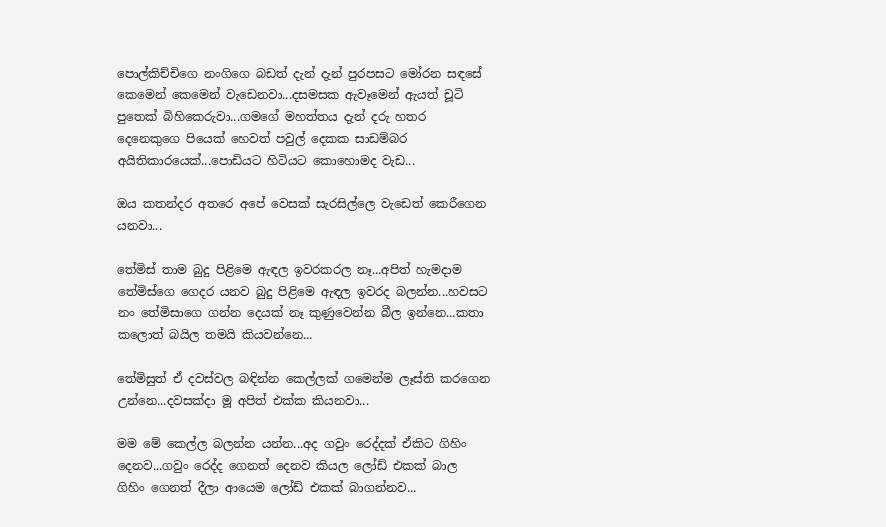පොල්කිච්චිගෙ නංගිගෙ බඩත් දැන් දැන් පුරපසට මෝරන සඳසේ කෙමෙන් කෙමෙන් වැඩෙනවා...දසමසක ඇවෑමෙන් ඇයත් චූටි පුතෙක් බිහිකෙරුවා...ගමගේ මහත්තය දැන් දරු හතර දෙනෙකුගෙ පියෙක් හෙවත් පවුල් දෙකක සාඩම්බර අයිතිකාරයෙක්...පොඩියට හිටියට කොහොමද වැඩ...

ඔය කතන්දර අතරෙ අපේ වෙසක් සැරසිල්ලෙ වැඩෙත් කෙරීගෙන යනවා...

තේමිස් තාම බුදු පිළිමෙ ඇඳල ඉවරකරල නෑ...අපිත් හැමදාම තේමිස්ගෙ ගෙදර යනව බුදු පිළිමෙ ඇඳල ඉවරද බලන්න...හවසට නං තේමිසාගෙ ගන්න දෙයක් නෑ කුණුවෙන්න බීල ඉන්නෙ...කතා කලොත් බයිල තමයි කියවන්නෙ...

තේමිසුත් ඒ දවස්වල බඳින්න කෙල්ලක් ගමෙන්ම ලෑස්ති කරගෙන උන්නෙ...දවසක්දා මූ අපිත් එක්ක කියනවා...

මම මේ කෙල්ල බලන්න යන්න...අද ගවුං රෙද්දක් ඒකිට ගිහිං දෙනව...ගවුං රෙද්ද ගෙනත් දෙනව කියල ලෝඩ් එකක් බාල ගිහිං ගෙනත් දීලා ආයෙම ලෝඩ් එකක් බාගන්නව...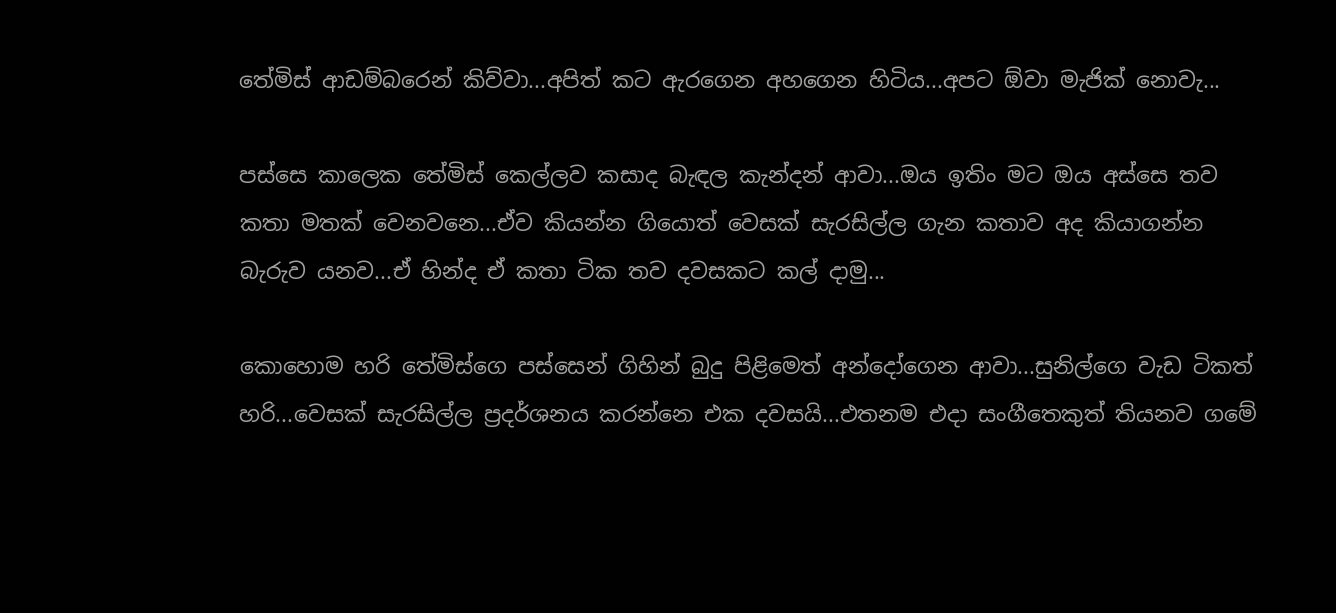තේමිස් ආඩම්බරෙන් කිව්වා...අපිත් කට ඇරගෙන අහගෙන හිටිය...අපට ඕවා මැජික් නොවැ...

පස්සෙ කාලෙක තේමිස් කෙල්ලව කසාද බැඳල කැන්දන් ආවා...ඔය ඉතිං මට ඔය අස්සෙ තව කතා මතක් වෙනවනෙ...ඒව කියන්න ගියොත් වෙසක් සැරසිල්ල ගැන කතාව අද කියාගන්න බැරුව යනව...ඒ හින්ද ඒ කතා ටික තව දවසකට කල් දාමු...

කොහොම හරි තේමිස්ගෙ පස්සෙන් ගිහින් බුදු පිළිමෙත් අන්දෝගෙන ආවා...සුනිල්ගෙ වැඩ ටිකත් හරි...වෙසක් සැරසිල්ල ප්‍රදර්ශනය කරන්නෙ එක දවසයි...එතනම එදා සංගීතෙකුත් තියනව ගමේ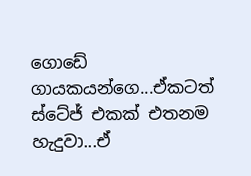ගොඩේ ගායකයන්ගෙ...ඒකටත් ස්ටේජ් එකක් එතනම හැදුවා...ඒ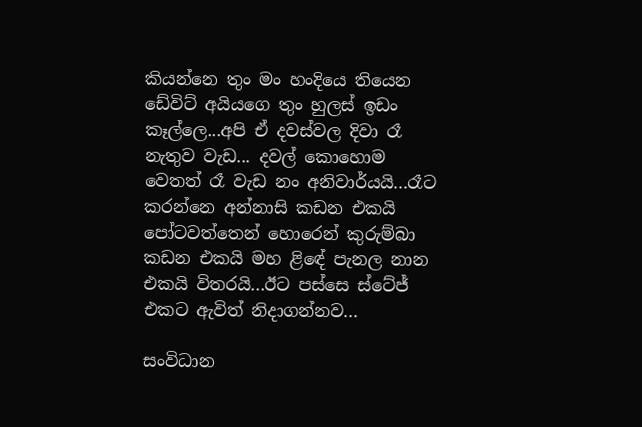කියන්නෙ තුං මං හංදියෙ තියෙන ඩේවිට් අයියගෙ තුං හුලස් ඉඩං කෑල්ලෙ...අපි ඒ දවස්වල දිවා රෑ නැතුව වැඩ... දවල් කොහොම වෙතත් රෑ වැඩ නං අනිවාර්යයි...රෑට කරන්නෙ අන්නාසි කඩන එකයි පෝටවත්තෙන් හොරෙන් කුරුම්බා කඩන එකයි මහ ළිඳේ පැනල නාන එකයි විතරයි...ඊට පස්සෙ ස්ටේජ් එකට ඇවිත් නිදාගන්නව...

සංවිධාන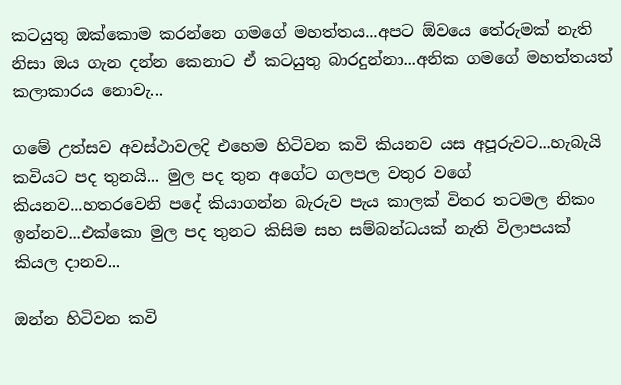කටයුතු ඔක්කොම කරන්නෙ ගමගේ මහත්තය...අපට ඕවයෙ තේරුමක් නැති නිසා ඔය ගැන දන්න කෙනාට ඒ කටයුතු බාරදුන්නා...අනික ගමගේ මහත්තයත් කලාකාරය නොවැ...

ගමේ උත්සව අවස්ථාවලදි එහෙම හිටිවන කවි කියනව යස අපූරුවට...හැබැයි කවියට පද තුනයි... මුල පද තුන අගේට ගලපල වතුර වගේ කියනව...හතරවෙනි පදේ කියාගන්න බැරුව පැය කාලක් විතර තටමල නිකං ඉන්නව...එක්කො මුල පද තුනට කිසිම සහ සම්බන්ධයක් නැති විලාපයක් කියල දානව...

ඔන්න හිටිවන කවි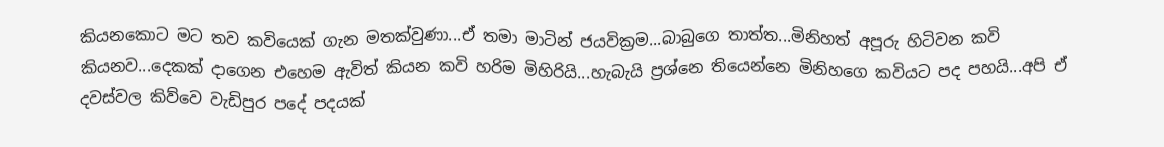කියනකොට මට තව කවියෙක් ගැන මතක්වුණා...ඒ තමා මාටින් ජයවික්‍රම...බාබුගෙ තාත්ත...මිනිහත් අපූරු හිටිවන කවි කියනව...දෙකක් දාගෙන එහෙම ඇවිත් කියන කවි හරිම මිහිරියි...හැබැයි ප්‍රශ්නෙ තියෙන්නෙ මිනිහගෙ කවියට පද පහයි...අපි ඒ දවස්වල කිව්වෙ වැඩිපුර පදේ පදයක්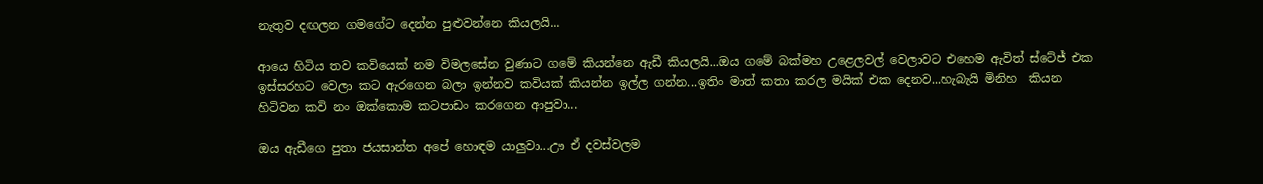නැතුව දඟලන ගමගේට දෙන්න පුළුවන්නෙ කියලයි...

ආයෙ හිටිය තව කවියෙක් නම විමලසේන වුණාට ගමේ කියන්නෙ ඇඩී කියලයි...ඔය ගමේ බක්මහ උළෙලවල් වෙලාවට එහෙම ඇවිත් ස්ටේජ් එක ඉස්සරහට වෙලා කට ඇරගෙන බලා ඉන්නව කවියක් කියන්න ඉල්ල ගන්න...ඉතිං මාත් කතා කරල මයික් එක දෙනව...හැබැයි මිනිහ  කියන හිටිවන කවි නං ඔක්කොම කටපාඩං කරගෙන ආපුවා...

ඔය ඇඩීගෙ පුතා ජයසාන්ත අපේ හොඳම යාලුවා...ඌ ඒ දවස්වලම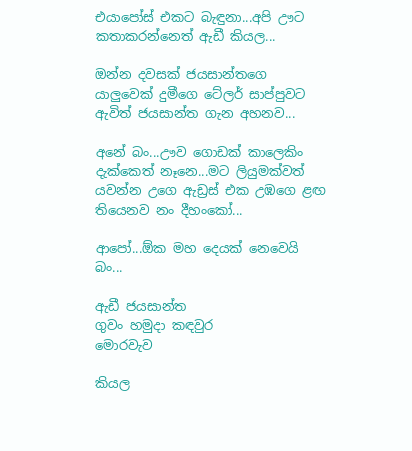එයාපෝස් එකට බැඳුනා...අපි ඌට කතාකරන්නෙත් ඇඩී කියල...

ඔන්න දවසක් ජයසාන්තගෙ යාලුවෙක් දුමීගෙ ටේලර් සාප්පුවට ඇවිත් ජයසාන්ත ගැන අහනව...

අනේ බං...ඌව ගොඩක් කාලෙකිං දැක්කෙත් නෑනෙ...මට ලියුමක්වත් යවන්න උගෙ ඇඩ්‍රස් එක උඹගෙ ළඟ තියෙනව නං දීහංකෝ...

ආපෝ...ඕක මහ දෙයක් නෙවෙයි බං...

ඇඩී ජයසාන්ත
ගුවං හමුදා කඳවුර
මොරවැව

කියල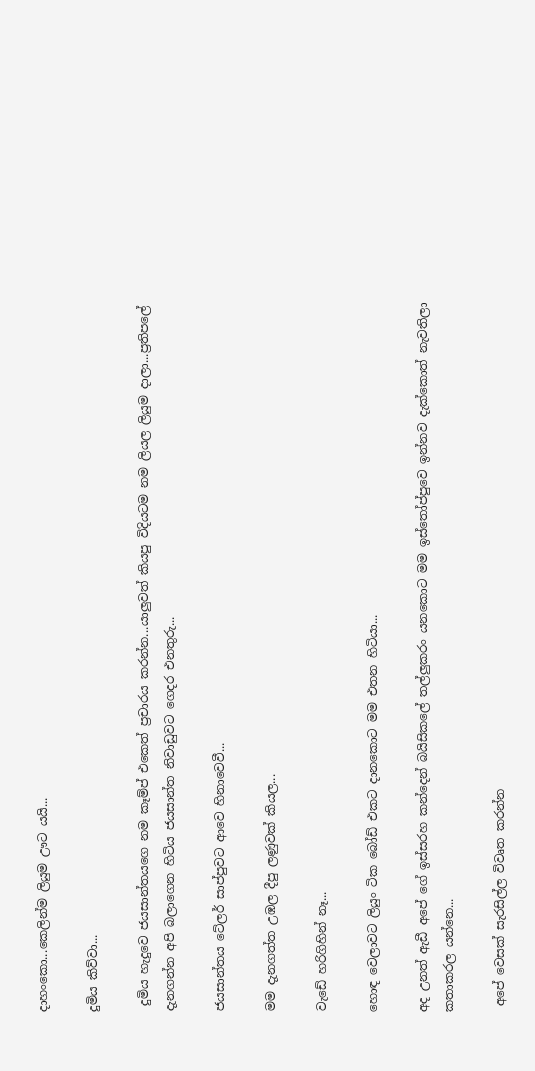දාහංකො...කෙලින්ම ලියුම ඌට යයි...

දුමිය කිව්වා...

 දුමිය හැදුවෙ ජයසාන්තයගෙ නම කෑම්ප් එකෙත් ප්‍රචාරය කරන්න...යාලුවත් කියපු විදියටම නම ලියල ලියුම දාලා...ප්‍රතිපලේ දැනගන්න අපි බලාගෙන හිටිය ජයසාන්ත නිවාඩුවට ගෙදර එනතුරු...

ජයසාන්තය ටේලර් සාප්පුවට ආවෙ හිනාවෙවී...

මම දැනගත්ත උඹල දීපු ලණුවක් කියල...

වැඩේ හරිගිහින් නෑ...

හොඳ වෙලාවට ලියුං ටික බෝඩ් එකට දානකොට මම එතන හිටියා...

අද උනත් ඇඩී අපේ ගේ ඉස්සරහ කන්දෙන් බයිසිකලේ තල්ලුකරං යනකොට මම ඉස්තෝප්පුවෙ ඉන්නව දැක්කොත් නැවතිලා කතාකරල යන්නෙ...

 අපේ වෙසක් සැරසිල්ල විවෘත කරන්න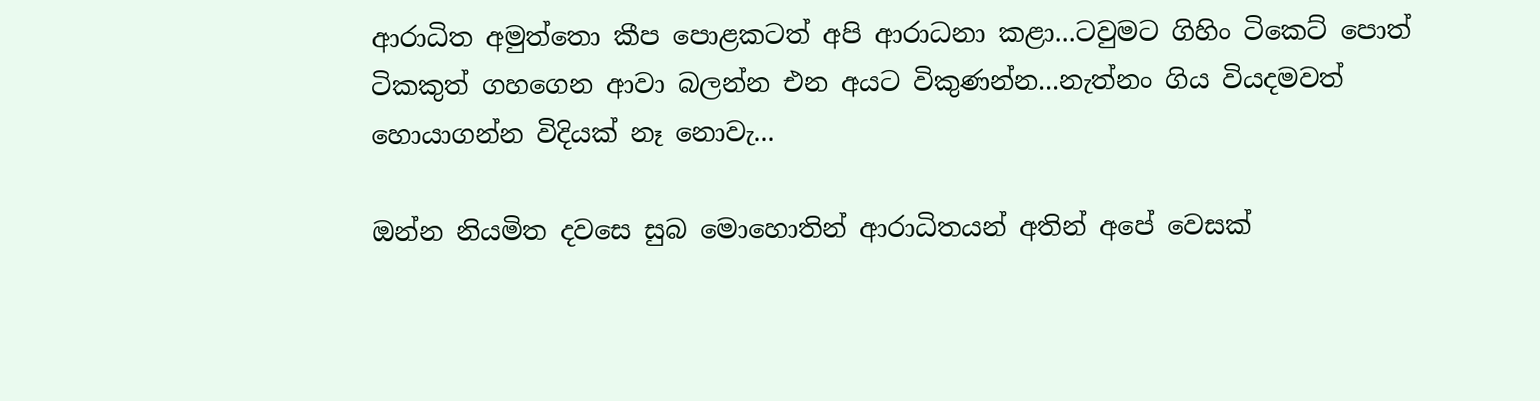ආරාධිත අමුත්තො කීප පොළකටත් අපි ආරාධනා කළා...ටවුමට ගිහිං ටිකෙට් පොත් ටිකකුත් ගහගෙන ආවා බලන්න එන අයට විකුණන්න...නැත්නං ගිය වියදමවත් හොයාගන්න විදියක් නෑ නොවැ...

ඔන්න නියමිත දවසෙ සුබ මොහොතින් ආරාධිතයන් අතින් අපේ වෙසක්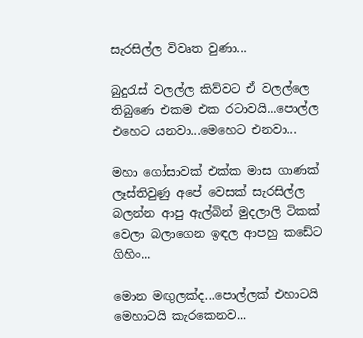සැරසිල්ල විවෘත වුණා...

බුදුරැස් වලල්ල කිව්වට ඒ වලල්ලෙ තිබුණෙ එකම එක රටාවයි...පොල්ල එහෙට යනවා...මෙහෙට එනවා...

මහා ගෝසාවක් එක්ක මාස ගාණක් ලෑස්තිවුණු අපේ වෙසක් සැරසිල්ල බලන්න ආපු ඇල්බින් මුදලාලි ටිකක් වෙලා බලාගෙන ඉඳල ආපහු කඩේට ගිහිං...

මොන මඟුලක්ද...පොල්ලක් එහාටයි මෙහාටයි කැරකෙනව...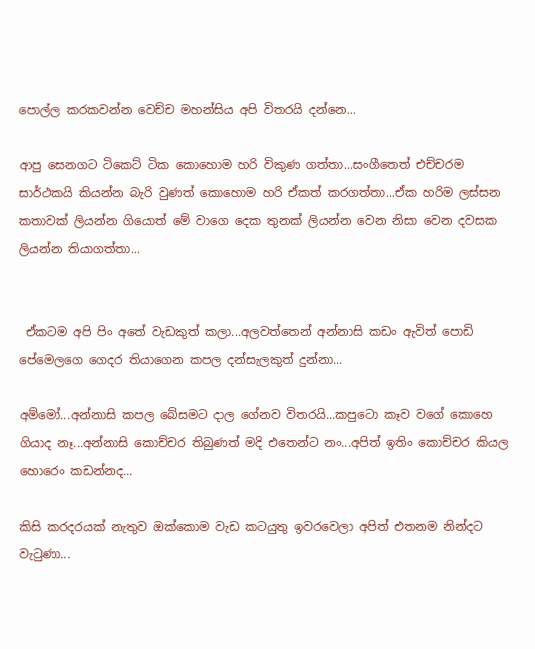පොල්ල කරකවන්න වෙච්ච මහන්සිය අපි විතරයි දන්නෙ...

ආපු සෙනගට ටිකෙට් ටික කොහොම හරි විකුණ ගත්තා...සංගීතෙත් එච්චරම සාර්ථකයි කියන්න බැරි වුණත් කොහොම හරි ඒකත් කරගත්තා...ඒක හරිම ලස්සන කතාවක් ලියන්න ගියොත් මේ වාගෙ දෙක තුනක් ලියන්න වෙන නිසා වෙන දවසක ලියන්න තියාගත්තා...


 ඒකටම අපි පිං අතේ වැඩකුත් කලා...අලවත්තෙන් අන්නාසි කඩං ඇවිත් පොඩි පේමෙලගෙ ගෙදර තියාගෙන කපල දන්සැලකුත් දුන්නා...

අම්මෝ...අන්නාසි කපල බේසමට දාල ගේනව විතරයි...කපුටො කෑව වගේ කොහෙ ගියාද නෑ...අන්නාසි කොච්චර තිබුණත් මදි එතෙන්ට නං...අපිත් ඉතිං කොච්චර කියල හොරෙං කඩන්නද...

කිසි කරදරයක් නැතුව ඔක්කොම වැඩ කටයුතු ඉවරවෙලා අපිත් එතනම නින්දට වැටුණා...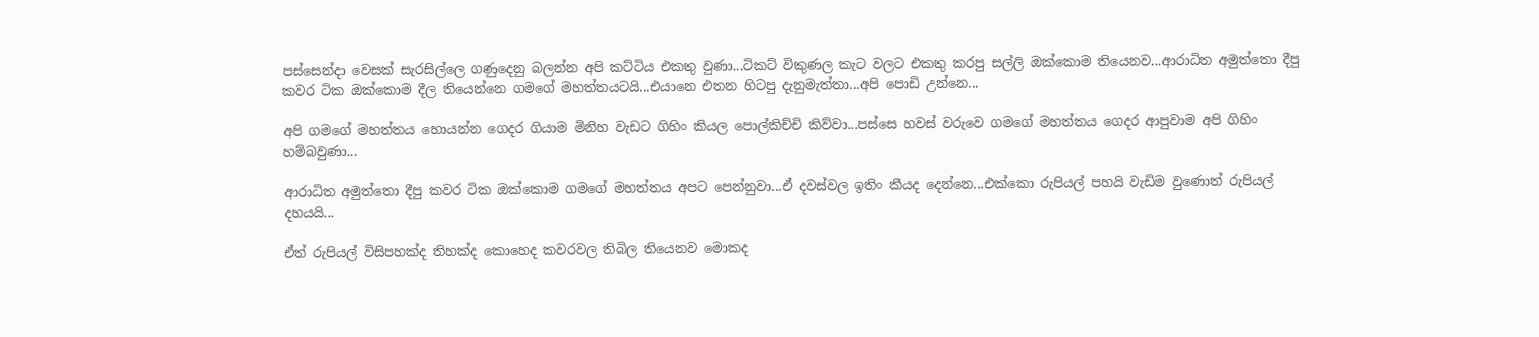පස්සෙන්දා වෙසක් සැරසිල්ලෙ ගණුදෙනු බලන්න අපි කට්ටිය එකතු වුණා...ටිකට් විකුණල කැට වලට එකතු කරපු සල්ලි ඔක්කොම තියෙනව...ආරාධිත අමුත්තො දීපු කවර ටික ඔක්කොම දීල තියෙන්නෙ ගමගේ මහත්තයටයි...එයානෙ එතන හිටපු දැනුමැත්තා...අපි පොඩි උන්නෙ...

අපි ගමගේ මහත්තය හොයන්න ගෙදර ගියාම මිනිහ වැඩට ගිහිං කියල පොල්කිච්චි කිව්වා...පස්සෙ හවස් වරුවෙ ගමගේ මහත්තය ගෙදර ආපුවාම අපි ගිහිං හම්බවුණා...

ආරාධිත අමුත්තො දීපු කවර ටික ඔක්කොම ගමගේ මහත්තය අපට පෙන්නුවා...ඒ දවස්වල ඉතිං කීයද දෙන්නෙ...එක්කො රුපියල් පහයි වැඩිම වුණොත් රුපියල් දහයයි...

ඒත් රුපියල් විසිපහක්ද තිහක්ද කොහෙද කවරවල තිබිල තියෙනව මොකද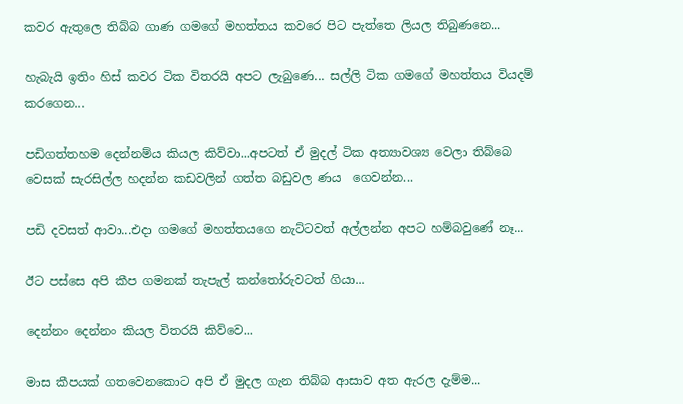කවර ඇතුලෙ තිබ්බ ගාණ ගමගේ මහත්තය කවරෙ පිට පැත්තෙ ලියල තිබුණනෙ...

හැබැයි ඉතිං හිස් කවර ටික විතරයි අපට ලැබුණෙ... සල්ලි ටික ගමගේ මහත්තය වියදම් කරගෙන...

පඩිගත්තහම දෙන්නම්ය කියල කිව්වා...අපටත් ඒ මුදල් ටික අත්‍යාවශ්‍ය වෙලා තිබ්බෙ වෙසක් සැරසිල්ල හදන්න කඩවලින් ගත්ත බඩුවල ණය  ගෙවන්න...

පඩි දවසත් ආවා...එදා ගමගේ මහත්තයගෙ නැට්ටවත් අල්ලන්න අපට හම්බවුණේ නෑ...

ඊට පස්සෙ අපි කීප ගමනක් තැපැල් කන්තෝරුවටත් ගියා...

දෙන්නං දෙන්නං කියල විතරයි කිව්වෙ...

මාස කීපයක් ගතවෙනකොට අපි ඒ මුදල ගැන තිබ්බ ආසාව අත ඇරල දැම්ම...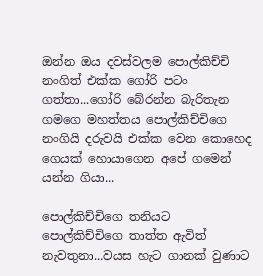ඔන්න ඔය දවස්වලම පොල්කිච්චි නංගිත් එක්ක ගෝරි පටං ගත්තා...ගෝරි බේරන්න බැරිතැන ගමගෙ මහත්තය පොල්කිච්චිගෙ නංගියි දරුවයි එක්ක වෙන කොහෙද ගෙයක් හොයාගෙන අපේ ගමෙන් යන්න ගියා...

පොල්කිච්චිගෙ තනියට පොල්කිච්චිගෙ තාත්ත ඇවිත් නැවතුනා...වයස හැට ගානක් වුණාට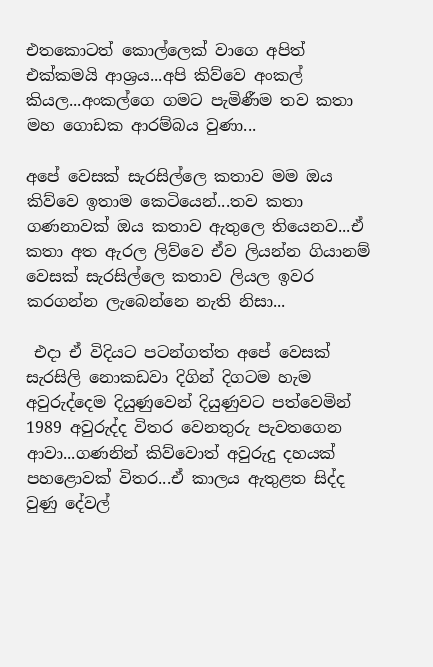එතකොටත් කොල්ලෙක් වාගෙ අපිත් එක්කමයි ආශ්‍රය...අපි කිව්වෙ අංකල් කියල...අංකල්ගෙ ගමට පැමිණීම තව කතා මහ ගොඩක ආරම්බය වුණා...

අපේ වෙසක් සැරසිල්ලෙ කතාව මම ඔය කිව්වෙ ඉතාම කෙටියෙන්...තව කතා ගණනාවක් ඔය කතාව ඇතුලෙ තියෙනව...ඒ කතා අත ඇරල ලිව්වෙ ඒව ලියන්න ගියානම් වෙසක් සැරසිල්ලෙ කතාව ලියල ඉවර කරගන්න ලැබෙන්නෙ නැති නිසා...

 එදා ඒ විදියට පටන්ගත්ත අපේ වෙසක් සැරසිලි නොකඩවා දිගින් දිගටම හැම අවුරුද්දෙම දියුණුවෙන් දියුණුවට පත්වෙමින් 1989 අවුරුද්ද විතර වෙනතුරු පැවතගෙන ආවා...ගණනින් කිව්වොත් අවුරුදු දහයක් පහළොවක් විතර...ඒ කාලය ඇතුළත සිද්ද වුණු දේවල්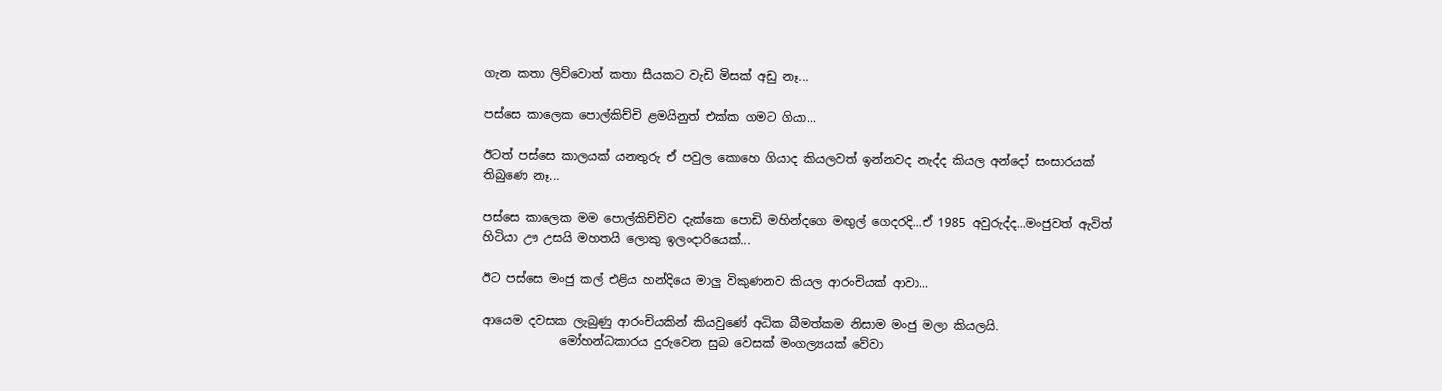ගැන කතා ලිව්වොත් කතා සීයකට වැඩි මිසක් අඩු නෑ...

පස්සෙ කාලෙක පොල්කිච්චි ළමයිනුත් එක්ක ගමට ගියා...

ඊටත් පස්සෙ කාලයක් යනතුරු ඒ පවුල කොහෙ ගියාද කියලවත් ඉන්නවද නැද්ද කියල අන්දෝ සංසාරයක් තිබුණෙ නෑ...

පස්සෙ කාලෙක මම පොල්කිච්චිව දැක්කෙ පොඩි මහින්දගෙ මඟුල් ගෙදරදි...ඒ 1985 අවුරුද්ද...මංජුවත් ඇවිත් හිටියා ඌ උසයි මහතයි ලොකු ඉලංදාරියෙක්...

ඊට පස්සෙ මංජු කල් එළිය හන්දියෙ මාලු විකුණනව කියල ආරංචියක් ආවා...

ආයෙම දවසක ලැබුණු ආරංචියකින් කියවුණේ අධික බීමත්කම නිසාම මංජු මලා කියලයි.
             මෝහන්ධකාරය දුරුවෙන සුබ වෙසක් මංගල්‍යයක් වේවා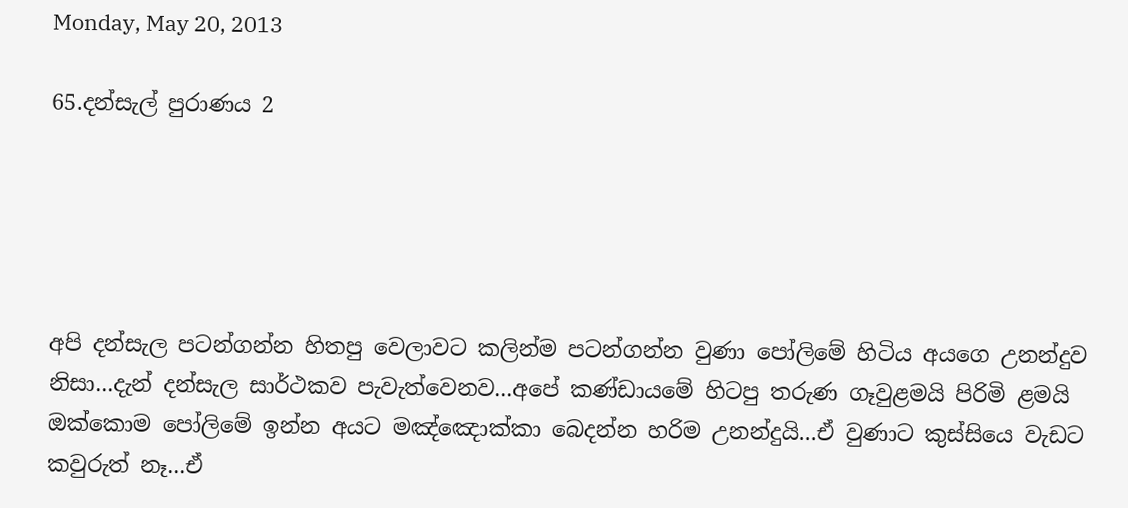Monday, May 20, 2013

65.දන්සැල් පුරාණය 2





අපි දන්සැල පටන්ගන්න හිතපු වෙලාවට කලින්ම පටන්ගන්න වුණා පෝලිමේ හිටිය අයගෙ උනන්දුව නිසා...දැන් දන්සැල සාර්ථකව පැවැත්වෙනව...අපේ කණ්ඩායමේ හිටපු තරුණ ගෑවුළමයි පිරිමි ළමයි ඔක්කොම පෝලිමේ ඉන්න අයට මඤ්ඤොක්කා බෙදන්න හරිම උනන්දුයි...ඒ වුණාට කුස්සියෙ වැඩට කවුරුත් නෑ...ඒ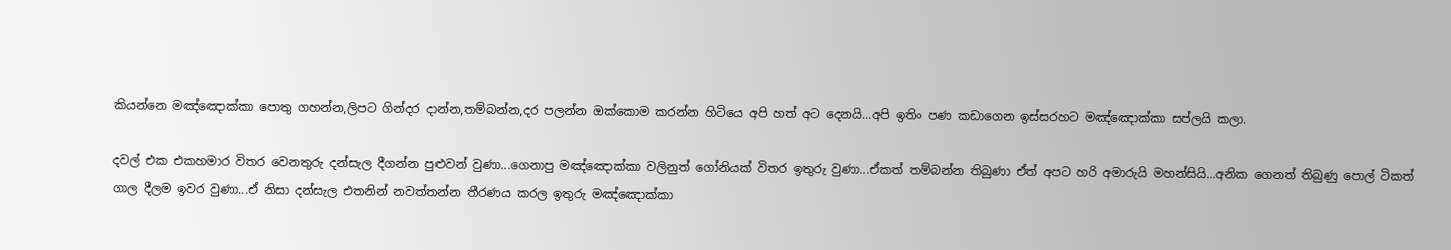කියන්නෙ මඤ්ඤොක්කා පොතු ගහන්න,ලිපට ගින්දර දාන්න,තම්බන්න,දර පලන්න ඔක්කොම කරන්න හිටියෙ අපි හත් අට දෙනයි...අපි ඉතිං පණ කඩාගෙන ඉස්සරහට මඤ්ඤොක්කා සප්ලයි කලා.

දවල් එක එකහමාර විතර වෙනතුරු දන්සැල දීගන්න පුළුවන් වුණා...ගෙනාපු මඤ්ඤොක්කා වලිනුත් ගෝනියක් විතර ඉතුරු වුණා...ඒකත් තම්බන්න තිබුණා ඒත් අපට හරි අමාරුයි මහන්සියි...අනික ගෙනත් තිබුණු පොල් ටිකත් ගාල දීලම ඉවර වුණා...ඒ නිසා දන්සැල එතනින් නවත්තන්න තීරණය කරල ඉතුරු මඤ්ඤොක්කා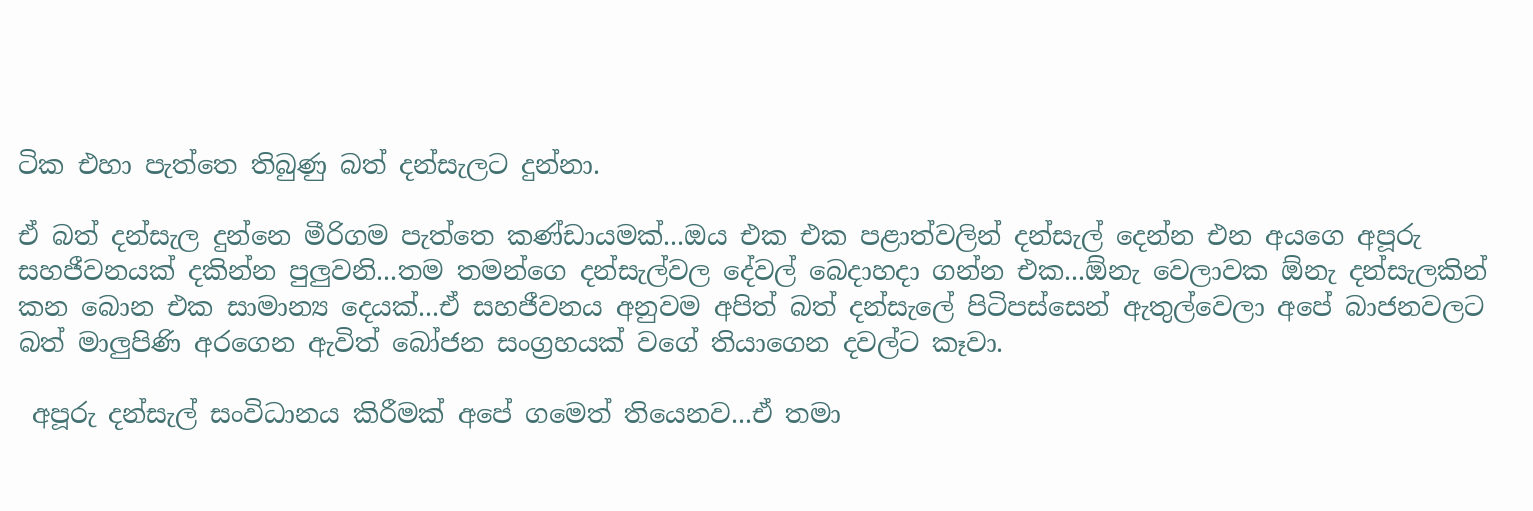ටික එහා පැත්තෙ තිබුණු බත් දන්සැලට දුන්නා.

ඒ බත් දන්සැල දුන්නෙ මීරිගම පැත්තෙ කණ්ඩායමක්...ඔය එක එක පළාත්වලින් දන්සැල් දෙන්න එන අයගෙ අපූරු සහජීවනයක් දකින්න පුලුවනි...තම තමන්ගෙ දන්සැල්වල දේවල් බෙදාහදා ගන්න එක...ඕනැ වෙලාවක ඕනැ දන්සැලකින් කන බොන එක සාමාන්‍ය දෙයක්...ඒ සහජීවනය අනුවම අපිත් බත් දන්සැලේ පිටිපස්සෙන් ඇතුල්වෙලා අපේ බාජනවලට බත් මාලුපිණි අරගෙන ඇවිත් බෝජන සංග්‍රහයක් වගේ තියාගෙන දවල්ට කෑවා.

 අපූරු දන්සැල් සංවිධානය කිරීමක් අපේ ගමෙත් තියෙනව...ඒ තමා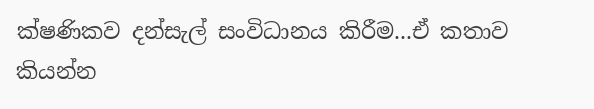ක්ෂණිකව දන්සැල් සංවිධානය කිරීම...ඒ කතාව කියන්න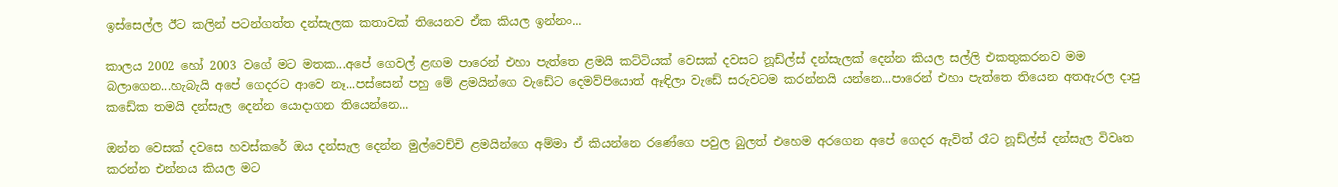ඉස්සෙල්ල ඊට කලින් පටන්ගත්ත දන්සැලක කතාවක් තියෙනව ඒක කියල ඉන්නං...

කාලය 2002 හෝ 2003 වගේ මට මතක...අපේ ගෙවල් ළඟම පාරෙන් එහා පැත්තෙ ළමයි කට්ටියක් වෙසක් දවසට නූඩ්ල්ස් දන්සැලක් දෙන්න කියල සල්ලි එකතුකරනව මම බලාගෙන...හැබැයි අපේ ගෙදරට ආවෙ නෑ...පස්සෙන් පහු මේ ළමයින්ගෙ වැඩේට දෙමව්පියොත් ඈඳිලා වැඩේ සරුවටම කරන්නයි යන්නෙ...පාරෙන් එහා පැත්තෙ තියෙන අතඇරල දාපු කඩේක තමයි දන්සැල දෙන්න යොදාගන තියෙන්නෙ...

ඔන්න වෙසක් දවසෙ හවස්කරේ ඔය දන්සැල දෙන්න මුල්වෙච්චි ළමයින්ගෙ අම්මා ඒ කියන්නෙ රණේගෙ පවුල බුලත් එහෙම අරගෙන අපේ ගෙදර ඇවිත් රෑට නූඩ්ල්ස් දන්සැල විවෘත කරන්න එන්නය කියල මට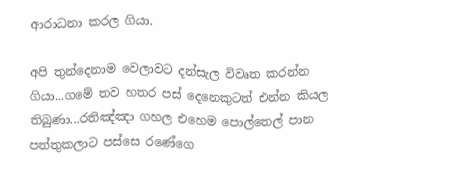ආරාධනා කරල ගියා.

අපි තුන්දෙනාම වෙලාවට දන්සැල විවෘත කරන්න ගියා...ගමේ තව හතර පස් දෙනෙකුටත් එන්න කියල තිබුණා...රතිඤ්ඤා ගහල එහෙම පොල්තෙල් පාන පත්තුකලාට පස්සෙ රණේගෙ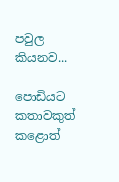පවුල කියනව...

පොඩියට කතාවකුත් කළොත්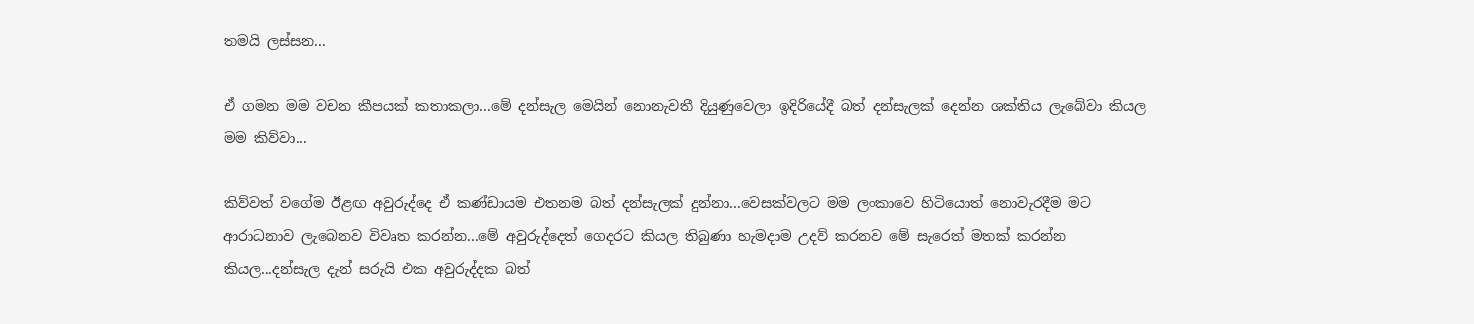තමයි ලස්සන...

ඒ ගමන මම වචන කීපයක් කතාකලා...මේ දන්සැල මෙයින් නොනැවතී දියුණුවෙලා ඉදිරියේදී බත් දන්සැලක් දෙන්න ශක්තිය ලැබේවා කියල මම කිව්වා...

කිව්වත් වගේම ඊළඟ අවුරුද්දෙ ඒ කණ්ඩායම එතනම බත් දන්සැලක් දුන්නා...වෙසක්වලට මම ලංකාවෙ හිටියොත් නොවැරදීම මට ආරාධනාව ලැබෙනව විවෘත කරන්න...මේ අවුරුද්දෙත් ගෙදරට කියල තිබුණා හැමදාම උදව් කරනව මේ සැරෙත් මතක් කරන්න කියල...දන්සැල දැන් සරුයි එක අවුරුද්දක බත්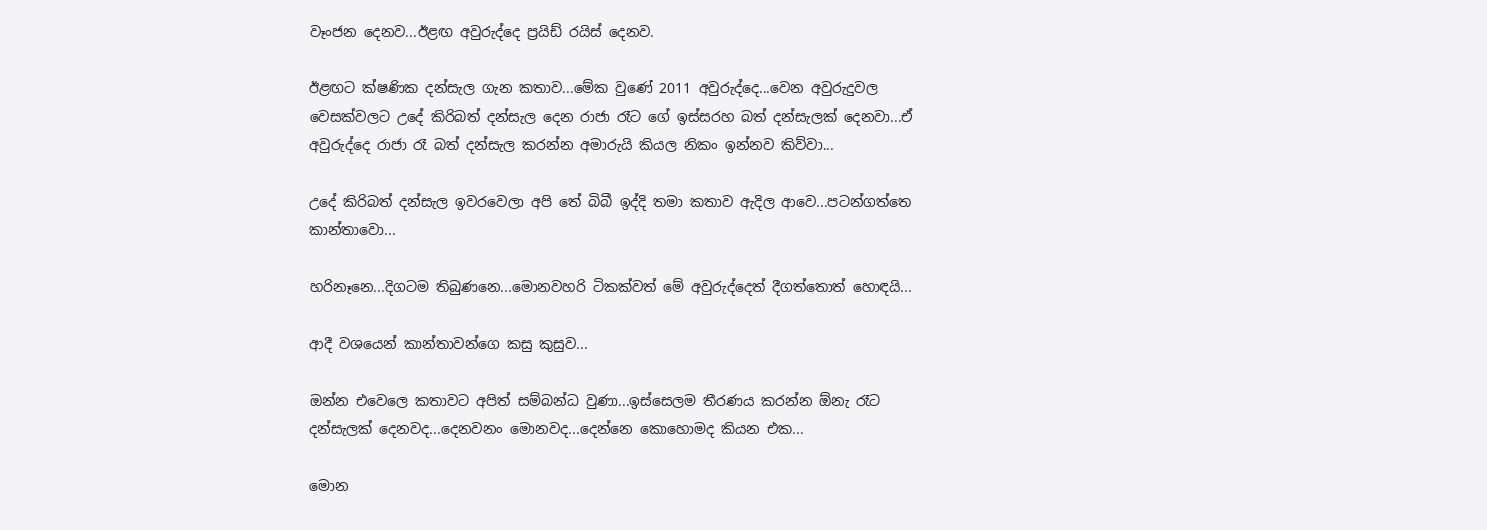වෑංජන දෙනව...ඊළඟ අවුරුද්දෙ ප්‍රයිඩ් රයිස් දෙනව.

ඊළඟට ක්ෂණික දන්සැල ගැන කතාව...මේක වුණේ 2011 අවුරුද්දෙ...වෙන අවුරුදුවල වෙසක්වලට උදේ කිරිබත් දන්සැල දෙන රාජා රෑට ගේ ඉස්සරහ බත් දන්සැලක් දෙනවා...ඒ අවුරුද්දෙ රාජා රෑ බත් දන්සැල කරන්න අමාරුයි කියල නිකං ඉන්නව කිව්වා...

උදේ කිරිබත් දන්සැල ඉවරවෙලා අපි තේ බිබී ඉද්දි තමා කතාව ඇදිල ආවෙ...පටන්ගත්තෙ කාන්තාවො...

හරිනෑනෙ...දිගටම තිබුණනෙ...මොනවහරි ටිකක්වත් මේ අවුරුද්දෙත් දීගත්තොත් හොඳයි...

ආදී වශයෙන් කාන්තාවන්ගෙ කසු කුසුව...

ඔන්න එවෙලෙ කතාවට අපිත් සම්බන්ධ වුණා...ඉස්සෙලම තීරණය කරන්න ඕනැ රෑට දන්සැලක් දෙනවද...දෙනවනං මොනවද...දෙන්නෙ කොහොමද කියන එක...

මොන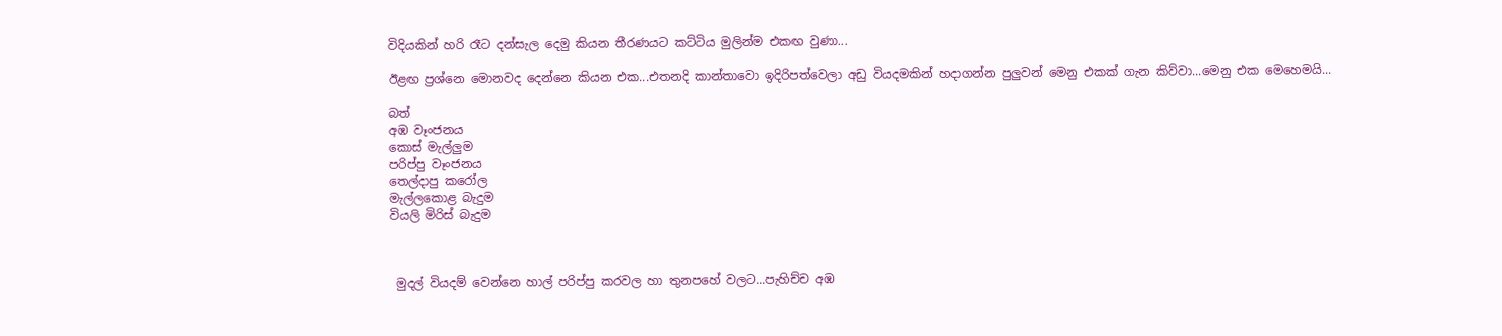විදියකින් හරි රෑට දන්සැල දෙමු කියන තීරණයට කට්ටිය මුලින්ම එකඟ වුණා...

ඊළඟ ප්‍රශ්නෙ මොනවද දෙන්නෙ කියන එක...එතනදි කාන්තාවො ඉදිරිපත්වෙලා අඩු වියදමකින් හදාගන්න පුලුවන් මෙනු එකක් ගැන කිව්වා...මෙනු එක මෙහෙමයි...

බත්
අඹ වෑංජනය
කොස් මැල්ලුම
පරිප්පු වෑංජනය
තෙල්දාපු කරෝල
මැල්ලකොළ බැදුම
වියලි මිරිස් බැදුම



 මුදල් වියදම් වෙන්නෙ හාල් පරිප්පු කරවල හා තුනපහේ වලට...පැහිච්ච අඹ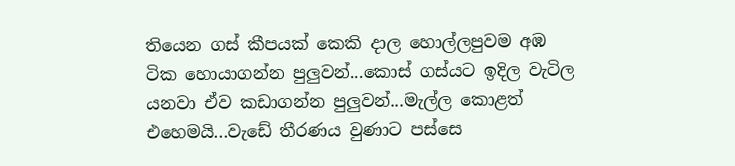තියෙන ගස් කීපයක් කෙකි දාල හොල්ලපුවම අඹ ටික හොයාගන්න පුලුවන්...කොස් ගස්යට ඉදිල වැටිල යනවා ඒව කඩාගන්න පුලුවන්...මැල්ල කොළත් එහෙමයි...වැඩේ තීරණය වුණාට පස්සෙ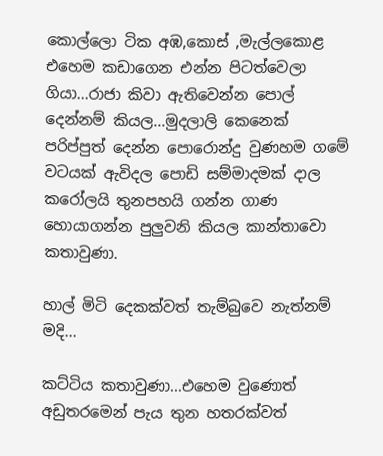කොල්ලො ටික අඹ,කොස් ,මැල්ලකොළ එහෙම කඩාගෙන එන්න පිටත්වෙලා ගියා...රාජා කිවා ඇතිවෙන්න පොල් දෙන්නම් කියල...මුදලාලි කෙනෙක් පරිප්පුත් දෙන්න පොරොන්දු වුණහම ගමේ වටයක් ඇවිදල පොඩි සම්මාදමක් දාල කරෝලයි තුනපහයි ගන්න ගාණ හොයාගන්න පුලුවනි කියල කාන්තාවො කතාවුණා.

හාල් මිටි දෙකක්වත් තැම්බුවෙ නැත්නම් මදි...

කට්ටිය කතාවුණා...එහෙම වුණොත් අඩුතරමෙන් පැය තුන හතරක්වත්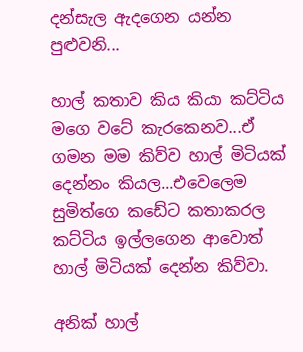දන්සැල ඇදගෙන යන්න පුළුවනි...

හාල් කතාව කිය කියා කට්ටිය මගෙ වටේ කැරකෙනව...ඒ ගමන මම කිව්ව හාල් මිටියක් දෙන්නං කියල...එවෙලෙම සුමිත්ගෙ කඩේට කතාකරල කට්ටිය ඉල්ලගෙන ආවොත් හාල් මිටියක් දෙන්න කිව්වා.

අනික් හාල්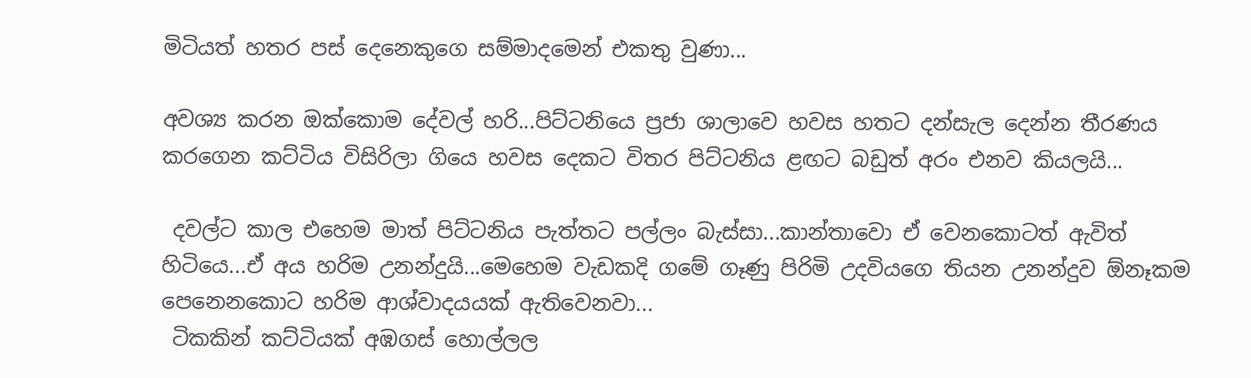මිටියත් හතර පස් දෙනෙකුගෙ සම්මාදමෙන් එකතු වුණා...

අවශ්‍ය කරන ඔක්කොම දේවල් හරි...පිට්ටනියෙ ප්‍රජා ශාලාවෙ හවස හතට දන්සැල දෙන්න තීරණය කරගෙන කට්ටිය විසිරිලා ගියෙ හවස දෙකට විතර පිට්ටනිය ළඟට බඩුත් අරං එනව කියලයි...

 දවල්ට කාල එහෙම මාත් පිට්ටනිය පැත්තට පල්ලං බැස්සා...කාන්තාවො ඒ වෙනකොටත් ඇවිත් හිටියෙ...ඒ අය හරිම උනන්දුයි...මෙහෙම වැඩකදි ගමේ ගෑණු පිරිමි උදවියගෙ තියන උනන්දුව ඕනෑකම පෙනෙනකොට හරිම ආශ්වාදයයක් ඇතිවෙනවා...
 ටිකකින් කට්ටියක් අඹගස් හොල්ලල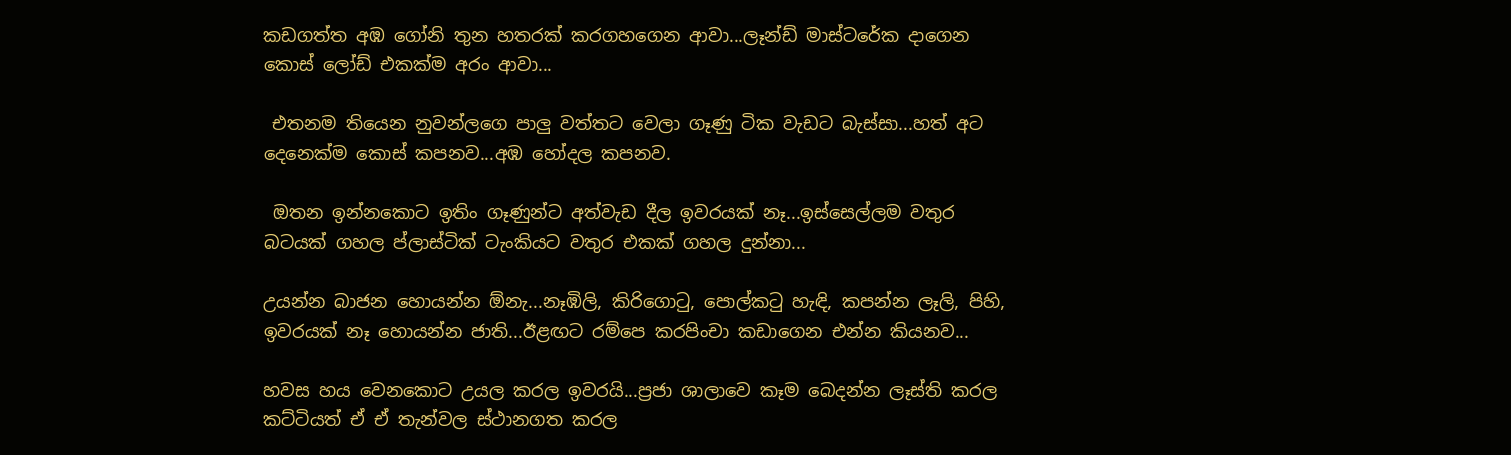කඩගත්ත අඹ ගෝනි තුන හතරක් කරගහගෙන ආවා...ලෑන්ඩ් මාස්ටරේක දාගෙන කොස් ලෝඩ් එකක්ම අරං ආවා...

 එතනම තියෙන නුවන්ලගෙ පාලු වත්තට වෙලා ගෑණු ටික වැඩට බැස්සා...හත් අට දෙනෙක්ම කොස් කපනව...අඹ හෝදල කපනව.

 ඔතන ඉන්නකොට ඉතිං ගෑණුන්ට අත්වැඩ දීල ඉවරයක් නෑ...ඉස්සෙල්ලම වතුර බටයක් ගහල ප්ලාස්ටික් ටැංකියට වතුර එකක් ගහල දුන්නා...

උයන්න බාජන හොයන්න ඕනැ...නෑඹිලි, කිරිගොටු, පොල්කටු හැඳි, කපන්න ලෑලි, පිහි, ඉවරයක් නෑ හොයන්න ජාති...ඊළඟට රම්පෙ කරපිංචා කඩාගෙන එන්න කියනව...

හවස හය වෙනකොට උයල කරල ඉවරයි...ප්‍රජා ශාලාවෙ කෑම බෙදන්න ලෑස්ති කරල කට්ටියත් ඒ ඒ තැන්වල ස්ථානගත කරල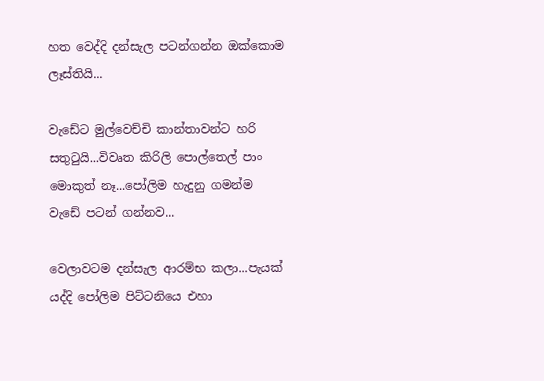හත වෙද්දි දන්සැල පටන්ගන්න ඔක්කොම ලෑස්තියි...

වැඩේට මුල්වෙච්චි කාන්තාවන්ට හරි සතුටුයි...විවෘත කිරිලි පොල්තෙල් පාං මොකුත් නෑ...පෝලිම හැදුනු ගමන්ම වැඩේ පටන් ගන්නව...

වෙලාවටම දන්සැල ආරම්භ කලා...පැයක් යද්දි පෝලිම පිට්ටනියෙ එහා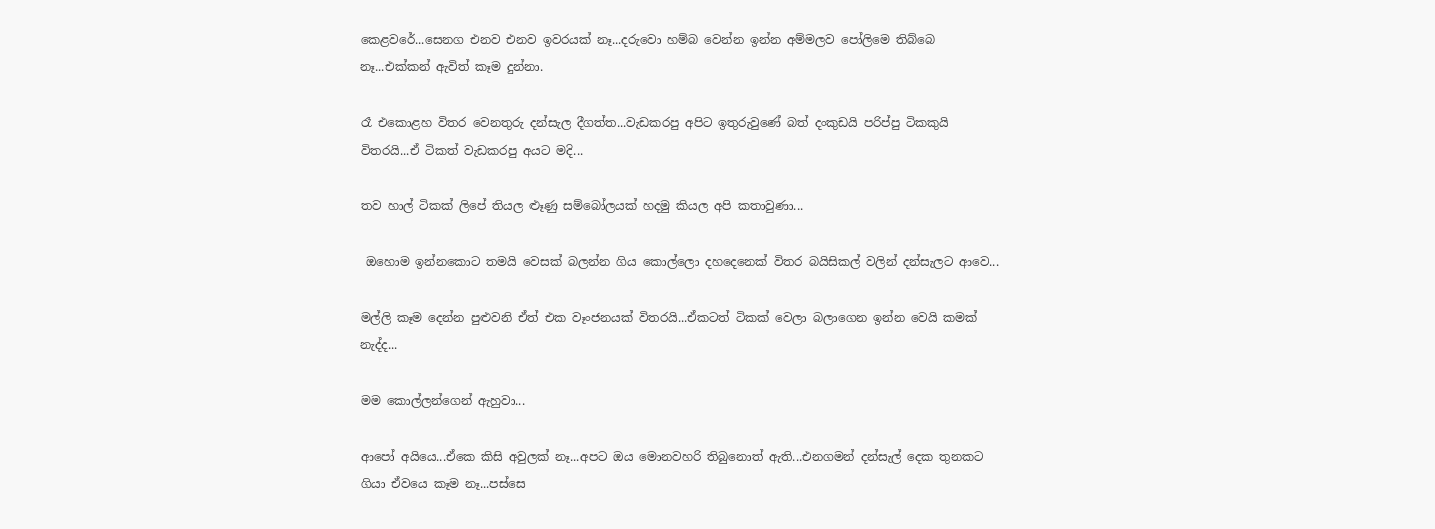කෙළවරේ...සෙනග එනව එනව ඉවරයක් නෑ...දරුවො හම්බ වෙන්න ඉන්න අම්මලව පෝලිමෙ තිබ්බෙ නෑ...එක්කන් ඇවිත් කෑම දුන්නා.

රෑ එකොළහ විතර වෙනතුරු දන්සැල දීගත්ත...වැඩකරපු අපිට ඉතුරුවුණේ බත් දංකුඩයි පරිප්පු ටිකකුයි විතරයි...ඒ ටිකත් වැඩකරපු අයට මදි...

තව හාල් ටිකක් ලිපේ තියල ළූණු සම්බෝලයක් හදමු කියල අපි කතාවුණා...

 ඔහොම ඉන්නකොට තමයි වෙසක් බලන්න ගිය කොල්ලො දහදෙනෙක් විතර බයිසිකල් වලින් දන්සැලට ආවෙ...

මල්ලි කෑම දෙන්න පුළුවනි ඒත් එක වෑංජනයක් විතරයි...ඒකටත් ටිකක් වෙලා බලාගෙන ඉන්න වෙයි කමක් නැද්ද...

මම කොල්ලන්ගෙන් ඇහුවා...

ආපෝ අයියෙ...ඒකෙ කිසි අවුලක් නෑ...අපට ඔය මොනවහරි තිබුනොත් ඇති...එනගමන් දන්සැල් දෙක තුනකට ගියා ඒවයෙ කෑම නෑ...පස්සෙ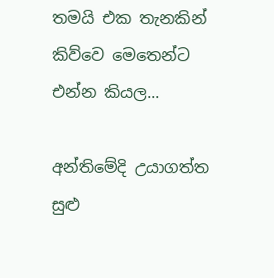තමයි එක තැනකින් කිව්වෙ මෙතෙන්ට එන්න කියල...

අන්තිමේදි උයාගත්ත සුළු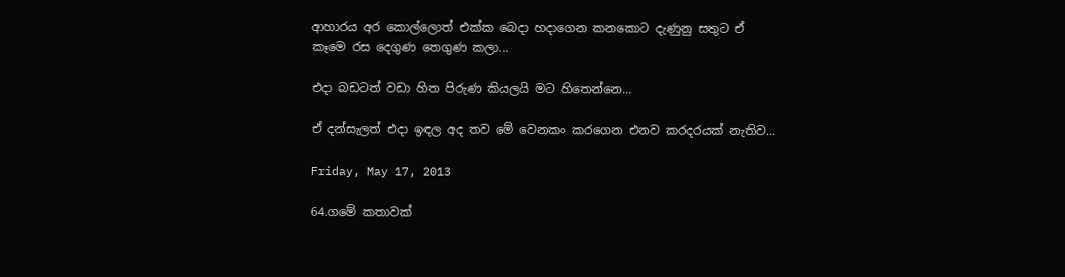ආහාරය අර කොල්ලොත් එක්ක බෙදා හදාගෙන කනකොට දැණුනු සතුට ඒ කෑමෙ රස දෙගුණ තෙගුණ කලා...

එදා බඩටත් වඩා හිත පිරුණ කියලයි මට හිතෙන්නෙ...

ඒ දන්සැලත් එදා ඉඳල අද තව මේ වෙනකං කරගෙන එනව කරදරයක් නැතිව...

Friday, May 17, 2013

64.ගමේ කතාවක්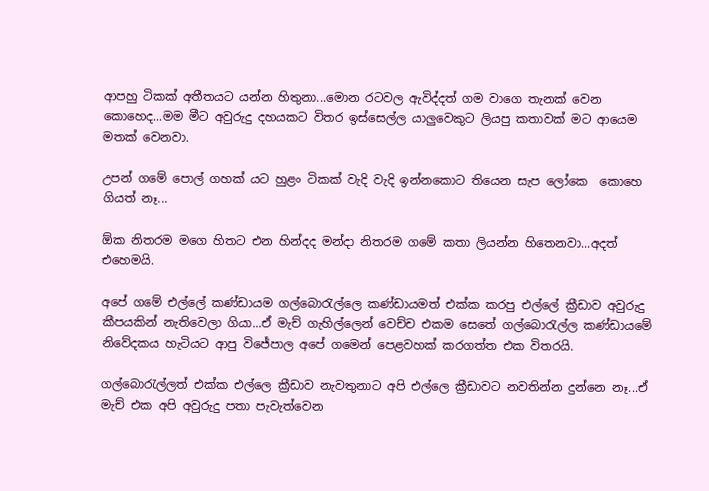ආපහු ටිකක් අතීතයට යන්න හිතුනා...මොන රටවල ඇවිද්දත් ගම වාගෙ තැනක් වෙන කොහෙද...මම මීට අවුරුදු දහයකට විතර ඉස්සෙල්ල යාලුවෙකුට ලියපු කතාවක් මට ආයෙම මතක් වෙනවා.

උපන් ගමේ පොල් ගහක් යට හුළං ටිකක් වැදි වැදි ඉන්නකොට තියෙන සැප ලෝකෙ  කොහෙ ගියත් නෑ...

ඕක නිතරම මගෙ හිතට එන හින්දද මන්දා නිතරම ගමේ කතා ලියන්න හිතෙනවා...අදත් එහෙමයි.

අපේ ගමේ එල්ලේ කණ්ඩායම ගල්බොරැල්ලෙ කණ්ඩායමත් එක්ක කරපු එල්ලේ ක්‍රීඩාව අවුරුදු කීපයකින් නැතිවෙලා ගියා...ඒ මැච් ගැහිල්ලෙන් වෙච්ච එකම සෙතේ ගල්බොරැල්ල කණ්ඩායමේ නිවේදකය හැටියට ආපු විජේපාල අපේ ගමෙන් පෙළවහක් කරගත්ත එක විතරයි.

ගල්බොරැල්ලත් එක්ක එල්ලෙ ක්‍රීඩාව නැවතුනාට අපි එල්ලෙ ක්‍රීඩාවට නවතින්න දුන්නෙ නෑ...ඒ මැච් එක අපි අවුරුදු පතා පැවැත්වෙන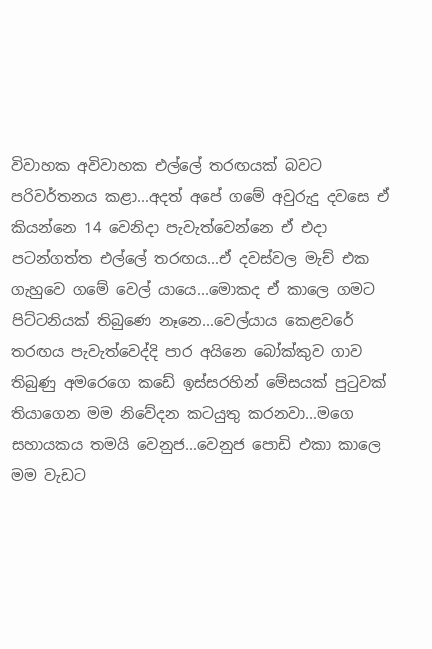විවාහක අවිවාහක එල්ලේ තරඟයක් බවට පරිවර්තනය කළා...අදත් අපේ ගමේ අවුරුදු දවසෙ ඒ කියන්නෙ 14 වෙනිදා පැවැත්වෙන්නෙ ඒ එදා පටන්ගත්ත එල්ලේ තරඟය...ඒ දවස්වල මැච් එක ගැහුවෙ ගමේ වෙල් යායෙ...මොකද ඒ කාලෙ ගමට පිට්ටනියක් තිබුණෙ නෑනෙ...වෙල්යාය කෙළවරේ තරඟය පැවැත්වෙද්දි පාර අයිනෙ බෝක්කුව ගාව තිබුණු අමරෙගෙ කඩේ ඉස්සරහින් මේසයක් පුටුවක් තියාගෙන මම නිවේදන කටයුතු කරනවා...මගෙ සහායකය තමයි වෙනුජ...වෙනුජ පොඩි එකා කාලෙ මම වැඩට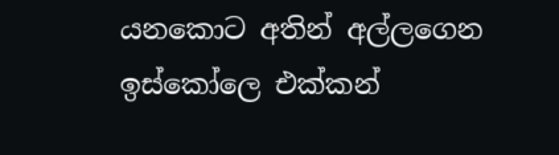යනකොට අතින් අල්ලගෙන ඉස්කෝලෙ එක්කන්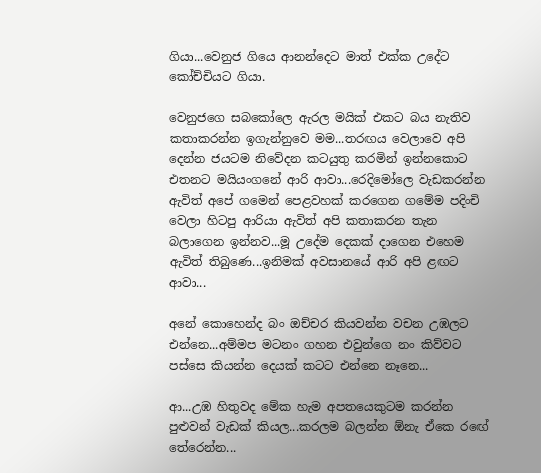ගියා...වෙනුජ ගියෙ ආනන්දෙට මාත් එක්ක උදේට කෝච්චියට ගියා.

වෙනුජගෙ සබකෝලෙ ඇරල මයික් එකට බය නැතිව කතාකරන්න ඉගැන්නුවෙ මම...තරඟය වෙලාවෙ අපි දෙන්න ජයටම නිවේදන කටයුතු කරමින් ඉන්නකොට එතනට මයියංගනේ ආරි ආවා...රෙදිමෝලෙ වැඩකරන්න ඇවිත් අපේ ගමෙන් පෙළවහක් කරගෙන ගමේම පදිංචි වෙලා හිටපු ආරියා ඇවිත් අපි කතාකරන තැන බලාගෙන ඉන්නව...මූ උදේම දෙකක් දාගෙන එහෙම ඇවිත් තිබුණෙ...ඉනිමක් අවසානයේ ආරි අපි ළඟට ආවා...

අනේ කොහෙන්ද බං ඔච්චර කියවන්න වචන උඹලට එන්නෙ...අම්මප මටනං ගහන එවුන්ගෙ නං කිව්වට පස්සෙ කියන්න දෙයක් කටට එන්නෙ නෑනෙ...

ආ...උඹ හිතුවද මේක හැම අපතයෙකුටම කරන්න පුළුවන් වැඩක් කියල...කරලම බලන්න ඕනැ ඒකෙ රඟේ තේරෙන්න...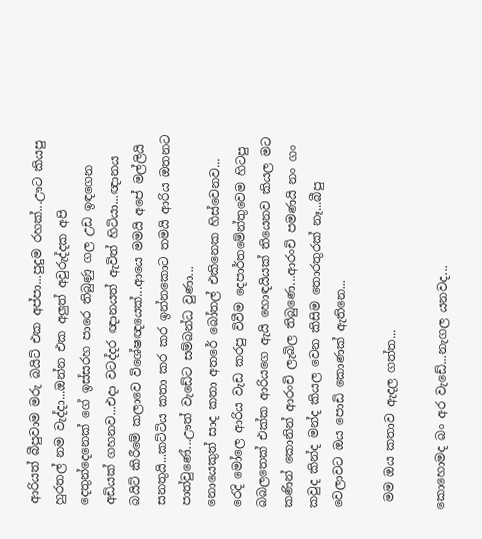ආරියත් බීපුවාම මරු බයිට් එක අප්පා...පුදුම රහක්...ඌට කියපු හුරතල් නම වැද්දා...ඔන්න එක අලුත් අවුරුද්දක අපි දෙතුන්දෙනෙක් ගේ ඉස්සරහ පාරෙ තිබුණු ගල උඩ ඉඳගෙන අඩියක් ගහනව...එදා වටද්දර ඥානයත් ඇවිත් හිටියා...ඥානය බයිට් කිරීමේ කලාවෙ විශේෂඥයෙක්...ආයෙ මමයි අපේ මල්ලියි සනතුයි...කට්ටිය කතා කර කර ඉන්නකොට තමයි ආරිය ඔතනට පාත්වුණේ...ඌත් වැඩේට සම්බන්ධ වුණා...
නොයෙකුත් සාද කතා අතරේ බෝතල් එකිනෙක හිස්වෙනව...
රෙදි මෝලෙ ආරිය වැඩ කරපු විවීම දෙපාර්තමේන්තුවෙම හිටපු බබලතෙක් එක්ක ආරියගෙ ඇයි හොඳයියක් තියෙනව කියල මට කණින් කොනින් ආරංචි ලැබිල තිබුණෙ...ආරංචි පමණයි නං ගං කවුද කින්ද මන්ද කියල වෙන කිසිම තොරතුරක් නෑ...බීපු වෙලාවට ඔය පොඩි කොණක් ඇතිනෙ...

 මම ඔය කතාව ඇදල ගත්ත...

කොහොමද බං අර වැඩේ...නැගල යනවද...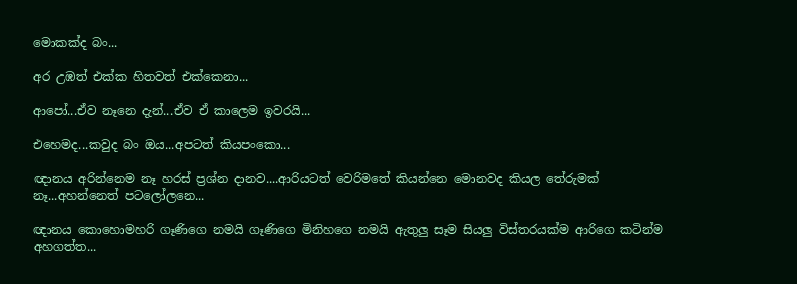මොකක්ද බං...

අර උඹත් එක්ක හිතවත් එක්කෙනා...

ආපෝ...ඒව නෑනෙ දැන්...ඒව ඒ කාලෙම ඉවරයි...

එහෙමද...කවුද බං ඔය...අපටත් කියපංකො...

ඥානය අරින්නෙම නෑ හරස් ප්‍රශ්න දානව....ආරියටත් වෙරිමතේ කියන්නෙ මොනවද කියල තේරුමක් නෑ...අහන්නෙත් පටලෝලනෙ...

ඥානය කොහොමහරි ගෑණිගෙ නමයි ගෑණිගෙ මිනිහගෙ නමයි ඇතුලු සෑම සියලු විස්තරයක්ම ආරිගෙ කටින්ම අහගත්ත...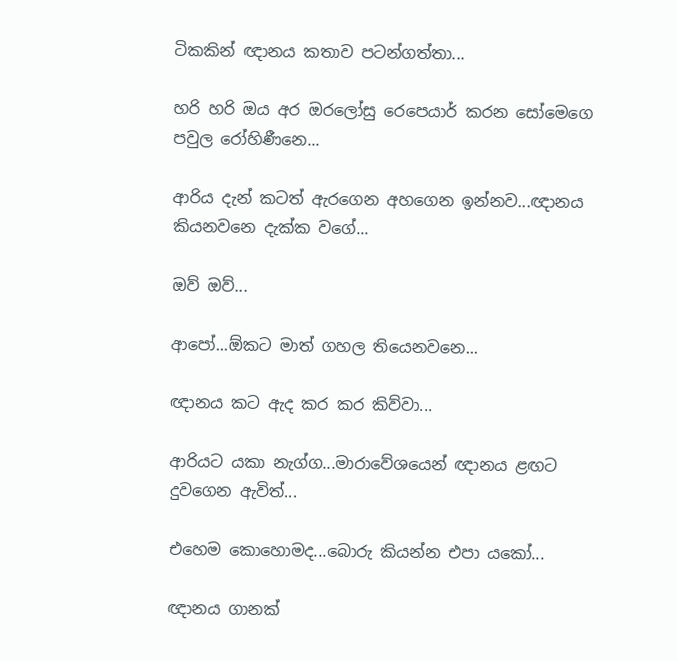ටිකකින් ඥානය කතාව පටන්ගත්තා...

හරි හරි ඔය අර ඔරලෝසු රෙපෙයාර් කරන සෝමෙගෙ පවුල රෝහිණීනෙ...

ආරිය දැන් කටත් ඇරගෙන අහගෙන ඉන්නව...ඥානය කියනවනෙ දැක්ක වගේ...

ඔව් ඔව්...

ආපෝ...ඕකට මාත් ගහල තියෙනවනෙ...

ඥානය කට ඇද කර කර කිව්වා...

ආරියට යකා නැග්ග...මාරාවේශයෙන් ඥානය ළඟට දුවගෙන ඇවිත්...

එහෙම කොහොමද...බොරු කියන්න එපා යකෝ...

ඥානය ගානක්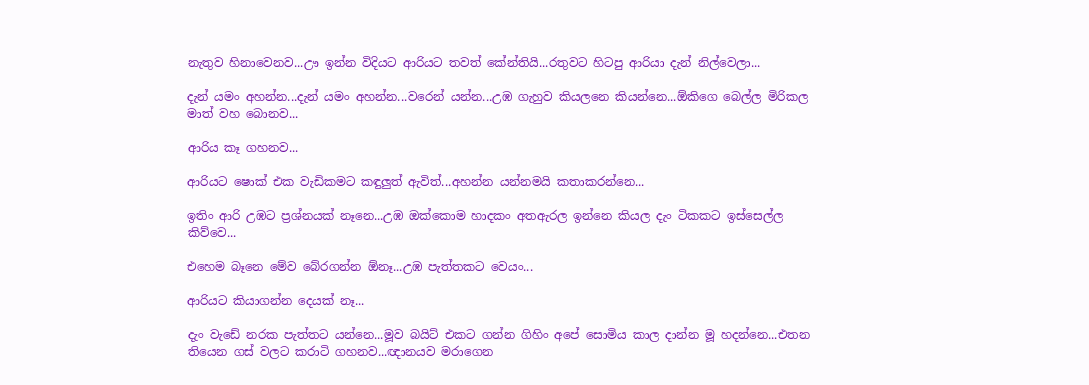නැතුව හිනාවෙනව...ඌ ඉන්න විදියට ආරියට තවත් කේන්තියි...රතුවට හිටපු ආරියා දැන් නිල්වෙලා...

දැන් යමං අහන්න...දැන් යමං අහන්න...වරෙන් යන්න...උඹ ගැහුව කියලනෙ කියන්නෙ...ඕකිගෙ බෙල්ල මිරිකල මාත් වහ බොනව...

ආරිය කෑ ගහනව...

ආරියට ෂොක් එක වැඩිකමට කඳුලුත් ඇවිත්...අහන්න යන්නමයි කතාකරන්නෙ...

ඉතිං ආරි උඹට ප්‍රශ්නයක් නෑනෙ...උඹ ඔක්කොම හාදකං අතඇරල ඉන්නෙ කියල දැං ටිකකට ඉස්සෙල්ල කිව්වෙ...

එහෙම බෑනෙ මේව බේරගන්න ඕනෑ...උඹ පැත්තකට වෙයං...

ආරියට කියාගන්න දෙයක් නෑ...

දැං වැඩේ නරක පැත්තට යන්නෙ...මූව බයිට් එකට ගන්න ගිහිං අපේ සොමිය කාල දාන්න මූ හදන්නෙ...එතන තියෙන ගස් වලට කරාටි ගහනව...ඥානයව මරාගෙන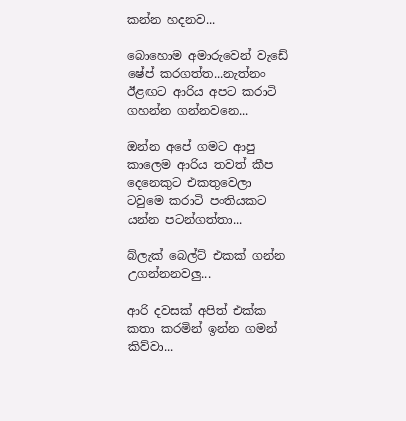කන්න හදනව...

බොහොම අමාරුවෙන් වැඩේ ෂේප් කරගත්ත...නැත්නං ඊළඟට ආරිය අපට කරාටි ගහන්න ගන්නවනෙ...

ඔන්න අපේ ගමට ආපු කාලෙම ආරිය තවත් කීප දෙනෙකුට එකතුවෙලා ටවුමෙ කරාටි පංතියකට යන්න පටන්ගත්තා...

බ්ලැක් බෙල්ට් එකක් ගන්න උගන්නනවලු...

ආරි දවසක් අපිත් එක්ක කතා කරමින් ඉන්න ගමන් කිව්වා...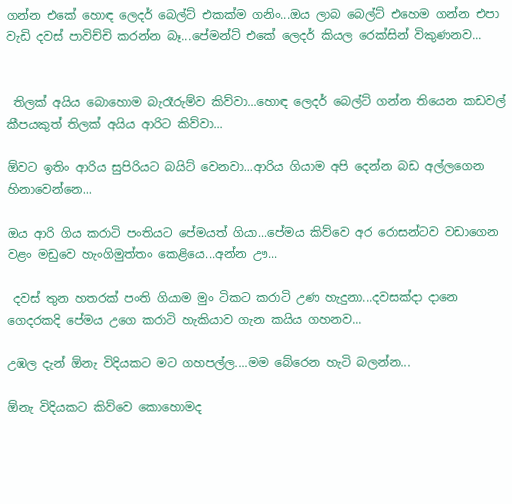ගන්න එකේ හොඳ ලෙදර් බෙල්ට් එකක්ම ගනිං...ඔය ලාබ බෙල්ට් එහෙම ගන්න එපා වැඩි දවස් පාවිච්චි කරන්න බෑ...පේමන්ට් එකේ ලෙදර් කියල රෙක්සින් විකුණනව...


 තිලක් අයිය බොහොම බැරෑරුම්ව කිව්වා...හොඳ ලෙදර් බෙල්ට් ගන්න තියෙන කඩවල් කීපයකුත් තිලක් අයිය ආරිට කිව්වා...

ඕවට ඉතිං ආරිය සුපිරියට බයිට් වෙනවා...ආරිය ගියාම අපි දෙන්න බඩ අල්ලගෙන හිනාවෙන්නෙ...

ඔය ආරි ගිය කරාටි පංතියට පේමයත් ගියා...පේමය කිව්වෙ අර රොසන්ටව වඩාගෙන වළං මඩුවෙ හැංගිමුත්තං කෙළියෙ...අන්න ඌ...

 දවස් තුන හතරක් පංති ගියාම මුං ටිකට කරාටි උණ හැදුනා...දවසක්දා දානෙ ගෙදරකදි පේමය උගෙ කරාටි හැකියාව ගැන කයිය ගහනව...

උඹල දැන් ඕනැ විදියකට මට ගහපල්ල....මම බේරෙන හැටි බලන්න...

ඕනැ විදියකට කිව්වෙ කොහොමද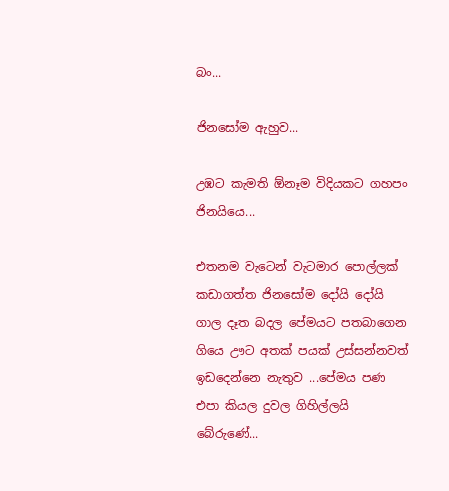බං...

ජිනසෝම ඇහුව...

උඹට කැමති ඕනෑම විදියකට ගහපං ජිනයියෙ...

එතනම වැටෙන් වැටමාර පොල්ලක් කඩාගත්ත ජිනසෝම දෝයි දෝයි ගාල දෑත බදල පේමයට පතබාගෙන ගියෙ ඌට අතක් පයක් උස්සන්නවත් ඉඩදෙන්නෙ නැතුව ...පේමය පණ එපා කියල දුවල ගිහිල්ලයි බේරුණේ...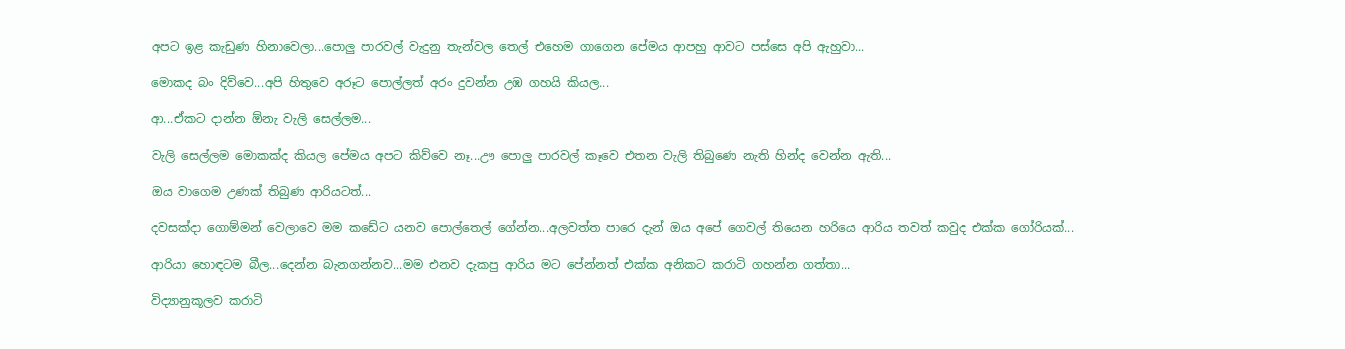අපට ඉළ කැඩුණ හිනාවෙලා...පොලු පාරවල් වැදුනු තැන්වල තෙල් එහෙම ගාගෙන පේමය ආපහු ආවට පස්සෙ අපි ඇහුවා...

මොකද බං දිව්වෙ...අපි හිතුවෙ අරූට පොල්ලත් අරං දුවන්න උඹ ගහයි කියල...

ආ...ඒකට දාන්න ඕනැ වැලි සෙල්ලම...

වැලි සෙල්ලම මොකක්ද කියල පේමය අපට කිව්වෙ නෑ...ඌ පොලු පාරවල් කෑවෙ එතන වැලි තිබුණෙ නැති හින්ද වෙන්න ඇති...

ඔය වාගෙම උණක් තිබුණ ආරියටත්...

දවසක්දා ගොම්මන් වෙලාවෙ මම කඩේට යනව පොල්තෙල් ගේන්න...අලවත්ත පාරෙ දැන් ඔය අපේ ගෙවල් තියෙන හරියෙ ආරිය තවත් කවුද එක්ක ගෝරියක්...

ආරියා හොඳටම බීල...දෙන්න බැනගන්නව...මම එනව දැකපු ආරිය මට පේන්නත් එක්ක අනිකට කරාටි ගහන්න ගත්තා...

විද්‍යානුකූලව කරාටි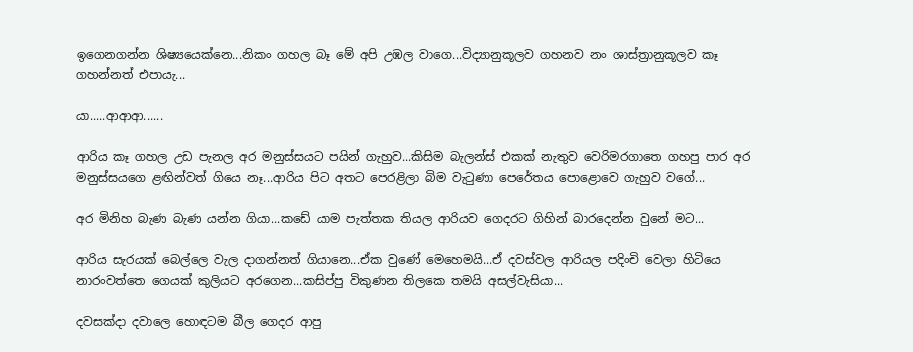ඉගෙනගන්න ශිෂ්‍යයෙක්නෙ...නිකං ගහල බෑ මේ අපි උඹල වාගෙ...විද්‍යානුකූලව ගහනව නං ශාස්ත්‍රානුකූලව කෑ ගහන්නත් එපායැ...

යා.....ආආආ......

ආරිය කෑ ගහල උඩ පැනල අර මනුස්සයට පයින් ගැහුව...කිසිම බැලන්ස් එකක් නැතුව වෙරිමරගාතෙ ගහපු පාර අර මනුස්සයගෙ ළඟින්වත් ගියෙ නෑ...ආරිය පිට අතට පෙරළිලා බිම වැටුණා පෙරේතය පොළොවෙ ගැහුව වගේ...

අර මිනිහ බැණ බැණ යන්න ගියා...කඩේ යාම පැත්තක තියල ආරියව ගෙදරට ගිහින් බාරදෙන්න වුනේ මට...

ආරිය සැරයක් බෙල්ලෙ වැල දාගන්නත් ගියානෙ...ඒක වුණේ මෙහෙමයි...ඒ දවස්වල ආරියල පදිංචි වෙලා හිටියෙ නාරංවත්තෙ ගෙයක් කුලියට අරගෙන...කසිප්පු විකුණන තිලකෙ තමයි අසල්වැසියා...

දවසක්දා දවාලෙ හොඳටම බීල ගෙදර ආපු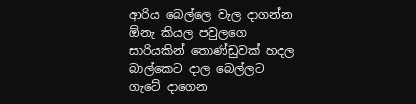ආරිය බෙල්ලෙ වැල දාගන්න ඕනැ කියල පවුලගෙ සාරියකින් තොණ්ඩුවක් හදල බාල්කෙට දාල බෙල්ලට ගැටේ දාගෙන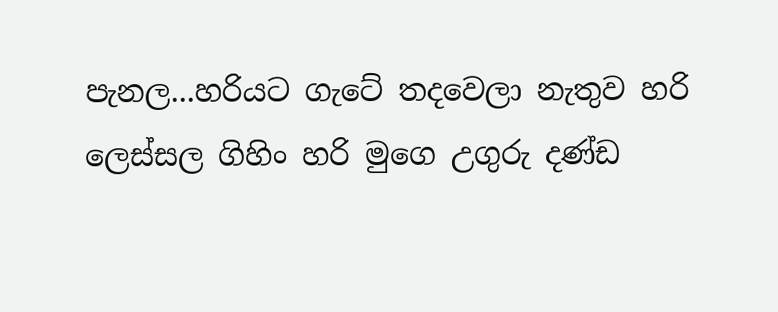පැනල...හරියට ගැටේ තදවෙලා නැතුව හරි ලෙස්සල ගිහිං හරි මුගෙ උගුරු දණ්ඩ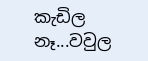කැඩිල නෑ...වවුල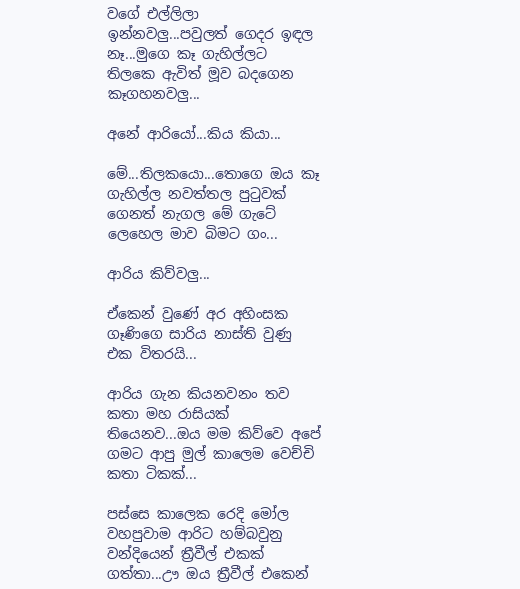වගේ එල්ලිලා ඉන්නවලු...පවුලත් ගෙදර ඉඳල නෑ...මුගෙ කෑ ගැහිල්ලට තිලකෙ ඇවිත් මූව බදගෙන කෑගහනවලු...

අනේ ආරියෝ...කිය කියා...

මේ...තිලකයො...තොගෙ ඔය කෑ ගැහිල්ල නවත්තල පුටුවක් ගෙනත් නැගල මේ ගැටේ ලෙහෙල මාව බිමට ගං...

ආරිය කිව්වලු...

ඒකෙන් වුණේ අර අහිංසක ගෑණිගෙ සාරිය නාස්ති වුණු එක විතරයි...

ආරිය ගැන කියනවනං තව කතා මහ රාසියක් තියෙනව...ඔය මම කිව්වෙ අපේ ගමට ආපු මුල් කාලෙම වෙච්චි කතා ටිකක්...

පස්සෙ කාලෙක රෙදි මෝල වහපුවාම ආරිට හම්බවුනු වන්දියෙන් ත්‍රීවීල් එකක් ගත්තා...ඌ ඔය ත්‍රීවීල් එකෙන්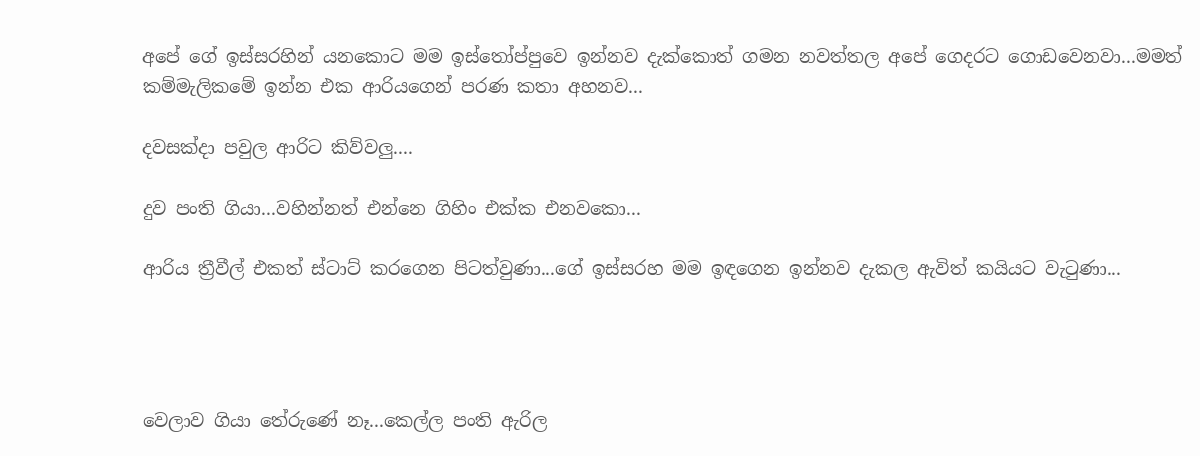අපේ ගේ ඉස්සරහින් යනකොට මම ඉස්තෝප්පුවෙ ඉන්නව දැක්කොත් ගමන නවත්තල අපේ ගෙදරට ගොඩවෙනවා...මමත් කම්මැලිකමේ ඉන්න එක ආරියගෙන් පරණ කතා අහනව...

දවසක්දා පවුල ආරිට කිව්වලු....

දුව පංති ගියා...වහින්නත් එන්නෙ ගිහිං එක්ක එනවකො...

ආරිය ත්‍රීවීල් එකත් ස්ටාට් කරගෙන පිටත්වුණා...ගේ ඉස්සරහ මම ඉඳගෙන ඉන්නව දැකල ඇවිත් කයියට වැටුණා...




වෙලාව ගියා තේරුණේ නෑ...කෙල්ල පංති ඇරිල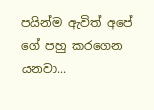පයින්ම ඇවිත් අපේ ගේ පහු කරගෙන යනවා...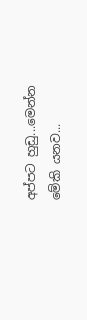අප්පට හුඩු...මෙන්න මේකි යනව...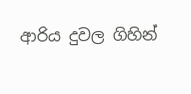ආරිය දුවල ගිහින්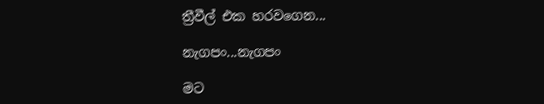ත්‍රීවීල් එක හරවගෙන...

නැගපං...නැගපං

මට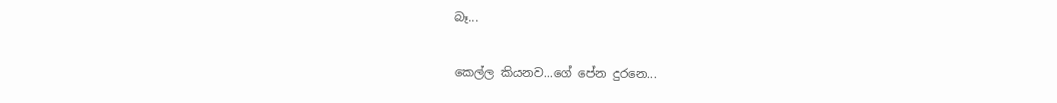බෑ...

කෙල්ල කියනව...ගේ පේන දුරනෙ...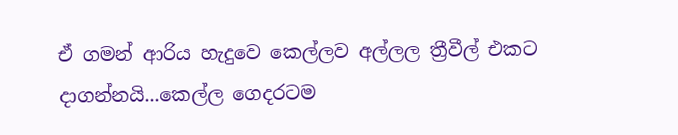ඒ ගමන් ආරිය හැදුවෙ කෙල්ලව අල්ලල ත්‍රීවීල් එකට දාගන්නයි...කෙල්ල ගෙදරටම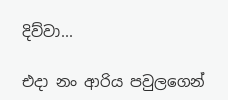දිව්වා...

එදා නං ආරිය පවුලගෙන්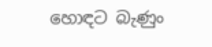හොඳට බැණුං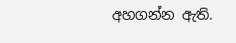අහගන්න ඇති.